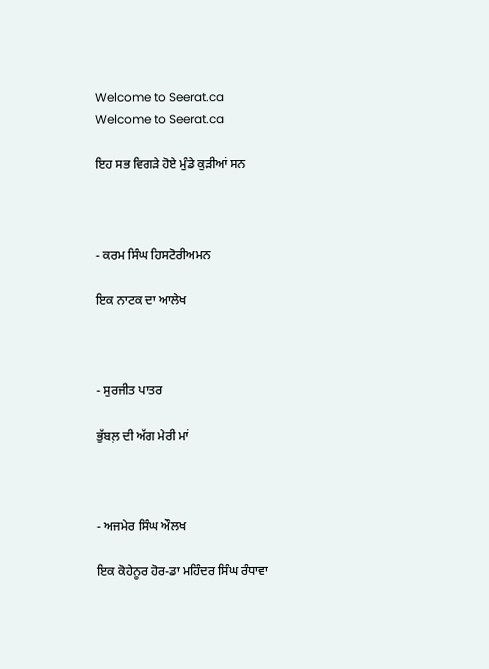Welcome to Seerat.ca
Welcome to Seerat.ca

ਇਹ ਸਭ ਵਿਗੜੇ ਹੋਏ ਮੁੰਡੇ ਕੁੜੀਆਂ ਸਨ



- ਕਰਮ ਸਿੰਘ ਹਿਸਟੋਰੀਅਮਨ

ਇਕ ਨਾਟਕ ਦਾ ਆਲੇਖ



- ਸੁਰਜੀਤ ਪਾਤਰ

ਭੁੱਬਲ਼ ਦੀ ਅੱਗ ਮੇਰੀ ਮਾਂ



- ਅਜਮੇਰ ਸਿੰਘ ਔਲਖ

ਇਕ ਕੋਹੇਨੂਰ ਹੋਰ-ਡਾ ਮਹਿੰਦਰ ਸਿੰਘ ਰੰਧਾਵਾ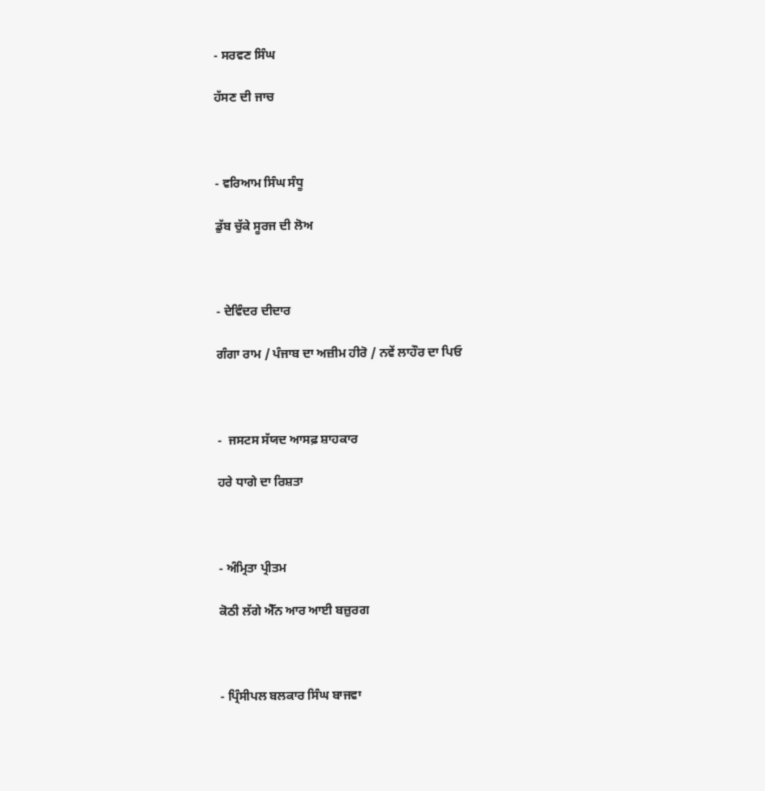- ਸਰਵਣ ਸਿੰਘ

ਹੱਸਣ ਦੀ ਜਾਚ



- ਵਰਿਆਮ ਸਿੰਘ ਸੰਧੂ

ਡੁੱਬ ਚੁੱਕੇ ਸੂਰਜ ਦੀ ਲੋਅ



- ਦੇਵਿੰਦਰ ਦੀਦਾਰ

ਗੰਗਾ ਰਾਮ / ਪੰਜਾਬ ਦਾ ਅਜ਼ੀਮ ਹੀਰੋ / ਨਵੇਂ ਲਾਹੌਰ ਦਾ ਪਿਓ



-  ਜਸਟਸ ਸੱਯਦ ਆਸਫ਼ ਸ਼ਾਹਕਾਰ

ਹਰੇ ਧਾਗੇ ਦਾ ਰਿਸ਼ਤਾ



- ਅੰਮ੍ਰਿਤਾ ਪ੍ਰੀਤਮ

ਕੋਠੀ ਲੱਗੇ ਐੱਨ ਆਰ ਆਈ ਬਜ਼ੁਰਗ



- ਪ੍ਰਿੰਸੀਪਲ ਬਲਕਾਰ ਸਿੰਘ ਬਾਜਵਾ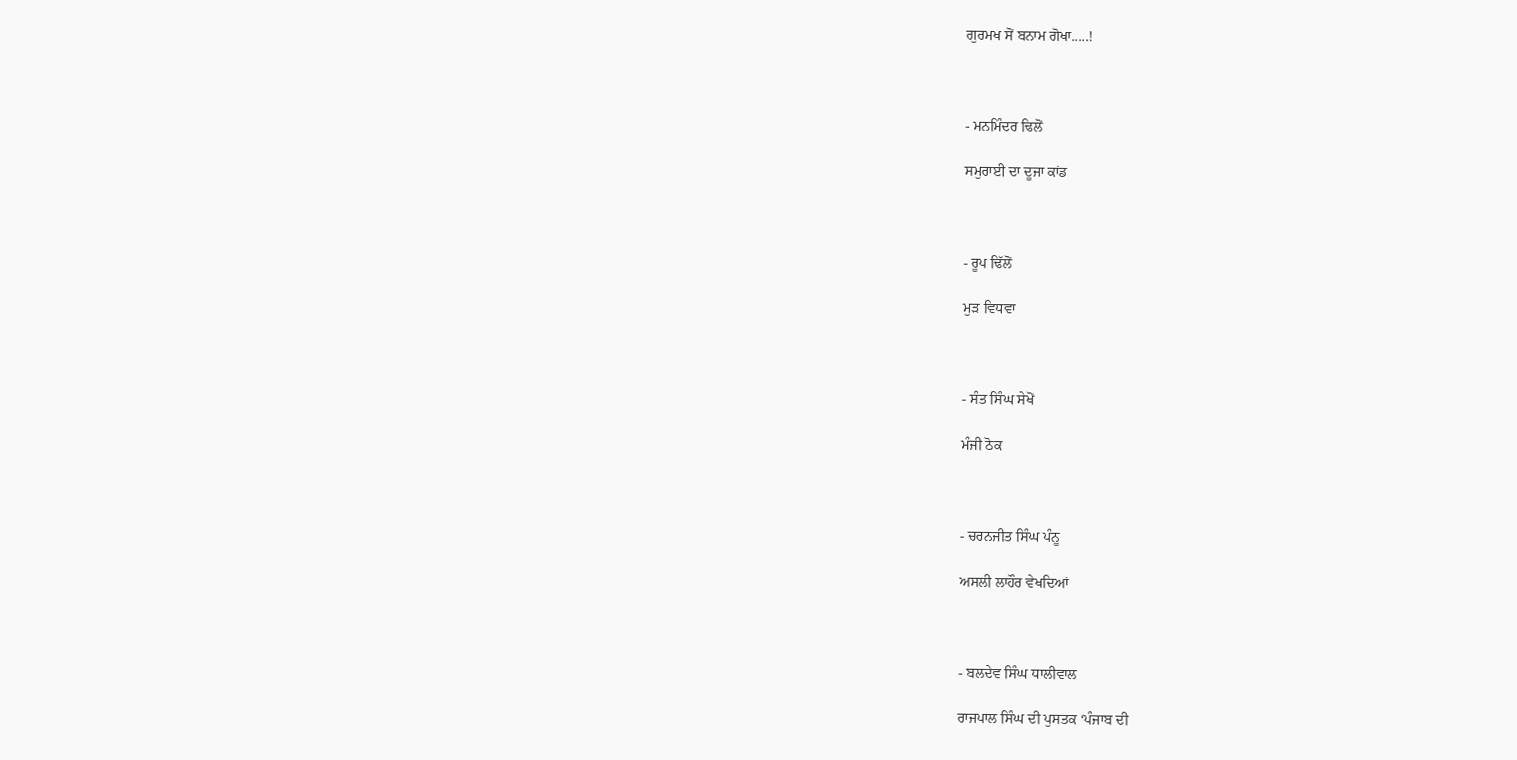ਗੁਰਮਖ ਸੋਂ ਬਨਾਮ ਗੋਖਾ.....!



- ਮਨਮਿੰਦਰ ਢਿਲੋਂ

ਸਮੁਰਾਈ ਦਾ ਦੂਜਾ ਕਾਂਡ



- ਰੂਪ ਢਿੱਲੋਂ

ਮੁੜ ਵਿਧਵਾ



- ਸੰਤ ਸਿੰਘ ਸੇਖੋਂ

ਮੰਜੀ ਠੋਕ



- ਚਰਨਜੀਤ ਸਿੰਘ ਪੰਨੂ

ਅਸਲੀ ਲਾਹੌਰ ਵੇਖਦਿਆਂ



- ਬਲਦੇਵ ਸਿੰਘ ਧਾਲੀਵਾਲ

ਰਾਜਪਾਲ ਸਿੰਘ ਦੀ ਪੁਸਤਕ ‘ਪੰਜਾਬ ਦੀ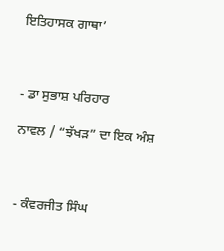ਇਤਿਹਾਸਕ ਗਾਥਾ’



- ਡਾ ਸੁਭਾਸ਼ ਪਰਿਹਾਰ

ਨਾਵਲ / “ਝੱਖੜ” ਦਾ ਇਕ ਅੰਸ਼



- ਕੰਵਰਜੀਤ ਸਿੰਘ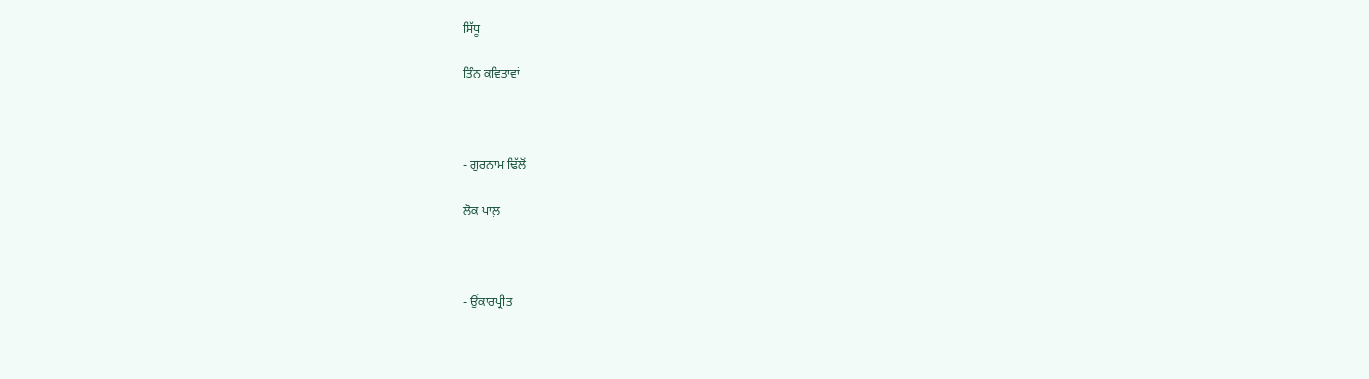ਸਿੱਧੂ

ਤਿੰਨ ਕਵਿਤਾਵਾਂ



- ਗੁਰਨਾਮ ਢਿੱਲੋਂ

ਲੋਕ ਪਾਲ਼



- ਉਂਕਾਰਪ੍ਰੀਤ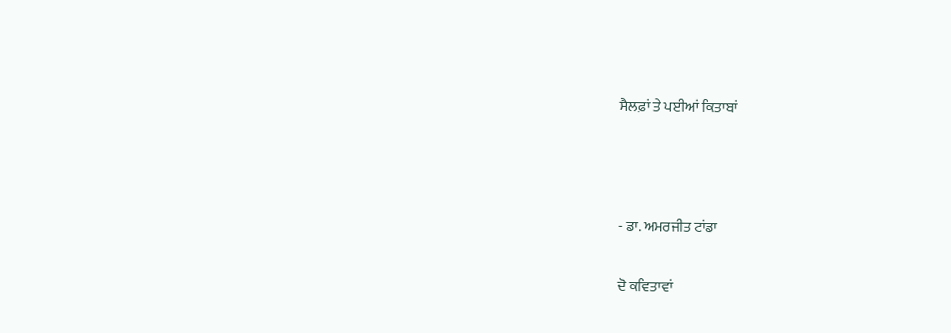ਸੈਲਫ਼ਾਂ ਤੇ ਪਈਆਂ ਕਿਤਾਬਾਂ



- ਡਾ. ਅਮਰਜੀਤ ਟਾਂਡਾ

ਦੋ ਕਵਿਤਾਵਾਂ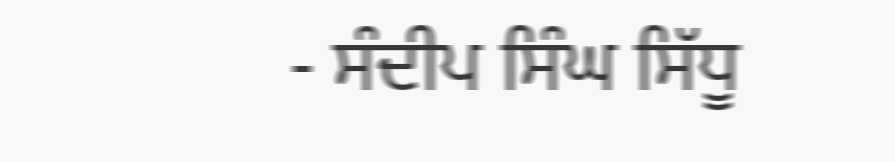- ਸੰਦੀਪ ਸਿੰਘ ਸਿੱਧੂ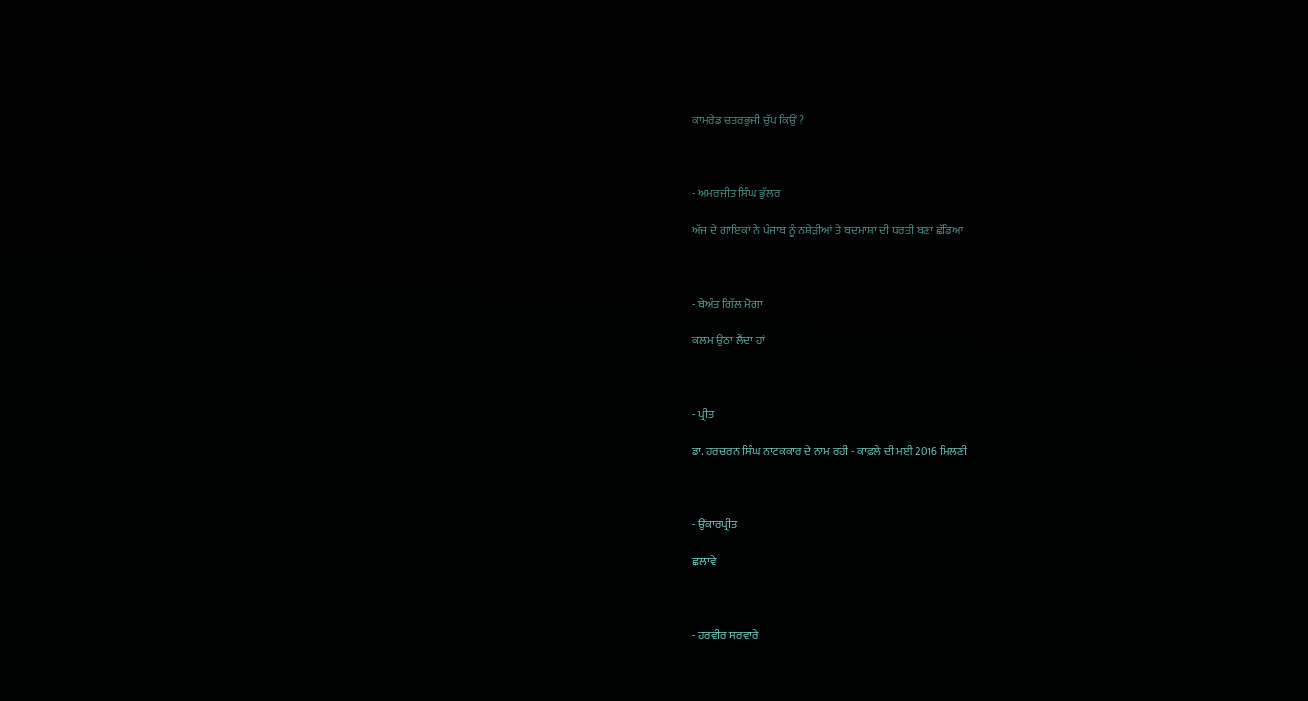ਕਾਮਰੇਡ ਚਤਰਭੁਜੀ ਚੁੱਪ ਕਿਉਂ ?



- ਅਮਰਜੀਤ ਸਿੰਘ ਭੁੱਲਰ

ਅੱਜ ਦੇ ਗਾਇਕਾਂ ਨੇ ਪੰਜਾਬ ਨੂੰ ਨਸ਼ੇੜੀਆਂ ਤੇ ਬਦਮਾਸ਼ਾ ਦੀ ਧਰਤੀ ਬਣਾ ਛੱਡਿਆ



- ਬੇਅੰਤ ਗਿੱਲ ਮੋਗਾ

ਕਲਮ ਉਠਾ ਲੈਂਦਾ ਹਾਂ



- ਪ੍ਰੀਤ

ਡਾ. ਹਰਚਰਨ ਸਿੰਘ ਨਾਟਕਕਾਰ ਦੇ ਨਾਮ ਰਹੀ - ਕਾਫ਼ਲੇ ਦੀ ਮਈ 2016 ਮਿਲਣੀ



- ਉਂਕਾਰਪ੍ਰੀਤ

ਛਲਾਵੇ



- ਹਰਵੀਰ ਸਰਵਾਰੇ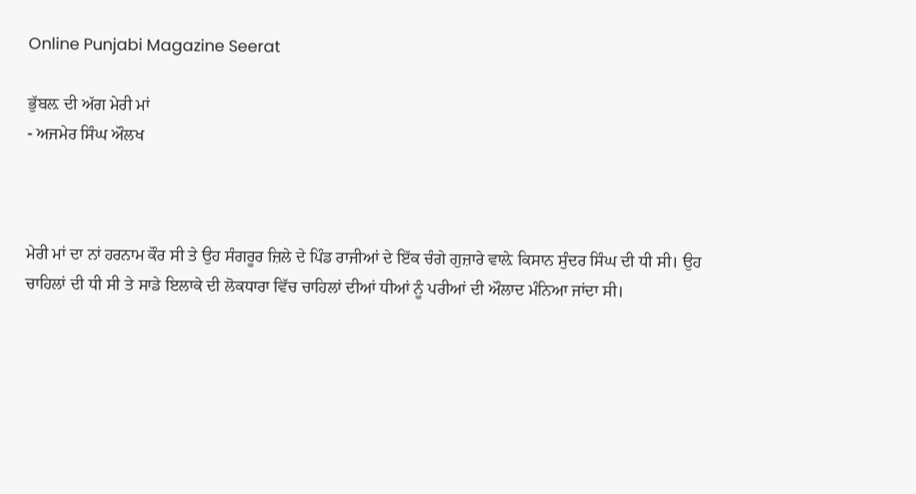Online Punjabi Magazine Seerat

ਭੁੱਬਲ਼ ਦੀ ਅੱਗ ਮੇਰੀ ਮਾਂ
- ਅਜਮੇਰ ਸਿੰਘ ਔਲਖ



ਮੇਰੀ ਮਾਂ ਦਾ ਨਾਂ ਹਰਨਾਮ ਕੌਰ ਸੀ ਤੇ ਉਹ ਸੰਗਰੂਰ ਜ਼ਿਲੇ ਦੇ ਪਿੰਡ ਰਾਜੀਆਂ ਦੇ ਇੱਕ ਚੰਗੇ ਗੁਜ਼ਾਰੇ ਵਾਲ਼ੇ ਕਿਸਾਨ ਸੁੰਦਰ ਸਿੰਘ ਦੀ ਧੀ ਸੀ। ਉਹ ਚਾਹਿਲਾਂ ਦੀ ਧੀ ਸੀ ਤੇ ਸਾਡੇ ਇਲਾਕੇ ਦੀ ਲੋਕਧਾਰਾ ਵਿੱਚ ਚਾਹਿਲਾਂ ਦੀਆਂ ਧੀਆਂ ਨੂੰ ਪਰੀਆਂ ਦੀ ਔਲਾਦ ਮੰਨਿਆ ਜਾਂਦਾ ਸੀ।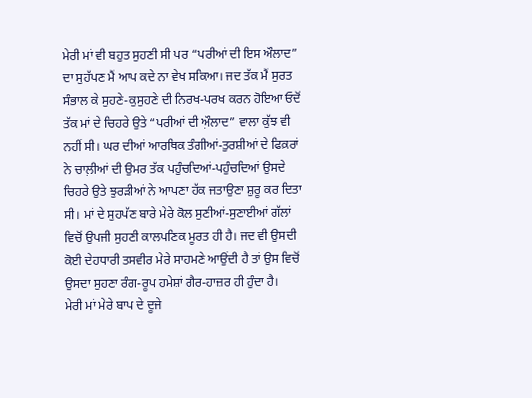ਮੇਰੀ ਮਾਂ ਵੀ ਬਹੁਤ ਸੁਹਣੀ ਸੀ ਪਰ “ਪਰੀਆਂ ਦੀ ਇਸ ਔਲਾਦ” ਦਾ ਸੁਹੱਪਣ ਮੈਂ ਆਪ ਕਦੇ ਨਾ ਵੇਖ ਸਕਿਆ। ਜਦ ਤੱਕ ਮੈਂ ਸੁਰਤ ਸੰਭਾਲ ਕੇ ਸੁਹਣੇ-ਕੁਸੁਹਣੇ ਦੀ ਨਿਰਖ-ਪਰਖ ਕਰਨ ਹੋਇਆ ਓਦੋਂ ਤੱਕ ਮਾਂ ਦੇ ਚਿਹਰੇ ਉਤੇ “ਪਰੀਆਂ ਦੀ ਅ਼ੌਲਾਦ” ਵਾਲਾ ਕੁੱਝ ਵੀ ਨਹੀਂ ਸੀ। ਘਰ ਦੀਆਂ ਆਰਥਿਕ ਤੰਗੀਆਂ-ਤੁਰਸ਼ੀਆਂ ਦੇ ਫਿਕ਼ਰਾਂ ਨੇ ਚਾਲ਼ੀਆਂ ਦੀ ਉਮਰ ਤੱਕ ਪਹੁੰਚਦਿਆਂ-ਪਹੁੰਚਦਿਆਂ ਉਸਦੇ ਚਿਹਰੇ ਉਤੇ ਝੁਰੜੀਆਂ ਨੇ ਆਪਣਾ ਹੱਕ ਜਤਾਉਣਾ ਸ਼ੁਰੂ ਕਰ ਦਿਤਾ ਸੀ। ਮਾਂ ਦੇ ਸੁਹਪੱਣ ਬਾਰੇ ਮੇਰੇ ਕੋਲ ਸੁਣੀਆਂ-ਸੁਣਾਈਆਂ ਗੱਲਾਂ ਵਿਚੋਂ ਉਪਜੀ ਸੁਹਣੀ ਕਾਲਪਣਿਕ ਮੂਰਤ ਹੀ ਹੈ। ਜਦ ਵੀ ਉਸਦੀ ਕੋਈ ਦੇਹਧਾਰੀ ਤਸਵੀਰ ਮੇਰੇ ਸਾਹਮਣੇ ਆਉਂਦੀ ਹੈ ਤਾਂ ਉਸ ਵਿਚੋਂ ਉਸਦਾ ਸੁਹਣਾ ਰੰਗ-ਰੂਪ ਹਮੇਸ਼ਾਂ ਗੈਰ-ਹਾਜ਼ਰ ਹੀ ਹੁੰਦਾ ਹੈ।
ਮੇਰੀ ਮਾਂ ਮੇਰੇ ਬਾਪ ਦੇ ਦੂਜੇ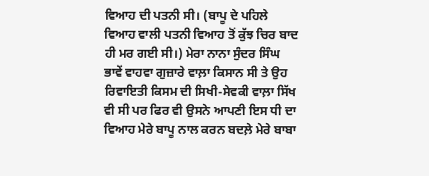ਵਿਆਹ ਦੀ ਪਤਨੀ ਸੀ। (ਬਾਪੂ ਦੇ ਪਹਿਲੇ ਵਿਆਹ ਵਾਲੀ ਪਤਨੀ ਵਿਆਹ ਤੋਂ ਕੁੱਝ ਚਿਰ ਬਾਦ ਹੀ ਮਰ ਗਈ ਸੀ।) ਮੇਰਾ ਨਾਨਾ ਸੁੰਦਰ ਸਿੰਘ ਭਾਵੇਂ ਵਾਹਵਾ ਗੁਜ਼ਾਰੇ ਵਾਲ਼ਾ ਕਿਸਾਨ ਸੀ ਤੇ ਉਹ ਰਿਵਾਇਤੀ ਕਿਸਮ ਦੀ ਸਿਖੀ-ਸੇਵਕੀ ਵਾਲ਼ਾ ਸਿੱਖ ਵੀ ਸੀ ਪਰ ਫਿਰ ਵੀ ਉਸਨੇ ਆਪਣੀ ਇਸ ਧੀ ਦਾ ਵਿਆਹ ਮੇਰੇ ਬਾਪੂ ਨਾਲ ਕਰਨ ਬਦਲ਼ੇ ਮੇਰੇ ਬਾਬਾ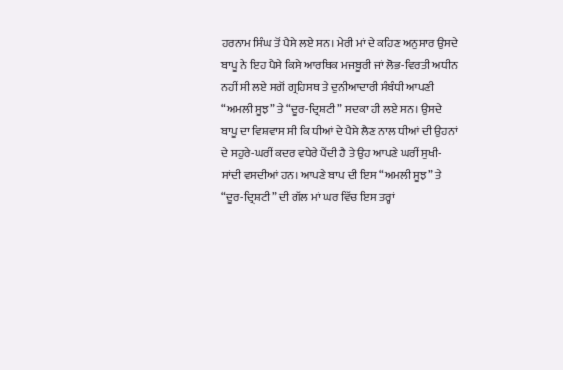ਹਰਨਾਮ ਸਿੰਘ ਤੋਂ ਪੈਸੇ ਲਏ ਸਨ। ਮੇਰੀ ਮਾਂ ਦੇ ਕਹਿਣ ਅਨੁਸਾਰ ਉਸਦੇ ਬਾਪੂ ਨੇ ਇਹ ਪੈਸੇ ਕਿਸੇ ਆਰਥਿਕ ਮਜਬੂਰੀ ਜਾਂ ਲੋਭ-ਵਿਰਤੀ ਅਧੀਨ ਨਹੀਂ ਸੀ ਲਏ ਸਗੋਂ ਗ੍ਰਹਿਸਥ ਤੇ ਦੁਨੀਆਦਾਰੀ ਸੰਬੰਧੀ ਆਪਣੀ “ਅਮਲੀ ਸੂਝ” ਤੇ “ਦੂਰ-ਦ੍ਰਿਸ਼ਟੀ” ਸਦਕਾ ਹੀ ਲਏ ਸਨ। ਉਸਦੇ ਬਾਪੂ ਦਾ ਵਿਸ਼ਵਾਸ ਸੀ ਕਿ ਧੀਆਂ ਦੇ ਪੈਸੇ ਲੈਣ ਨਾਲ ਧੀਆਂ ਦੀ ਉਹਨਾਂ ਦੇ ਸਹੁਰੇ-ਘਰੀਂ ਕਦਰ ਵਧੇਰੇ ਪੈਂਦੀ ਹੈ ਤੇ ਉਹ ਆਪਣੇ ਘਰੀਂ ਸੁਖੀ-ਸਾਂਦੀ ਵਸਦੀਆਂ ਹਨ। ਆਪਣੇ ਬਾਪ ਦੀ ਇਸ “ਅਮਲੀ ਸੂਝ” ਤੇ “ਦੂਰ-ਦ੍ਰਿਸ਼ਟੀ” ਦੀ ਗੱਲ ਮਾਂ ਘਰ ਵਿੱਚ ਇਸ ਤਰ੍ਹਾਂ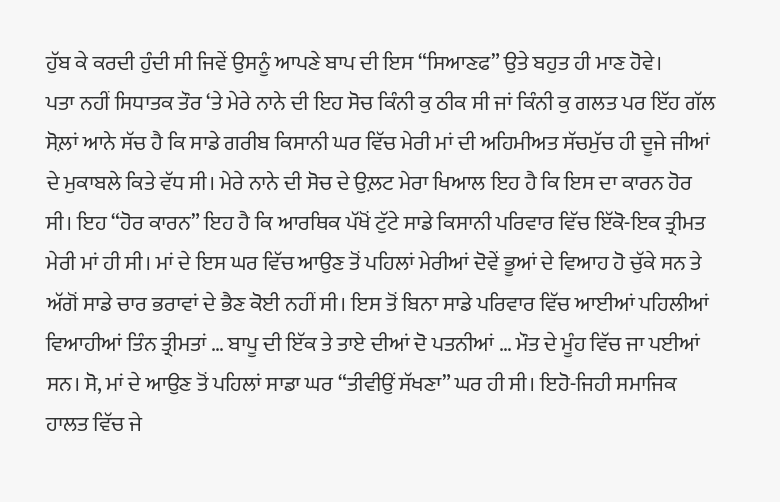ਹੁੱਬ ਕੇ ਕਰਦੀ ਹੁੰਦੀ ਸੀ ਜਿਵੇਂ ਉਸਨੂੰ ਆਪਣੇ ਬਾਪ ਦੀ ਇਸ “ਸਿਆਣਫ” ਉਤੇ ਬਹੁਤ ਹੀ ਮਾਣ ਹੋਵੇ।
ਪਤਾ ਨਹੀਂ ਸਿਧਾਤਕ ਤੌਰ ‘ਤੇ ਮੇਰੇ ਨਾਨੇ ਦੀ ਇਹ ਸੋਚ ਕਿੰਨੀ ਕੁ ਠੀਕ ਸੀ ਜਾਂ ਕਿੰਨੀ ਕੁ ਗਲਤ ਪਰ ਇੱਹ ਗੱਲ ਸੋਲ਼ਾਂ ਆਨੇ ਸੱਚ ਹੈ ਕਿ ਸਾਡੇ ਗਰੀਬ ਕਿਸਾਨੀ ਘਰ ਵਿੱਚ ਮੇਰੀ ਮਾਂ ਦੀ ਅਹਿਮੀਅਤ ਸੱਚਮੁੱਚ ਹੀ ਦੂਜੇ ਜੀਆਂ ਦੇ ਮੁਕਾਬਲੇ ਕਿਤੇ ਵੱਧ ਸੀ। ਮੇਰੇ ਨਾਨੇ ਦੀ ਸੋਚ ਦੇ ਉਲ਼ਟ ਮੇਰਾ ਖਿਆਲ ਇਹ ਹੈ ਕਿ ਇਸ ਦਾ ਕਾਰਨ ਹੋਰ ਸੀ। ਇਹ “ਹੋਰ ਕਾਰਨ” ਇਹ ਹੈ ਕਿ ਆਰਥਿਕ ਪੱਖੋਂ ਟੁੱਟੇ ਸਾਡੇ ਕਿਸਾਨੀ ਪਰਿਵਾਰ ਵਿੱਚ ਇੱਕੋ-ਇਕ ਤ੍ਰੀਮਤ ਮੇਰੀ ਮਾਂ ਹੀ ਸੀ। ਮਾਂ ਦੇ ਇਸ ਘਰ ਵਿੱਚ ਆਉਣ ਤੋਂ ਪਹਿਲਾਂ ਮੇਰੀਆਂ ਦੋਵੇਂ ਭੂਆਂ ਦੇ ਵਿਆਹ ਹੋ ਚੁੱਕੇ ਸਨ ਤੇ ਅੱਗੋਂ ਸਾਡੇ ਚਾਰ ਭਰਾਵਾਂ ਦੇ ਭੈਣ ਕੋਈ ਨਹੀਂ ਸੀ। ਇਸ ਤੋਂ ਬਿਨਾ ਸਾਡੇ ਪਰਿਵਾਰ ਵਿੱਚ ਆਈਆਂ ਪਹਿਲੀਆਂ ਵਿਆਹੀਆਂ ਤਿੰਨ ਤ੍ਰੀਮਤਾਂ … ਬਾਪੂ ਦੀ ਇੱਕ ਤੇ ਤਾਏ ਦੀਆਂ ਦੋ ਪਤਨੀਆਂ … ਮੌਤ ਦੇ ਮੂੰਹ ਵਿੱਚ ਜਾ ਪਈਆਂ ਸਨ। ਸੋ, ਮਾਂ ਦੇ ਆਉਣ ਤੋਂ ਪਹਿਲਾਂ ਸਾਡਾ ਘਰ “ਤੀਵੀਉਂ ਸੱਖਣਾ” ਘਰ ਹੀ ਸੀ। ਇਹੋ-ਜਿਹੀ ਸਮਾਜਿਕ ਹਾਲਤ ਵਿੱਚ ਜੇ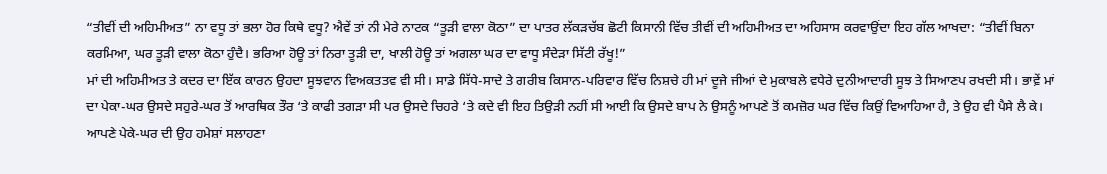“ਤੀਵੀਂ ਦੀ ਅਹਿਮੀਅਤ” ਨਾ ਵਧੂ ਤਾਂ ਭਲਾ ਹੋਰ ਕਿਥੇ ਵਧੂ? ਐਵੇਂ ਤਾਂ ਨੀ ਮੇਰੇ ਨਾਟਕ “ਤੂੜੀ ਵਾਲਾ ਕੋਠਾ” ਦਾ ਪਾਤਰ ਲੱਕੜਚੱਬ ਛੋਟੀ ਕਿਸਾਨੀ ਵਿੱਚ ਤੀਵੀਂ ਦੀ ਅਹਿਮੀਅਤ ਦਾ ਅਹਿਸਾਸ ਕਰਵਾਉਂਦਾ ਇਹ ਗੱਲ ਆਖਦਾ: “ਤੀਵੀਂ ਬਿਨਾ ਕਰਮਿਆ, ਘਰ ਤੂੜੀ ਵਾਲਾ ਕੋਠਾ ਹੁੰਦੈ। ਭਰਿਆ ਹੋਊ ਤਾਂ ਨਿਰਾ ਤੂੜੀ ਦਾ, ਖਾਲੀ ਹੋਊ ਤਾਂ ਅਗਲਾ ਘਰ ਦਾ ਵਾਧੂ ਸੰਦੇੜਾ ਸਿੱਟੀ ਰੱਖੂ!”
ਮਾਂ ਦੀ ਅਹਿਮੀਅਤ ਤੇ ਕਦਰ ਦਾ ਇੱਕ ਕਾਰਨ ਉਹਦਾ ਸੂਝਵਾਨ ਵਿਅਕਤਤਵ ਵੀ ਸੀ। ਸਾਡੇ ਸਿੱਧੇ-ਸਾਦੇ ਤੇ ਗਰੀਬ ਕਿਸਾਨ-ਪਰਿਵਾਰ ਵਿੱਚ ਨਿਸ਼ਚੇ ਹੀ ਮਾਂ ਦੂਜੇ ਜੀਆਂ ਦੇ ਮੁਕਾਬਲੇ ਵਧੇਰੇ ਦੁਨੀਆਦਾਰੀ ਸੂਝ ਤੇ ਸਿਆਣਪ ਰਖਦੀ ਸੀ। ਭਾਵ਼ੇਂ ਮਾਂ ਦਾ ਪੇਕਾ-ਘਰ ਉਸਦੇ ਸਹੁਰੇ-ਘਰ ਤੋਂ ਆਰਥਿਕ ਤੌਰ ‘ਤੇ ਕਾਫੀ ਤਗੜਾ ਸੀ ਪਰ ਉਸਦੇ ਚਿਹਰੇ ‘ਤੇ ਕਦੇ ਵੀ ਇਹ ਤਿਉੜੀ ਨਹੀਂ ਸੀ ਆਈ ਕਿ ਉਸਦੇ ਬਾਪ ਨੇ ਉਸਨੂੰ ਆਪਣੇ ਤੋਂ ਕਮਜ਼ੋਰ ਘਰ ਵਿੱਚ ਕਿਉਂ ਵਿਆਹਿਆ ਹੈ, ਤੇ ਉਹ ਵੀ ਪੈਸੇ ਲੈ ਕੇ। ਆਪਣੇ ਪੇਕੇ-ਘਰ ਦੀ ਉਹ ਹਮੇਸ਼ਾਂ ਸਲਾਹਣਾ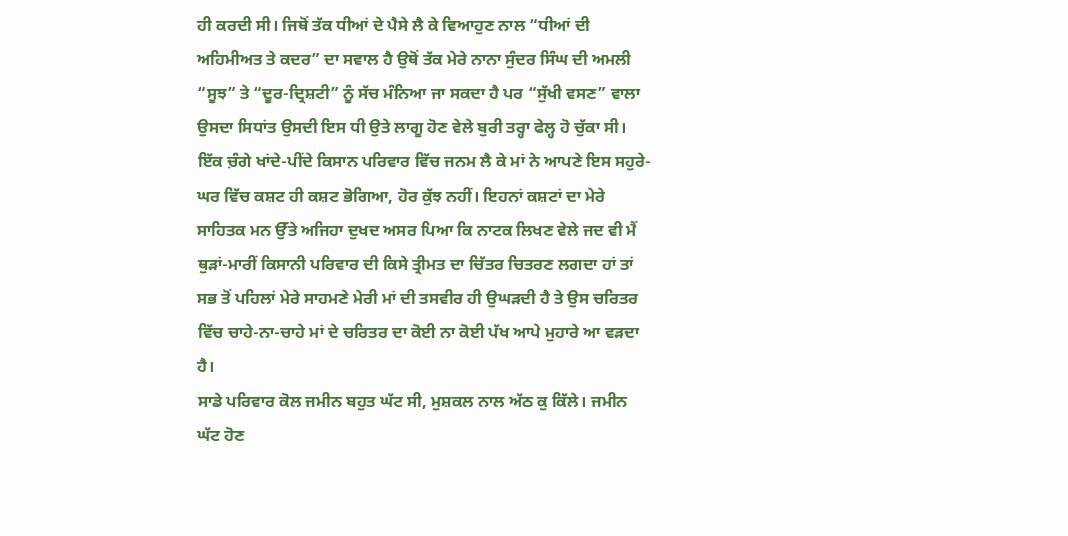ਹੀ ਕਰਦੀ ਸੀ। ਜਿਥੋਂ ਤੱਕ ਧੀਆਂ ਦੇ ਪੈਸੇ ਲੈ ਕੇ ਵਿਆਹੁਣ ਨਾਲ “ਧੀਆਂ ਦੀ ਅਹਿਮੀਅਤ ਤੇ ਕਦਰ” ਦਾ ਸਵਾਲ ਹੈ ਉਥੋਂ ਤੱਕ ਮੇਰੇ ਨਾਨਾ ਸੁੰਦਰ ਸਿੰਘ ਦੀ ਅਮਲੀ “ਸੂਝ” ਤੇ “ਦੂਰ-ਦ੍ਰਿਸ਼ਟੀ” ਨੂੰ ਸੱਚ ਮੰਨਿਆ ਜਾ ਸਕਦਾ ਹੈ ਪਰ “ਸੁੱਖੀ ਵਸਣ” ਵਾਲਾ ਉਸਦਾ ਸਿਧਾਂਤ ਉਸਦੀ ਇਸ ਧੀ ਉਤੇ ਲਾਗੂ ਹੋਣ ਵੇਲੇ ਬੁਰੀ ਤਰ੍ਹਾ ਫੇਲ੍ਹ ਹੋ ਚੁੱਕਾ ਸੀ। ਇੱਕ ਚ਼ੰਗੇ ਖਾਂਦੇ-ਪੀਂਦੇ ਕਿਸਾਨ ਪਰਿਵਾਰ ਵਿੱਚ ਜਨਮ ਲੈ ਕੇ ਮਾਂ ਨੇ ਆਪਣੇ ਇਸ ਸਹੁਰੇ-ਘਰ ਵਿੱਚ ਕਸ਼ਟ ਹੀ ਕਸ਼ਟ ਭੋਗਿਆ, ਹੋਰ ਕੁੱਝ ਨਹੀਂ। ਇਹਨਾਂ ਕਸ਼ਟਾਂ ਦਾ ਮੇਰੇ ਸਾਹਿਤਕ ਮਨ ਉੱਤੇ ਅਜਿਹਾ ਦੁਖਦ ਅਸਰ ਪਿਆ ਕਿ ਨਾਟਕ ਲਿਖਣ ਵੇਲੇ ਜਦ ਵੀ ਮੈਂ ਥੁੜਾਂ-ਮਾਰੀਂ ਕਿਸਾਨੀ ਪਰਿਵਾਰ ਦੀ ਕਿਸੇ ਤ੍ਰੀਮਤ ਦਾ ਚਿੱਤਰ ਚਿਤਰਣ ਲਗਦਾ ਹਾਂ ਤਾਂ ਸਭ ਤੋਂ ਪਹਿਲਾਂ ਮੇਰੇ ਸਾਹਮਣੇ ਮੇਰੀ ਮਾਂ ਦੀ ਤਸਵੀਰ ਹੀ ਉਘੜਦੀ ਹੈ ਤੇ ਉਸ ਚਰਿਤਰ ਵਿੱਚ ਚਾਹੇ-ਨਾ-ਚਾਹੇ ਮਾਂ ਦੇ ਚਰਿਤਰ ਦਾ ਕੋਈ ਨਾ ਕੋਈ ਪੱਖ ਆਪੇ ਮੁਹਾਰੇ ਆ ਵੜਦਾ ਹੈ।
ਸਾਡੇ ਪਰਿਵਾਰ ਕੋਲ ਜਮੀਨ ਬਹੁਤ ਘੱਟ ਸੀ, ਮੁਸ਼ਕਲ ਨਾਲ ਅੱਠ ਕੁ ਕਿੱਲੇ। ਜਮੀਨ ਘੱਟ ਹੋਣ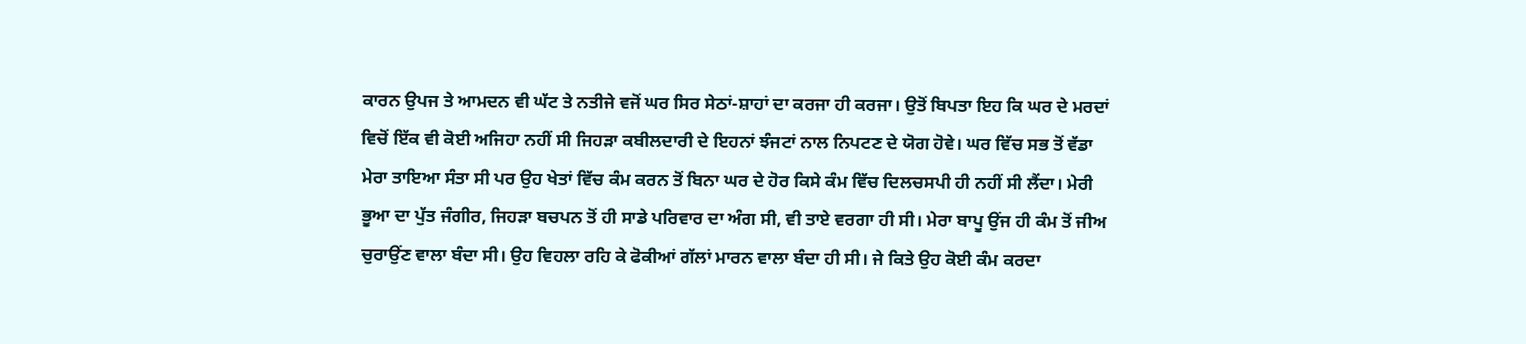ਕਾਰਨ ਉਪਜ ਤੇ ਆਮਦਨ ਵੀ ਘੱਟ ਤੇ ਨਤੀਜੇ ਵਜੋਂ ਘਰ ਸਿਰ ਸੇਠਾਂ-ਸ਼ਾਹਾਂ ਦਾ ਕਰਜਾ ਹੀ ਕਰਜਾ। ਉਤੋਂ ਬਿਪਤਾ ਇਹ ਕਿ ਘਰ ਦੇ ਮਰਦਾਂ ਵਿਚੋਂ ਇੱਕ ਵੀ ਕੋਈ ਅਜਿਹਾ ਨਹੀਂ ਸੀ ਜਿਹੜਾ ਕਬੀਲਦਾਰੀ ਦੇ ਇਹਨਾਂ ਝੰਜਟਾਂ ਨਾਲ ਨਿਪਟਣ ਦੇ ਯੋਗ ਹੋਵੇ। ਘਰ ਵਿੱਚ ਸਭ ਤੋਂ ਵੱਡਾ ਮੇਰਾ ਤਾਇਆ ਸੰਤਾ ਸੀ ਪਰ ਉਹ ਖੇਤਾਂ ਵਿੱਚ ਕੰਮ ਕਰਨ ਤੋਂ ਬਿਨਾ ਘਰ ਦੇ ਹੋਰ ਕਿਸੇ ਕੰਮ ਵਿੱਚ ਦਿਲਚਸਪੀ ਹੀ ਨਹੀਂ ਸੀ ਲੈਂਦਾ। ਮੇਰੀ ਭੂਆ ਦਾ ਪੁੱਤ ਜੰਗੀਰ, ਜਿਹੜਾ ਬਚਪਨ ਤੋਂ ਹੀ ਸਾਡੇ ਪਰਿਵਾਰ ਦਾ ਅੰਗ ਸੀ, ਵੀ ਤਾਏ ਵਰਗਾ ਹੀ ਸੀ। ਮੇਰਾ ਬਾਪੂ ਉਂਜ ਹੀ ਕੰਮ ਤੋਂ ਜੀਅ ਚੁਰਾਉਂਣ ਵਾਲਾ ਬੰਦਾ ਸੀ। ਉਹ ਵਿਹਲਾ ਰਹਿ ਕੇ ਫੋਕੀਆਂ ਗੱਲਾਂ ਮਾਰਨ ਵਾਲਾ ਬੰਦਾ ਹੀ ਸੀ। ਜੇ ਕਿਤੇ ਉਹ ਕੋਈ ਕੰਮ ਕਰਦਾ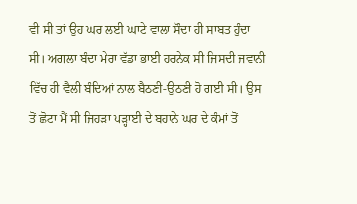ਵੀ ਸੀ ਤਾਂ ਉਹ ਘਰ ਲਈ ਘਾਟੇ ਵਾਲਾ ਸੌਦਾ ਹੀ ਸਾਬਤ ਹੁੰਦਾ ਸੀ। ਅਗਲਾ ਬੰਦਾ ਮੇਰਾ ਵੱਡਾ ਭਾਈ ਹਰਨੇਕ ਸੀ ਜਿਸਦੀ ਜਵਾਨੀ ਵਿੱਚ ਹੀ ਵੈਲੀ ਬੰਦਿਆਂ ਨਾਲ ਬੈਠਣੀ-ਉਠਣੀ ਹੋ ਗਈ ਸੀ। ਉਸ ਤੋਂ ਛੋਟਾ ਮੈਂ ਸੀ ਜਿਹੜਾ ਪੜ੍ਹਾਈ ਦੇ ਬਹਾਨੇ ਘਰ ਦੇ ਕੰਮਾਂ ਤੋਂ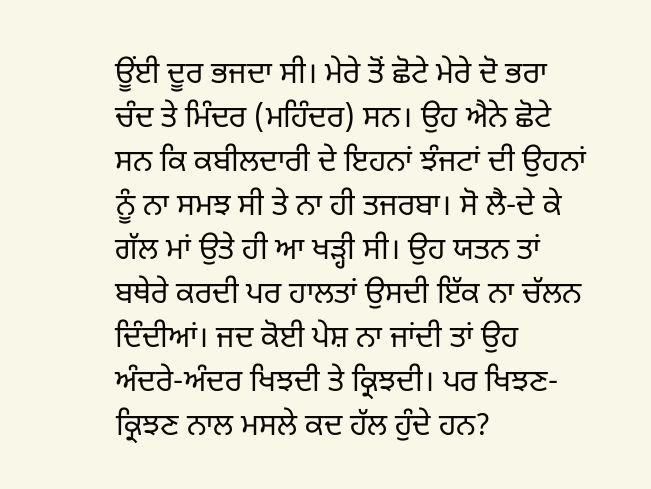ਊਂਈ ਦੂਰ ਭਜਦਾ ਸੀ। ਮੇਰੇ ਤੋਂ ਛੋਟੇ ਮੇਰੇ ਦੋ ਭਰਾ ਚੰਦ ਤੇ ਮਿੰਦਰ (ਮਹਿੰਦਰ) ਸਨ। ਉਹ ਐਨੇ ਛੋਟੇ ਸਨ ਕਿ ਕਬੀਲਦਾਰੀ ਦੇ ਇਹਨਾਂ ਝੰਜਟਾਂ ਦੀ ਉਹਨਾਂ ਨੂੰ ਨਾ ਸਮਝ ਸੀ ਤੇ ਨਾ ਹੀ ਤਜਰਬਾ। ਸੋ ਲੈ-ਦੇ ਕੇ ਗੱਲ ਮਾਂ ਉਤੇ ਹੀ ਆ ਖੜ੍ਹੀ ਸੀ। ਉਹ ਯਤਨ ਤਾਂ ਬਥੇਰੇ ਕਰਦੀ ਪਰ ਹਾਲਤਾਂ ਉਸਦੀ ਇੱਕ ਨਾ ਚੱਲਨ ਦਿੰਦੀਆਂ। ਜਦ ਕੋਈ ਪੇਸ਼ ਨਾ ਜਾਂਦੀ ਤਾਂ ਉਹ ਅੰਦਰੇ-ਅੰਦਰ ਖਿਝਦੀ ਤੇ ਕ੍ਰਿਝਦੀ। ਪਰ ਖਿਝਣ-ਕ੍ਰਿਝਣ ਨਾਲ ਮਸਲੇ ਕਦ ਹੱਲ ਹੁੰਦੇ ਹਨ?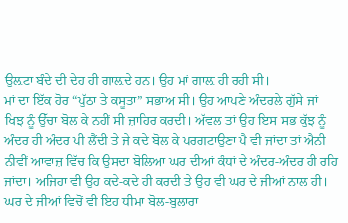ਉਲ਼ਟਾ ਬੰਦੇ ਦੀ ਦੇਹ ਹੀ ਗਾਲ਼ਦੇ ਹਨ। ਉਹ ਮਾਂ ਗਾਲ਼ ਹੀ ਰਹੀ ਸੀ।
ਮਾਂ ਦਾ ਇੱਕ ਹੋਰ “ਪੁੱਠਾ ਤੇ ਕਸੂਤਾ” ਸਭਾਅ ਸੀ। ਉਹ ਆਪਣੇ ਅੰਦਰਲੇ ਗੁੱਸੇ ਜਾਂ ਖਿਝ ਨੂੰ ਉੱਚਾ ਬੋਲ ਕੇ ਨਹੀਂ ਸੀ ਜ਼ਾਹਿਰ ਕਰਦੀ। ਅੱਵਲ ਤਾਂ ਉਹ ਇਸ ਸਭ ਕੁੱਝ ਨੂੰ ਅੰਦਰ ਹੀ ਅੰਦਰ ਪੀ ਲੈਂਦੀ ਤੇ ਜੇ ਕਦੇ ਬੋਲ ਕੇ ਪਰਗਟਾਉਣਾ ਪੈ ਵੀ ਜਾਂਦਾ ਤਾਂ ਐਨੀ ਨੀਵੀਂ ਆਵਾਜ਼ ਵਿੱਚ ਕਿ ਉਸਦਾ ਬੋਲਿਆ ਘਰ ਦੀਆਂ ਕੰਧਾਂ ਦੇ ਅੰਦਰ-ਅੰਦਰ ਹੀ ਰਹਿ ਜਾਂਦਾ। ਅਜਿਹਾ ਵੀ ਉਹ ਕਦੇ-ਕਦੇ ਹੀ ਕਰਦੀ ਤੇ ਉਹ ਵੀ ਘਰ ਦੇ ਜੀਆਂ ਨਾਲ ਹੀ। ਘਰ ਦੇ ਜੀਆਂ ਵਿਚੋਂ ਵੀ ਇਹ ਧੀਮਾ ਬੋਲ-ਬੁਲਾਰਾ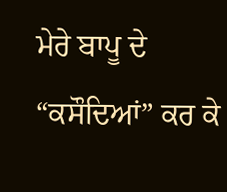ਮੇਰੇ ਬਾਪੂ ਦੇ “ਕਸੌਦਿਆਂ” ਕਰ ਕੇ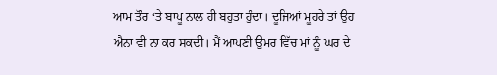ਆਮ ਤੌਰ ‘ਤੇ ਬਾਪੂ ਨਾਲ ਹੀ ਬਹੁਤਾ ਹੁੰਦਾ। ਦੂਜਿਆਂ ਮੂਹਰੇ ਤਾਂ ਉਹ ਐਨਾ ਵੀ ਨਾ ਕਰ ਸਕਦੀ। ਮੈਂ ਆਪਣੀ ਉਮਰ ਵਿੱਚ ਮਾਂ ਨੂੰ ਘਰ ਦੇ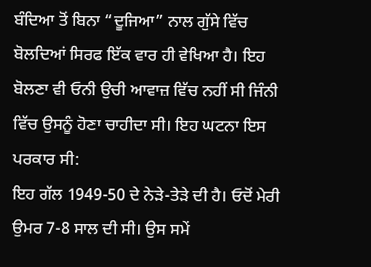ਬੰਦਿਆ ਤੋਂ ਬਿਨਾ “ਦੂਜਿਆ” ਨਾਲ ਗੁੱਸੇ ਵਿੱਚ ਬੋਲਦਿਆਂ ਸਿਰਫ ਇੱਕ ਵਾਰ ਹੀ ਵੇਖਿਆ ਹੈ। ਇਹ ਬੋਲਣਾ ਵੀ ਓਨੀ ਉਚੀ ਆਵਾਜ਼ ਵਿੱਚ ਨਹੀਂ ਸੀ ਜਿੰਨੀ ਵਿੱਚ ਉਸਨੂੰ ਹੋਣਾ ਚਾਹੀਦਾ ਸੀ। ਇਹ ਘਟਨਾ ਇਸ ਪਰਕਾਰ ਸੀ:
ਇਹ ਗੱਲ 1949-50 ਦੇ ਨੇੜੇ-ਤੇੜੇ ਦੀ ਹੈ। ਓਦੋਂ ਮੇਰੀ ਉਮਰ 7-8 ਸਾਲ ਦੀ ਸੀ। ਉਸ ਸਮੇਂ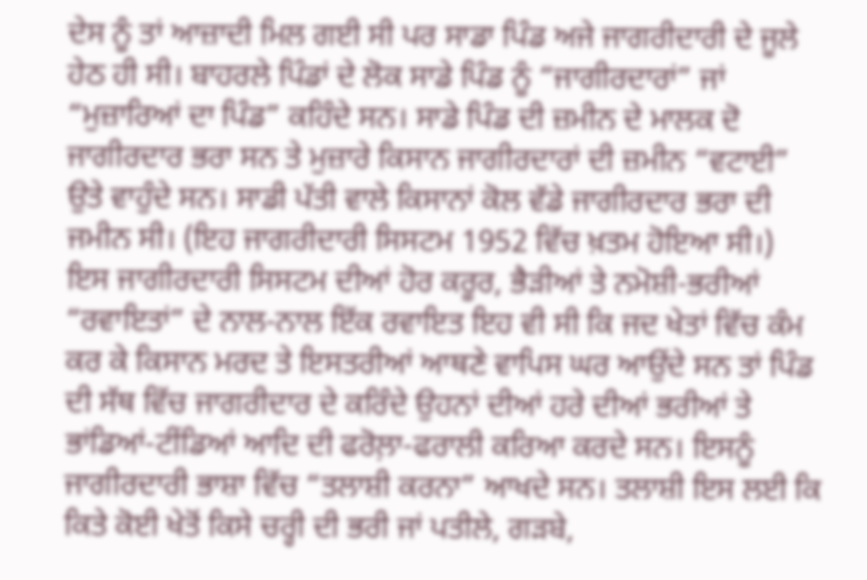ਦੇਸ ਨੂੰ ਤਾਂ ਆਜ਼ਾਦੀ ਮਿਲ ਗਈ ਸੀ ਪਰ ਸਾਡਾ ਪਿੰਡ ਅਜੇ ਜਾਗਰੀਦਾਰੀ ਦੇ ਜੂਲੇ ਹੇਠ ਹੀ ਸੀ। ਬਾਹਰਲੇ ਪਿੰਡਾਂ ਦੇ ਲੋਕ ਸਾਡੇ ਪਿੰਡ ਨੂੰ “ਜਾਗੀਰਦਾਰਾਂ” ਜਾਂ “ਮੁਜ਼ਾਰਿਆਂ ਦਾ ਪਿੰਡ” ਕਹਿੰਦੇ ਸਨ। ਸਾਡੇ ਪਿੰਡ ਦੀ ਜ਼ਮੀਨ ਦੇ ਮਾਲਕ ਦੋ ਜਾਗੀਰਦਾਰ ਭਰਾ ਸਨ ਤੇ ਮੁਜ਼ਾਰੇ ਕਿਸਾਨ ਜਾਗੀਰਦਾਰਾਂ ਦੀ ਜ਼ਮੀਨ “ਵਟਾਈ” ਉਤੇ ਵਾਹੁੰਦੇ ਸਨ। ਸਾਡੀ ਪੱਤੀ ਵਾਲੇ ਕਿਸਾਨਾਂ ਕੋਲ ਵੱਡੇ ਜਾਗੀਰਦਾਰ ਭਰਾ ਦੀ ਜਮੀਨ ਸੀ। (ਇਹ ਜਾਗਰੀਦਾਰੀ ਸਿਸਟਮ 1952 ਵਿੱਚ ਖ਼ਤਮ ਹੋਇਆ ਸੀ।)
ਇਸ ਜਾਗੀਰਦਾਰੀ ਸਿਸਟਮ ਦੀਆਂ ਹੋਰ ਕਰੂਰ, ਭੈੜੀਆਂ ਤੇ ਨਮੋਸ਼ੀ-ਭਰੀਆਂ “ਰਵਾਇਤਾਂ” ਦੇ ਨਾਲ-ਨਾਲ ਇੱਕ ਰਵਾਇਤ ਇਹ ਵੀ ਸੀ ਕਿ ਜਦ ਖੇਤਾਂ ਵਿੱਚ ਕੰਮ ਕਰ ਕੇ ਕਿਸਾਨ ਮਰਦ ਤੇ ਇਸਤਰੀਆਂ ਆਥਣੇ ਵਾਪਿਸ ਘਰ ਆਉਂਦੇ ਸਨ ਤਾਂ ਪਿੰਡ ਦੀ ਸੱਥ ਵਿੱਚ ਜਾਗਰੀਦਾਰ ਦੇ ਕਰਿੰਦੇ ਉਹਨਾਂ ਦੀਆਂ ਹਰੇ ਦੀਆਂ ਭਰੀਆਂ ਤੇ ਭਾਂਡਿਆਂ-ਟੀਂਡਿਆਂ ਆਦਿ ਦੀ ਫਰੋਲ਼ਾ-ਫਰਾਲੀ ਕਰਿਆ ਕਰਦੇ ਸਨ। ਇਸਨੂੰ ਜਾਗੀਰਦਾਰੀ ਭਾਸ਼ਾ ਵਿੱਚ “ਤਲਾਸ਼ੀ ਕਰਨਾ” ਆਖਦੇ ਸਨ। ਤਲਾਸ਼ੀ ਇਸ ਲਈ ਕਿ ਕਿਤੇ ਕੋਈ ਖੇਤੋਂ ਕਿਸੇ ਚਰ੍ਹੀ ਦੀ ਭਰੀ ਜਾਂ ਪਤੀਲੇ, ਗੜਬੇ,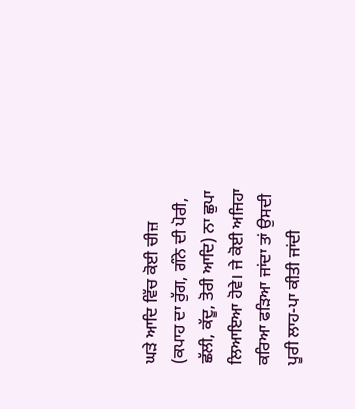ਘੜੇ ਆਦਿ ਵਿੱਚ ਕੋਈ ਚੀਜ਼ (ਕਪਾਹ ਦਾ ਰੁੱਗ, ਗੰਨੇ ਦੀ ਪੋਰੀ, ਛੱਲੀ, ਕੱਦੂ, ਤੋਰੀ ਆਦਿ) ਨਾ ਛੁਪਾ ਲਿਆਇਆ ਹੋਵੇ। ਜੇ ਕੋਈ ਅਜਿਹਾ ਕਰਿਆ ਫੜਿਆ ਜਾਂਦਾ ਤਾਂ ਉਸਦੀ ਪੂਰੀ ਲਾਹ-ਪਾ ਕੀਤੀ ਜਾਂਦੀ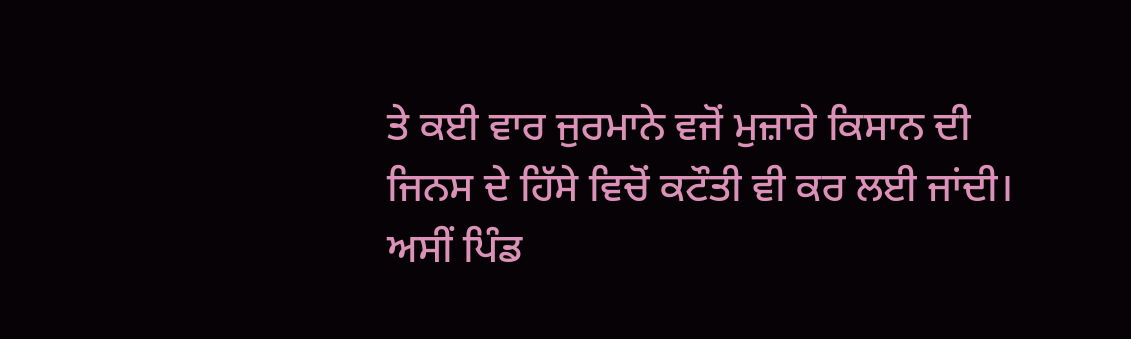ਤੇ ਕਈ ਵਾਰ ਜੁਰਮਾਨੇ ਵਜੋਂ ਮੁਜ਼ਾਰੇ ਕਿਸਾਨ ਦੀ ਜਿਨਸ ਦੇ ਹਿੱਸੇ ਵਿਚੋਂ ਕਟੌਤੀ ਵੀ ਕਰ ਲਈ ਜਾਂਦੀ। ਅਸੀਂ ਪਿੰਡ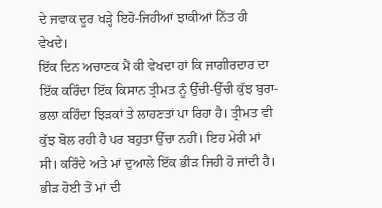ਦੇ ਜਵਾਕ ਦੂਰ ਖੜ੍ਹੇ ਇਹੋ-ਜਿਹੀਆਂ ਝਾਕੀਆਂ ਨਿੱਤ ਹੀ ਵੇਖਦੇ।
ਇੱਕ ਦਿਨ ਅਚਾਣਕ ਮੈਂ ਕੀ ਵੇਖਦਾ ਹਾਂ ਕਿ ਜਾਗੀਰਦਾਰ ਦਾ ਇੱਕ ਕਰਿੰਦਾ ਇੱਕ ਕਿਸਾਨ ਤ੍ਰੀਮਤ ਨੂੰ ਉੱਚੀ-ਉੱਚੀ ਕੁੱਝ ਬੁਰਾ-ਭਲਾ ਕਹਿੰਦਾ ਝਿੜਕਾਂ ਤੇ ਲਾਹਣਤਾਂ ਪਾ ਰਿਹਾ ਹੈ। ਤ੍ਰੀਮਤ ਵੀ ਕੁੱਝ ਬੋਲ ਰਹੀ ਹੈ ਪਰ ਬਹੁਤਾ ਉੱਚਾ ਨਹੀਂ। ਇਹ ਮੇਰੀ ਮਾਂ ਸੀ। ਕਰਿੰਦੇ ਅਤੇ ਮਾਂ ਦੁਆਲੇ ਇੱਕ ਭੀੜ ਜਿਹੀ ਹੋ ਜਾਂਦੀ ਹੈ। ਭੀੜ ਹੋਈ ਤੋਂ ਮਾਂ ਦੀ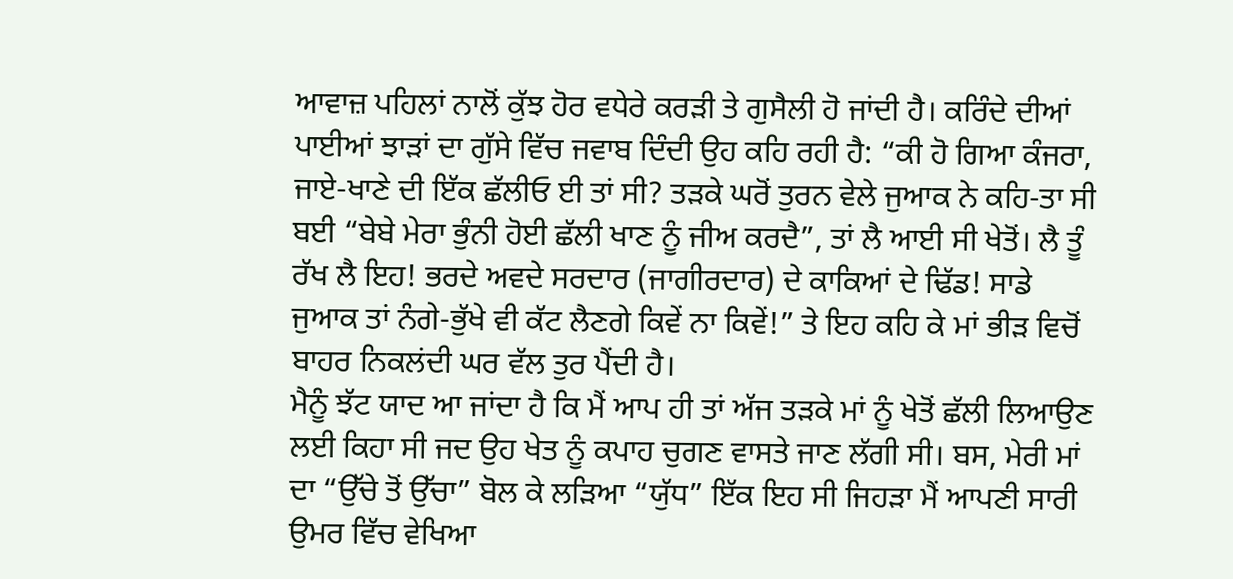ਆਵਾਜ਼ ਪਹਿਲਾਂ ਨਾਲੋਂ ਕੁੱਝ ਹੋਰ ਵਧੇਰੇ ਕਰੜੀ ਤੇ ਗੁਸੈਲੀ ਹੋ ਜਾਂਦੀ ਹੈ। ਕਰਿੰਦੇ ਦੀਆਂ ਪਾਈਆਂ ਝਾੜਾਂ ਦਾ ਗੁੱਸੇ ਵਿੱਚ ਜਵਾਬ ਦਿੰਦੀ ਉਹ ਕਹਿ ਰਹੀ ਹੈ: “ਕੀ ਹੋ ਗਿਆ ਕੰਜਰਾ, ਜਾਏ-ਖਾਣੇ ਦੀ ਇੱਕ ਛੱਲੀਓ ਈ ਤਾਂ ਸੀ? ਤੜਕੇ ਘਰੋਂ ਤੁਰਨ ਵੇਲੇ ਜੁਆਕ ਨੇ ਕਹਿ-ਤਾ ਸੀ ਬਈ “ਬੇਬੇ ਮੇਰਾ ਭੁੰਨੀ ਹੋਈ ਛੱਲੀ ਖਾਣ ਨੂੰ ਜੀਅ ਕਰਦੈ”, ਤਾਂ ਲੈ ਆਈ ਸੀ ਖੇਤੋਂ। ਲੈ ਤੂੰ ਰੱਖ ਲੈ ਇਹ! ਭਰਦੇ ਅਵਦੇ ਸਰਦਾਰ (ਜਾਗੀਰਦਾਰ) ਦੇ ਕਾਕਿਆਂ ਦੇ ਢਿੱਡ! ਸਾਡੇ ਜੁਆਕ ਤਾਂ ਨੰਗੇ-ਭੁੱਖੇ ਵੀ ਕੱਟ ਲੈਣਗੇ ਕਿਵੇਂ ਨਾ ਕਿਵੇਂ!” ਤੇ ਇਹ ਕਹਿ ਕੇ ਮਾਂ ਭੀੜ ਵਿਚੋਂ ਬਾਹਰ ਨਿਕਲਂਦੀ ਘਰ ਵੱਲ ਤੁਰ ਪੈਂਦੀ ਹੈ।
ਮੈਨੂੰ ਝੱਟ ਯਾਦ ਆ ਜਾਂਦਾ ਹੈ ਕਿ ਮੈਂ ਆਪ ਹੀ ਤਾਂ ਅੱਜ ਤੜਕੇ ਮਾਂ ਨੂੰ ਖੇਤੋਂ ਛੱਲੀ ਲਿਆਉਣ ਲਈ ਕਿਹਾ ਸੀ ਜਦ ਉਹ ਖੇਤ ਨੂੰ ਕਪਾਹ ਚੁਗਣ ਵਾਸਤੇ ਜਾਣ ਲੱਗੀ ਸੀ। ਬਸ, ਮੇਰੀ ਮਾਂ ਦਾ “ਉੱਚੇ ਤੋਂ ਉੱਚਾ” ਬੋਲ ਕੇ ਲੜਿਆ “ਯੁੱਧ” ਇੱਕ ਇਹ ਸੀ ਜਿਹੜਾ ਮੈਂ ਆਪਣੀ ਸਾਰੀ ਉਮਰ ਵਿੱਚ ਵੇਖਿਆ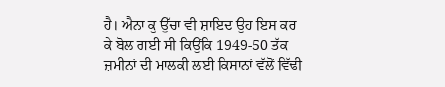ਹੈ। ਐਨਾ ਕੁ ਉੱਚਾ ਵੀ ਸ਼ਾਇਦ ਉਹ ਇਸ ਕਰ ਕੇ ਬੋਲ ਗਈ ਸੀ ਕਿਉਂਕਿ 1949-50 ਤੱਕ ਜ਼ਮੀਨਾਂ ਦੀ ਮਾਲਕੀ ਲਈ ਕਿਸਾਨਾਂ ਵੱਲੋਂ ਵਿੱਢੀ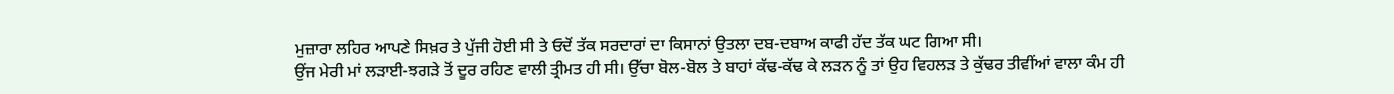ਮੁਜ਼ਾਰਾ ਲਹਿਰ ਆਪਣੇ ਸਿਖ਼ਰ ਤੇ ਪੁੱਜੀ ਹੋਈ ਸੀ ਤੇ ਓਦੋਂ ਤੱਕ ਸਰਦਾਰਾਂ ਦਾ ਕਿਸਾਨਾਂ ਉਤਲਾ ਦਬ-ਦਬਾਅ ਕਾਫੀ ਹੱਦ ਤੱਕ ਘਟ ਗਿਆ ਸੀ।
ਉਂਜ ਮੇਰੀ ਮਾਂ ਲੜਾਈ-ਝਗੜੇ ਤੋਂ ਦੂਰ ਰਹਿਣ ਵਾਲੀ ਤ੍ਰੀਮਤ ਹੀ ਸੀ। ਉੱਚਾ ਬੋਲ-ਬੋਲ ਤੇ ਬਾਹਾਂ ਕੱਢ-ਕੱਢ ਕੇ ਲੜਨ ਨੂੰ ਤਾਂ ਉਹ ਵਿਹਲੜ ਤੇ ਕੁੱਢਰ ਤੀਵੀਂਆਂ ਵਾਲਾ ਕੰਮ ਹੀ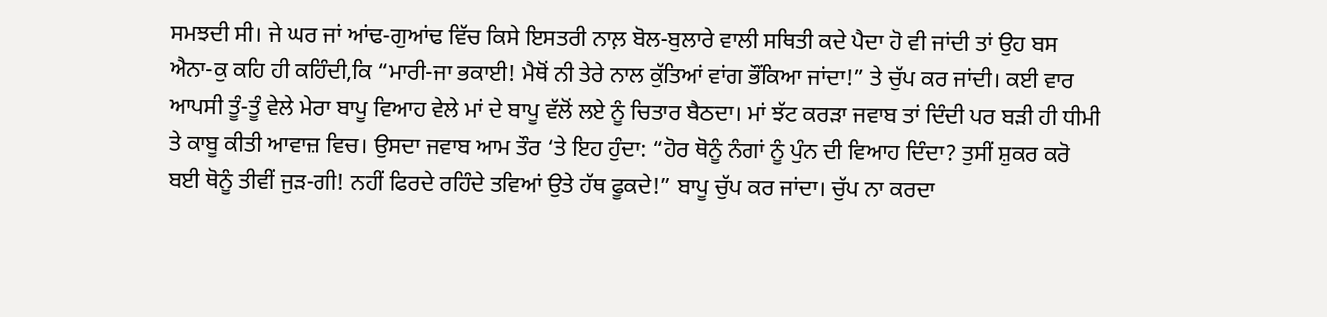ਸਮਝਦੀ ਸੀ। ਜੇ ਘਰ ਜਾਂ ਆਂਢ-ਗੁਆਂਢ ਵਿੱਚ ਕਿਸੇ ਇਸਤਰੀ ਨਾਲ਼ ਬੋਲ-ਬੁਲਾਰੇ ਵਾਲੀ ਸਥਿਤੀ ਕਦੇ ਪੈਦਾ ਹੋ ਵੀ ਜਾਂਦੀ ਤਾਂ ਉਹ ਬਸ ਐਨਾ-ਕੁ ਕਹਿ ਹੀ ਕਹਿੰਦੀ,ਕਿ “ਮਾਰੀ-ਜਾ ਭਕਾਈ! ਮੈਥੋਂ ਨੀ ਤੇਰੇ ਨਾਲ ਕੁੱਤਿਆਂ ਵਾਂਗ ਭੌਂਕਿਆ ਜਾਂਦਾ!” ਤੇ ਚੁੱਪ ਕਰ ਜਾਂਦੀ। ਕਈ ਵਾਰ ਆਪਸੀ ਤੂੰ-ਤੂੰ ਵੇਲੇ ਮੇਰਾ ਬਾਪੂ ਵਿਆਹ ਵੇਲੇ ਮਾਂ ਦੇ ਬਾਪੂ ਵੱਲੋਂ ਲਏ ਨੂੰ ਚਿਤਾਰ ਬੈਠਦਾ। ਮਾਂ ਝੱਟ ਕਰੜਾ ਜਵਾਬ ਤਾਂ ਦਿੰਦੀ ਪਰ ਬੜੀ ਹੀ ਧੀਮੀ ਤੇ ਕਾਬੂ ਕੀਤੀ ਆਵਾਜ਼ ਵਿਚ। ਉਸਦਾ ਜਵਾਬ ਆਮ ਤੌਰ ‘ਤੇ ਇਹ ਹੁੰਦਾ: “ਹੋਰ ਥੋਨੂੰ ਨੰਗਾਂ ਨੂੰ ਪੁੰਨ ਦੀ ਵਿਆਹ ਦਿੰਦਾ? ਤੁਸੀਂ ਸ਼ੁਕਰ ਕਰੋ ਬਈ ਥੋਨੂੰ ਤੀਵੀਂ ਜੁੜ-ਗੀ! ਨਹੀਂ ਫਿਰਦੇ ਰਹਿੰਦੇ ਤਵਿਆਂ ਉਤੇ ਹੱਥ ਫੂਕਦੇ!” ਬਾਪੂ ਚੁੱਪ ਕਰ ਜਾਂਦਾ। ਚੁੱਪ ਨਾ ਕਰਦਾ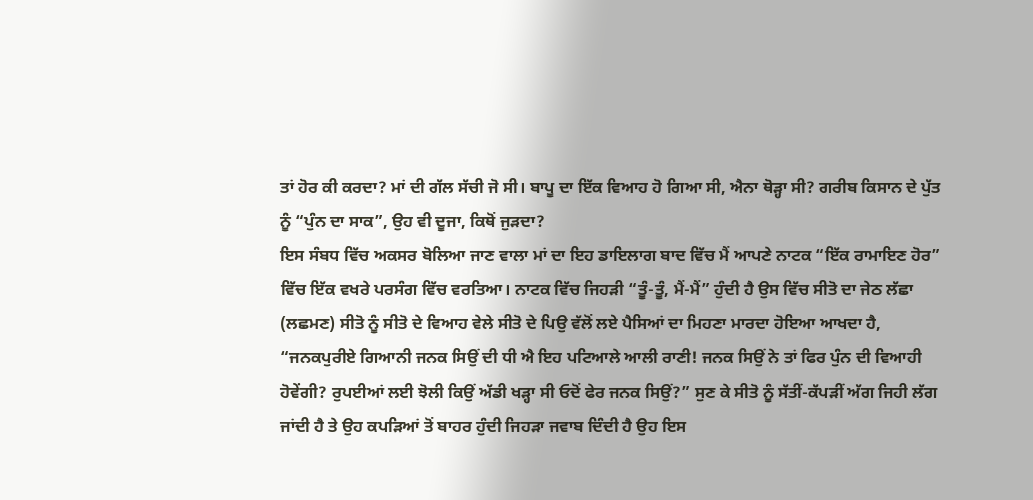ਤਾਂ ਹੋਰ ਕੀ ਕਰਦਾ? ਮਾਂ ਦੀ ਗੱਲ ਸੱਚੀ ਜੋ ਸੀ। ਬਾਪੂ ਦਾ ਇੱਕ ਵਿਆਹ ਹੋ ਗਿਆ ਸੀ, ਐਨਾ ਥੋੜ੍ਹਾ ਸੀ? ਗਰੀਬ ਕਿਸਾਨ ਦੇ ਪੁੱਤ ਨੂੰ “ਪੁੰਨ ਦਾ ਸਾਕ”, ਉਹ ਵੀ ਦੂਜਾ, ਕਿਥੋਂ ਜੁੜਦਾ?
ਇਸ ਸੰਬਧ ਵਿੱਚ ਅਕਸਰ ਬੋਲਿਆ ਜਾਣ ਵਾਲਾ ਮਾਂ ਦਾ ਇਹ ਡਾਇਲਾਗ ਬਾਦ ਵਿੱਚ ਮੈਂ ਆਪਣੇ ਨਾਟਕ “ਇੱਕ ਰਾਮਾਇਣ ਹੋਰ” ਵਿੱਚ ਇੱਕ ਵਖਰੇ ਪਰਸੰਗ ਵਿੱਚ ਵਰਤਿਆ। ਨਾਟਕ ਵਿੱਚ ਜਿਹੜੀ “ਤੂੰ-ਤੂੰ, ਮੈਂ-ਮੈਂ” ਹੁੰਦੀ ਹੈ ਉਸ ਵਿੱਚ ਸੀਤੋ ਦਾ ਜੇਠ ਲੱਛਾ (ਲਛਮਣ) ਸੀਤੋ ਨੂੰ ਸੀਤੋ ਦੇ ਵਿਆਹ ਵੇਲੇ ਸੀਤੋ ਦੇ ਪਿਉ ਵੱਲੋਂ ਲਏ ਪੈਸਿਆਂ ਦਾ ਮਿਹਣਾ ਮਾਰਦਾ ਹੋਇਆ ਆਖਦਾ ਹੈ, “ਜਨਕਪੁਰੀਏ ਗਿਆਨੀ ਜਨਕ ਸਿਉਂ ਦੀ ਧੀ ਐ ਇਹ ਪਟਿਆਲੇ ਆਲੀ ਰਾਣੀ! ਜਨਕ ਸਿਉਂ ਨੇ ਤਾਂ ਫਿਰ ਪੁੰਨ ਦੀ ਵਿਆਹੀ ਹੋਵੇਂਗੀ? ਰੁਪਈਆਂ ਲਈ ਝੋਲੀ ਕਿਉਂ ਅੱਡੀ ਖੜ੍ਹਾ ਸੀ ਓਦੋਂ ਫੇਰ ਜਨਕ ਸਿਉਂ?” ਸੁਣ ਕੇ ਸੀਤੋ ਨੂੰ ਸੱਤੀਂ-ਕੱਪੜੀਂ ਅੱਗ ਜਿਹੀ ਲੱਗ ਜਾਂਦੀ ਹੈ ਤੇ ਉਹ ਕਪੜਿਆਂ ਤੋਂ ਬਾਹਰ ਹੁੰਦੀ ਜਿਹੜਾ ਜਵਾਬ ਦਿੰਦੀ ਹੈ ਉਹ ਇਸ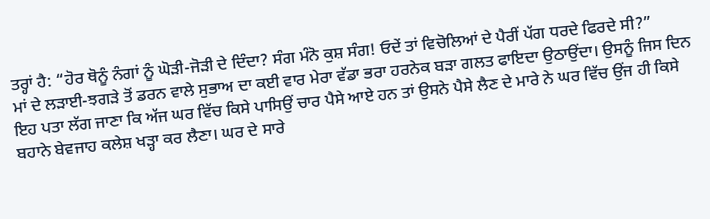ਤਰ੍ਹਾਂ ਹੈ: “ਹੋਰ ਥੋਨੂੰ ਨੰਗਾਂ ਨੂੰ ਘੋੜੀ-ਜੋੜੀ ਦੇ ਦਿੰਦਾ? ਸੰਗ ਮੰਨੋ ਕੁਸ਼ ਸੰਗ! ਓਦੇਂ ਤਾਂ ਵਿਚੋਲਿਆਂ ਦੇ ਪੈਰੀਂ ਪੱਗ ਧਰਦੇ ਫਿਰਦੇ ਸੀ?”
ਮਾਂ ਦੇ ਲੜਾਈ-ਝਗੜੇ ਤੋਂ ਡਰਨ ਵਾਲੇ ਸੁਭਾਅ ਦਾ ਕਈ ਵਾਰ ਮੇਰਾ ਵੱਡਾ ਭਰਾ ਹਰਨੇਕ ਬੜਾ ਗਲਤ ਫਾਇਦਾ ਉਠਾਉਂਦਾ। ਉਸਨੂੰ ਜਿਸ ਦਿਨ ਇਹ ਪਤਾ ਲੱਗ ਜਾਣਾ ਕਿ ਅੱਜ ਘਰ ਵਿੱਚ ਕਿਸੇ ਪਾਸਿਉਂ ਚਾਰ ਪੈਸੇ ਆਏ ਹਨ ਤਾਂ ਉਸਨੇ ਪੈਸੇ ਲੈਣ ਦੇ ਮਾਰੇ ਨੇ ਘਰ ਵਿੱਚ ਉਂਜ ਹੀ ਕਿਸੇ ਬਹਾਨੇ ਬੇਵਜਾਹ ਕਲੇਸ਼ ਖੜ੍ਹਾ ਕਰ ਲੈਣਾ। ਘਰ ਦੇ ਸਾਰੇ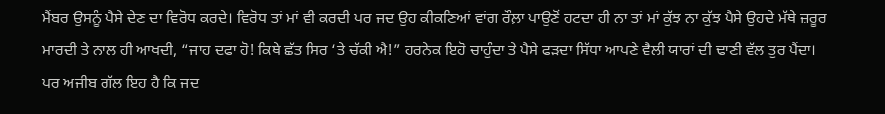ਮੈਂਬਰ ਉਸਨੂੰ ਪੈਸੇ ਦੇਣ ਦਾ ਵਿਰੋਧ ਕਰਦੇ। ਵਿਰੋਧ ਤਾਂ ਮਾਂ ਵੀ ਕਰਦੀ ਪਰ ਜਦ ਉਹ ਕੀਕਣਿਆਂ ਵਾਂਗ ਰੌਲ਼ਾ ਪਾਉਣੋਂ ਹਟਦਾ ਹੀ ਨਾ ਤਾਂ ਮਾਂ ਕੁੱਝ ਨਾ ਕੁੱਝ ਪੈਸੇ ਉਹਦੇ ਮੱਥੇ ਜ਼ਰੂਰ ਮਾਰਦੀ ਤੇ ਨਾਲ ਹੀ ਆਖਦੀ, “ਜਾਹ ਦਫਾ ਹੋ! ਕਿਥੇ ਛੱਤ ਸਿਰ ‘ਤੇ ਚੱਕੀ ਐ!” ਹਰਨੇਕ ਇਹੋ ਚਾਹੁੰਦਾ ਤੇ ਪੈਸੇ ਫੜਦਾ ਸਿੱਧਾ ਆਪਣੇ ਵੈਲੀ ਯਾਰਾਂ ਦੀ ਢਾਣੀ ਵੱਲ ਤੁਰ ਪੈਂਦਾ।
ਪਰ ਅਜੀਬ ਗੱਲ ਇਹ ਹੈ ਕਿ ਜਦ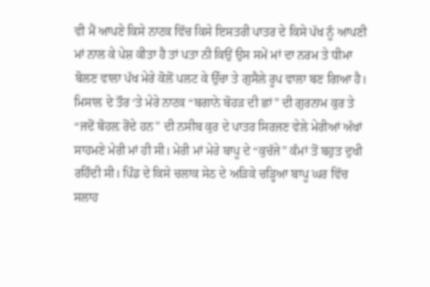ਵੀ ਮੈਂ ਆਪਣੇ ਕਿਸੇ ਨਾਟਕ ਵਿੱਚ ਕਿਸੇ ਇਸਤਰੀ ਪਾਤਰ ਦੇ ਕਿਸੇ ਪੱਖ ਨੂੰ ਆਪਣੀ ਮਾਂ ਨਾਲ ਕੇ ਪੇਸ਼ ਕੀਤਾ ਹੈ ਤਾਂ ਪਤਾ ਨੀ ਕਿਉਂ ਉਸ ਸਮੇਂ ਮਾਂ ਦਾ ਨਰਮ ਤੇ ਧੀਮਾ ਬੋਲਣ ਵਾਲਾ ਪੱਖ ਮੇਰੇ ਕੋਲੋਂ ਪਲਟ ਕੇ ਉੱਚਾ ਤੇ ਗੁਸੈਲੇ ਰੂਪ ਵਾਲਾ ਬਣ ਗਿਆ ਹੈ। ਮਿਸਾਲ ਦੇ ਤੌਰ ‘ਤੇ ਮੇਰੇ ਨਾਟਕ “ਬਗਾਨੇ ਬੋਹੜ ਦੀ ਛਾਂ” ਦੀ ਗੁਰਨਾਮ ਕੁਰ ਤੇ “ਜਦੋਂ ਬੋਹਲ਼ ਰੋਂਦੇ ਹਨ” ਦੀ ਨਸੀਬ ਕੁਰ ਦੇ ਪਾਤਰ ਸਿਰਜਣ ਵੇਲੇ ਮੇਰੀਆਂ ਅੱਖਾਂ ਸਾਹਮਣੇ ਮੇਰੀ ਮਾਂ ਹੀ ਸੀ। ਮੇਰੀ ਮਾਂ ਮੇਰੇ ਬਾਪੂ ਦੇ “ਕੁਚੱਜੇ” ਕੰਮਾਂ ਤੋਂ ਬਹੁਤ ਦੁਖੀ ਰਹਿੰਦੀ ਸੀ। ਪਿੰਡ ਦੇ ਕਿਸੇ ਚਲਾਕ ਸੇਠ ਦੇ ਅੜਿਕੇ ਚੜ੍ਹਿਆ ਬਾਪੂ ਘਰ ਵਿੱਚ ਸਲਾਹ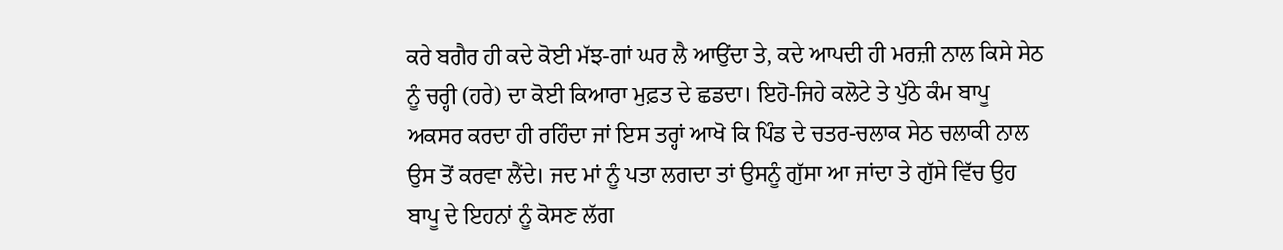ਕਰੇ ਬਗੈਰ ਹੀ ਕਦੇ ਕੋਈ ਮੱਝ-ਗਾਂ ਘਰ ਲੈ ਆਉਂਦਾ ਤੇ, ਕਦੇ ਆਪਦੀ ਹੀ ਮਰਜ਼ੀ ਨਾਲ ਕਿਸੇ ਸੇਠ ਨੂੰ ਚਰ੍ਹੀ (ਹਰੇ) ਦਾ ਕੋਈ ਕਿਆਰਾ ਮੁਫ਼ਤ ਦੇ ਛਡਦਾ। ਇਹੋ-ਜਿਹੇ ਕਲੋਟੇ ਤੇ ਪੁੱਠੇ ਕੰਮ ਬਾਪੂ ਅਕਸਰ ਕਰਦਾ ਹੀ ਰਹਿੰਦਾ ਜਾਂ ਇਸ ਤਰ੍ਹਾਂ ਆਖੋ ਕਿ ਪਿੰਡ ਦੇ ਚਤਰ-ਚਲਾਕ ਸੇਠ ਚਲਾਕੀ ਨਾਲ ਉਸ ਤੋਂ ਕਰਵਾ ਲੈਂਦੇ। ਜਦ ਮਾਂ ਨੂੰ ਪਤਾ ਲਗਦਾ ਤਾਂ ਉਸਨੂੰ ਗੁੱਸਾ ਆ ਜਾਂਦਾ ਤੇ ਗੁੱਸੇ ਵਿੱਚ ਉਹ ਬਾਪੂ ਦੇ ਇਹਨਾਂ ਨੂੰ ਕੋਸਣ ਲੱਗ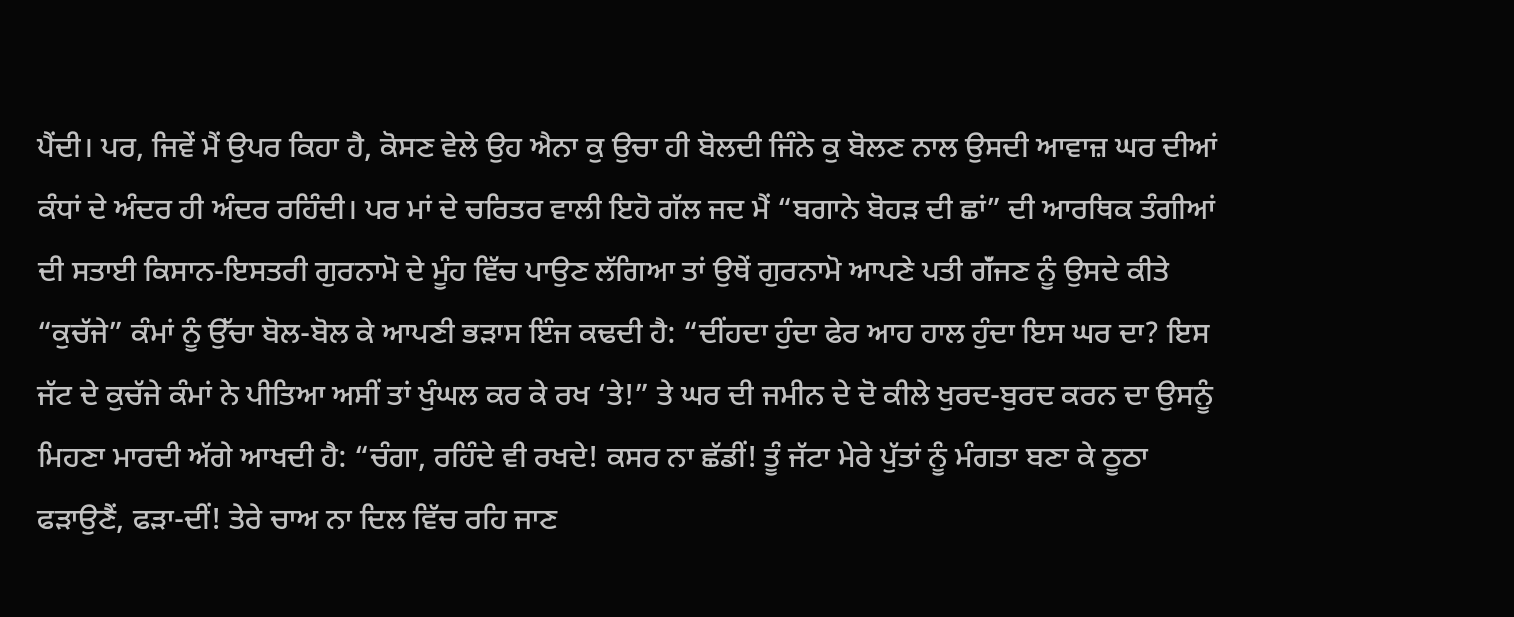ਪੈਂਦੀ। ਪਰ, ਜਿਵੇਂ ਮੈਂ ਉਪਰ ਕਿਹਾ ਹੈ, ਕੋਸਣ ਵੇਲੇ ਉਹ ਐਨਾ ਕੁ ਉਚਾ ਹੀ ਬੋਲਦੀ ਜਿੰਨੇ ਕੁ ਬੋਲਣ ਨਾਲ ਉਸਦੀ ਆਵਾਜ਼ ਘਰ ਦੀਆਂ ਕੰਧਾਂ ਦੇ ਅੰਦਰ ਹੀ ਅੰਦਰ ਰਹਿੰਦੀ। ਪਰ ਮਾਂ ਦੇ ਚਰਿਤਰ ਵਾਲੀ ਇਹੋ ਗੱਲ ਜਦ ਮੈਂ “ਬਗਾਨੇ ਬੋਹੜ ਦੀ ਛਾਂ” ਦੀ ਆਰਥਿਕ ਤੰਗੀਆਂ ਦੀ ਸਤਾਈ ਕਿਸਾਨ-ਇਸਤਰੀ ਗੁਰਨਾਮੋ ਦੇ ਮੂੰਹ ਵਿੱਚ ਪਾਉਣ ਲੱਗਿਆ ਤਾਂ ਉਥੇਂ ਗੁਰਨਾਮੋ ਆਪਣੇ ਪਤੀ ਗੱਂਜਣ ਨੂੰ ਉਸਦੇ ਕੀਤੇ “ਕੁਚੱਜੇ” ਕੰਮਾਂ ਨੂੰ ਉੱਚਾ ਬੋਲ-ਬੋਲ ਕੇ ਆਪਣੀ ਭੜਾਸ ਇੰਜ ਕਢਦੀ ਹੈ: “ਦੀਂਹਦਾ ਹੁੰਦਾ ਫੇਰ ਆਹ ਹਾਲ ਹੁੰਦਾ ਇਸ ਘਰ ਦਾ? ਇਸ ਜੱਟ ਦੇ ਕੁਚੱਜੇ ਕੰਮਾਂ ਨੇ ਪੀਤਿਆ ਅਸੀਂ ਤਾਂ ਖੁੰਘਲ ਕਰ ਕੇ ਰਖ ‘ਤੇ!” ਤੇ ਘਰ ਦੀ ਜਮੀਨ ਦੇ ਦੋ ਕੀਲੇ ਖੁਰਦ-ਬੁਰਦ ਕਰਨ ਦਾ ਉਸਨੂੰ ਮਿਹਣਾ ਮਾਰਦੀ ਅੱਗੇ ਆਖਦੀ ਹੈ: “ਚੰਗਾ, ਰਹਿੰਦੇ ਵੀ ਰਖਦੇ! ਕਸਰ ਨਾ ਛੱਡੀਂ! ਤੂੰ ਜੱਟਾ ਮੇਰੇ ਪੁੱਤਾਂ ਨੂੰ ਮੰਗਤਾ ਬਣਾ ਕੇ ਠੂਠਾ ਫੜਾਉਣੈਂ, ਫੜਾ-ਦੀਂ! ਤੇਰੇ ਚਾਅ ਨਾ ਦਿਲ ਵਿੱਚ ਰਹਿ ਜਾਣ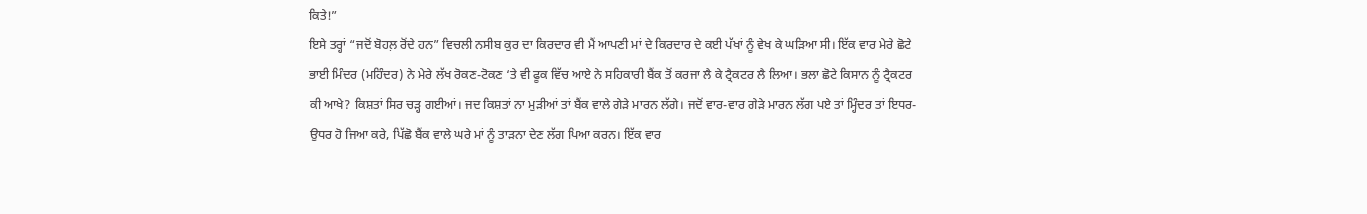ਕਿਤੇ!”
ਇਸੇ ਤਰ੍ਹਾਂ “ਜਦੋਂ ਬੋਹਲ਼ ਰੋਂਦੇ ਹਨ” ਵਿਚਲੀ ਨਸੀਬ ਕੁਰ ਦਾ ਕਿਰਦਾਰ ਵੀ ਮੈਂ ਆਪਣੀ ਮਾਂ ਦੇ ਕਿਰਦਾਰ ਦੇ ਕਈ ਪੱਖਾਂ ਨੂੰ ਵੇਖ ਕੇ ਘੜਿਆ ਸੀ। ਇੱਕ ਵਾਰ ਮੇਰੇ ਛੋਟੇ ਭਾਈ ਮਿੰਦਰ (ਮਹਿੰਦਰ) ਨੇ ਮੇਰੇ ਲੱਖ ਰੋਕਣ-ਟੋਕਣ ‘ਤੇ ਵੀ ਫੂਕ ਵਿੱਚ ਆਏ ਨੇ ਸਹਿਕਾਰੀ ਬੈਂਕ ਤੋਂ ਕਰਜਾ ਲੈ ਕੇ ਟ੍ਰੈਕਟਰ ਲੈ ਲਿਆ। ਭਲਾ ਛੋਟੇ ਕਿਸਾਨ ਨੂੰ ਟ੍ਰੈਕਟਰ ਕੀ ਆਖੇ? ਕਿਸ਼ਤਾਂ ਸਿਰ ਚੜ੍ਹ ਗਈਆਂ। ਜਦ ਕਿਸ਼ਤਾਂ ਨਾ ਮੁੜੀਆਂ ਤਾਂ ਬੈਂਕ ਵਾਲੇ ਗੇੜੇ ਮਾਰਨ ਲੱਗੇ। ਜਦੋਂ ਵਾਰ-ਵਾਰ ਗੇੜੇ ਮਾਰਨ ਲੱਗ ਪਏ ਤਾਂ ਮ੍ਹਿੰਦਰ ਤਾਂ ਇਧਰ-ਉਧਰ ਹੋ ਜਿਆ ਕਰੇ, ਪਿੱਛੋ ਬੈਂਕ ਵਾਲੇ ਘਰੇ ਮਾਂ ਨੂੰ ਤਾੜਨਾ ਦੇਣ ਲੱਗ ਪਿਆ ਕਰਨ। ਇੱਕ ਵਾਰ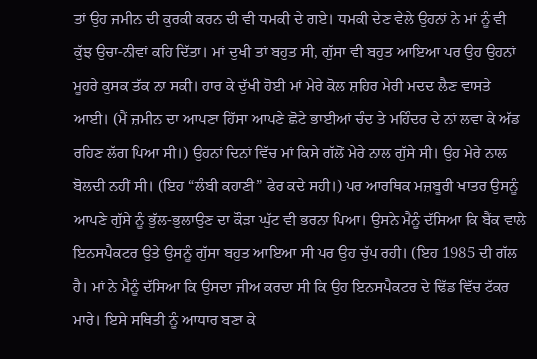ਤਾਂ ਉਹ ਜਮੀਨ ਦੀ ਕੁਰਕੀ ਕਰਨ ਦੀ ਵੀ ਧਮਕੀ ਦੇ ਗਏ। ਧਮਕੀ ਦੇਣ ਵੇਲੇ ਉਹਨਾਂ ਨੇ ਮਾਂ ਨੂੰ ਵੀ ਕੁੱਝ ਉਚਾ-ਨੀਵਾਂ ਕਹਿ ਦਿੱਤਾ। ਮਾਂ ਦੁਖੀ ਤਾਂ ਬਹੁਤ ਸੀ, ਗੁੱਸਾ ਵੀ ਬਹੁਤ ਆਇਆ ਪਰ ਉਹ ਉਹਨਾਂ ਮੂਹਰੇ ਕੁਸਕ ਤੱਕ ਨਾ ਸਕੀ। ਹਾਰ ਕੇ ਦੁੱਖੀ ਹੋਈ ਮਾਂ ਮੇਰੇ ਕੋਲ ਸ਼ਹਿਰ ਮੇਰੀ ਮਦਦ ਲੈਣ ਵਾਸਤੇ ਆਈ। (ਮੈਂ ਜ਼ਮੀਨ ਦਾ ਆਪਣਾ ਹਿੱਸਾ ਆਪਣੇ ਛੋਟੇ ਭਾਈਆਂ ਚੰਦ ਤੇ ਮਹਿੰਦਰ ਦੇ ਨਾਂ ਲਵਾ ਕੇ ਅੱਡ ਰਹਿਣ ਲੱਗ ਪਿਆ ਸੀ।) ਉਹਨਾਂ ਦਿਨਾਂ ਵਿੱਚ ਮਾਂ ਕਿਸੇ ਗੱਲੋਂ ਮੇਰੇ ਨਾਲ ਗੁੱਸੇ ਸੀ। ਉਹ ਮੇਰੇ ਨਾਲ ਬੋਲਦੀ ਨਹੀਂ ਸੀ। (ਇਹ “ਲੰਬੀ ਕਹਾਣੀ” ਫੇਰ ਕਦੇ ਸਹੀ।) ਪਰ ਆਰਥਿਕ ਮਜ਼ਬੂਰੀ ਖਾਤਰ ਉਸਨੂੰ ਆਪਣੇ ਗੁੱਸੇ ਨੂੰ ਭੁੱਲ-ਭੁਲਾਉਣ ਦਾ ਕੌੜਾ ਘੁੱਟ ਵੀ ਭਰਨਾ ਪਿਆ। ਉਸਨੇ ਮੈਨੂੰ ਦੱਸਿਆ ਕਿ ਬੈਂਕ ਵਾਲੇ ਇਨਸਪੈਕਟਰ ਉਤੇ ਉਸਨੂੰ ਗੁੱਸਾ ਬਹੁਤ ਆਇਆ ਸੀ ਪਰ ਉਹ ਚੁੱਪ ਰਹੀ। (ਇਹ 1985 ਦੀ ਗੱਲ ਹੈ। ਮਾਂ ਨੇ ਮੈਨੂੰ ਦੱਸਿਆ ਕਿ ਉਸਦਾ ਜੀਅ ਕਰਦਾ ਸੀ ਕਿ ਉਹ ਇਨਸਪੈਕਟਰ ਦੇ ਢਿੱਡ ਵਿੱਚ ਟੱਕਰ ਮਾਰੇ। ਇਸੇ ਸਥਿਤੀ ਨੂੰ ਆਧਾਰ ਬਣਾ ਕੇ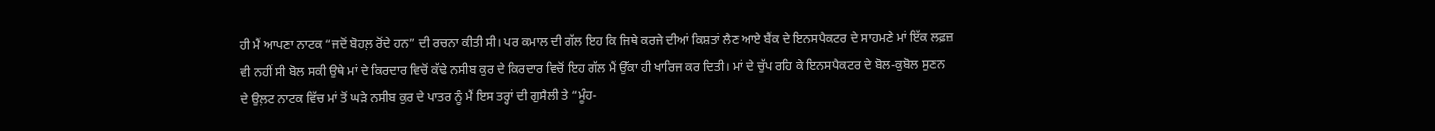ਹੀ ਮੈਂ ਆਪਣਾ ਨਾਟਕ “ਜਦੋਂ ਬੋਹਲ਼ ਰੋਂਦੇ ਹਨ” ਦੀ ਰਚਨਾ ਕੀਤੀ ਸੀ। ਪਰ ਕਮਾਲ ਦੀ ਗੱਲ ਇਹ ਕਿ ਜਿਥੇ ਕਰਜੇ ਦੀਆਂ ਕਿਸ਼ਤਾਂ ਲੈਣ ਆਏ ਬੈਂਕ ਦੇ ਇਨਸਪੈਕਟਰ ਦੇ ਸਾਹਮਣੇ ਮਾਂ ਇੱਕ ਲਫ਼ਜ਼ ਵੀ ਨਹੀਂ ਸੀ ਬੋਲ ਸਕੀ ਉਥੇ ਮਾਂ ਦੇ ਕਿਰਦਾਰ ਵਿਚੋਂ ਕੱਢੇ ਨਸੀਬ ਕੁਰ ਦੇ ਕਿਰਦਾਰ ਵਿਚੋਂ ਇਹ ਗੱਲ ਮੈਂ ਉੱਕਾ ਹੀ ਖਾਰਿਜ ਕਰ ਦਿਤੀ। ਮਾਂ ਦੇ ਚੁੱਪ ਰਹਿ ਕੇ ਇਨਸਪੈਕਟਰ ਦੇ ਬੋਲ-ਕੁਬੋਲ ਸੁਣਨ ਦੇ ਉਲ਼ਟ ਨਾਟਕ ਵਿੱਚ ਮਾਂ ਤੋਂ ਘੜੇ ਨਸੀਬ ਕੁਰ ਦੇ ਪਾਤਰ ਨੂੰ ਮੈਂ ਇਸ ਤਰ੍ਹਾਂ ਦੀ ਗੁਸੈਲੀ ਤੇ “ਮੂੰਹ-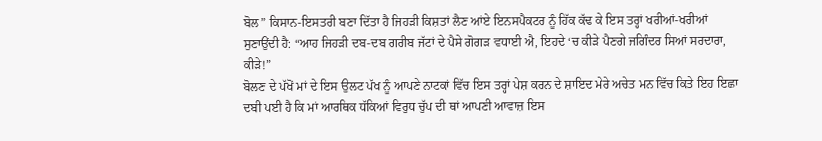ਬੋਲ” ਕਿਸਾਨ-ਇਸਤਰੀ ਬਣਾ ਦਿੱਤਾ ਹੈ ਜਿਹੜੀ ਕਿਸ਼ਤਾਂ ਲੈਣ ਆਂਏ ਇਨਸਪੈਕਟਰ ਨੂੰ ਹਿੱਕ ਕੱਢ ਕੇ ਇਸ ਤਰ੍ਹਾਂ ਖਰੀਆਂ-ਖਰੀਆਂ ਸੁਣਾਉਂਦੀ ਹੈ: “ਆਹ ਜਿਹੜੀ ਦਬ-ਦਬ ਗਰੀਬ ਜੱਟਾਂ ਦੇ ਪੈਸੇ ਗੋਗੜ ਵਧਾਈ ਐ, ਇਹਦੇ ‘ਚ ਕੀੜੇ ਪੈਣਗੇ ਜਗਿੰਦਰ ਸਿਆਂ ਸਰਦਾਰਾ, ਕੀੜੇ!”
ਬੋਲਣ ਦੇ ਪੱਖੋਂ ਮਾਂ ਦੇ ਇਸ ਉਲਟ ਪੱਖ ਨੂੰ ਆਪਣੇ ਨਾਟਕਾਂ ਵਿੱਚ ਇਸ ਤਰ੍ਹਾਂ ਪੇਸ਼ ਕਰਨ ਦੇ ਸ਼ਾਇਦ ਮੇਰੇ ਅਚੇਤ ਮਨ ਵਿੱਚ ਕਿਤੇ ਇਹ ਇਛਾ ਦਬੀ ਪਈ ਹੈ ਕਿ ਮਾਂ ਆਰਥਿਕ ਧੱਕਿਆਂ ਵਿਰੁਧ ਚੁੱਪ ਦੀ ਥਾਂ ਆਪਣੀ ਆਵਾਜ਼ ਇਸ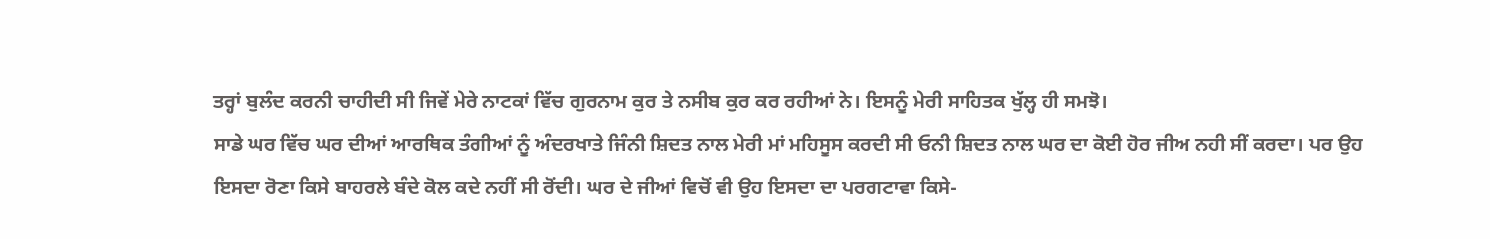ਤਰ੍ਹਾਂ ਬੁਲੰਦ ਕਰਨੀ ਚਾਹੀਦੀ ਸੀ ਜਿਵੇਂ ਮੇਰੇ ਨਾਟਕਾਂ ਵਿੱਚ ਗੁਰਨਾਮ ਕੁਰ ਤੇ ਨਸੀਬ ਕੁਰ ਕਰ ਰਹੀਆਂ ਨੇ। ਇਸਨੂੰ ਮੇਰੀ ਸਾਹਿਤਕ ਖੁੱਲ੍ਹ ਹੀ ਸਮਝੋ।
ਸਾਡੇ ਘਰ ਵਿੱਚ ਘਰ ਦੀਆਂ ਆਰਥਿਕ ਤੰਗੀਆਂ ਨੂੰ ਅੰਦਰਖਾਤੇ ਜਿੰਨੀ ਸ਼ਿਦਤ ਨਾਲ ਮੇਰੀ ਮਾਂ ਮਹਿਸੂਸ ਕਰਦੀ ਸੀ ਓਨੀ ਸ਼ਿਦਤ ਨਾਲ ਘਰ ਦਾ ਕੋਈ ਹੋਰ ਜੀਅ ਨਹੀ ਸੀਂ ਕਰਦਾ। ਪਰ ਉਹ ਇਸਦਾ ਰੋਣਾ ਕਿਸੇ ਬਾਹਰਲੇ ਬੰਦੇ ਕੋਲ ਕਦੇ ਨਹੀਂ ਸੀ ਰੋਂਦੀ। ਘਰ ਦੇ ਜੀਆਂ ਵਿਚੋਂ ਵੀ ਉਹ ਇਸਦਾ ਦਾ ਪਰਗਟਾਵਾ ਕਿਸੇ-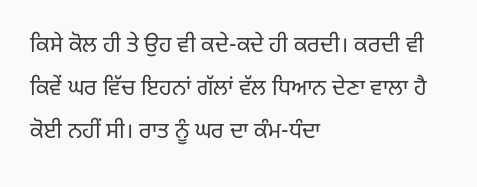ਕਿਸੇ ਕੋਲ ਹੀ ਤੇ ਉਹ ਵੀ ਕਦੇ-ਕਦੇ ਹੀ ਕਰਦੀ। ਕਰਦੀ ਵੀ ਕਿਵੇਂ ਘਰ ਵਿੱਚ ਇਹਨਾਂ ਗੱਲਾਂ ਵੱਲ ਧਿਆਨ ਦੇਣਾ ਵਾਲਾ ਹੈ ਕੋਈ ਨਹੀਂ ਸੀ। ਰਾਤ ਨੂੰ ਘਰ ਦਾ ਕੰਮ-ਧੰਦਾ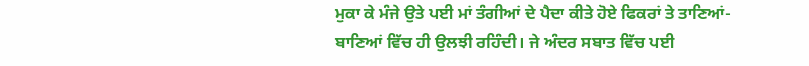ਮੁਕਾ ਕੇ ਮੰਜੇ ਉਤੇ ਪਈ ਮਾਂ ਤੰਗੀਆਂ ਦੇ ਪੈਦਾ ਕੀਤੇ ਹੋਏ ਫਿਕਰਾਂ ਤੇ ਤਾਣਿਆਂ-ਬਾਣਿਆਂ ਵਿੱਚ ਹੀ ਉਲਝੀ ਰਹਿੰਦੀ। ਜੇ ਅੰਦਰ ਸਬਾਤ ਵਿੱਚ ਪਈ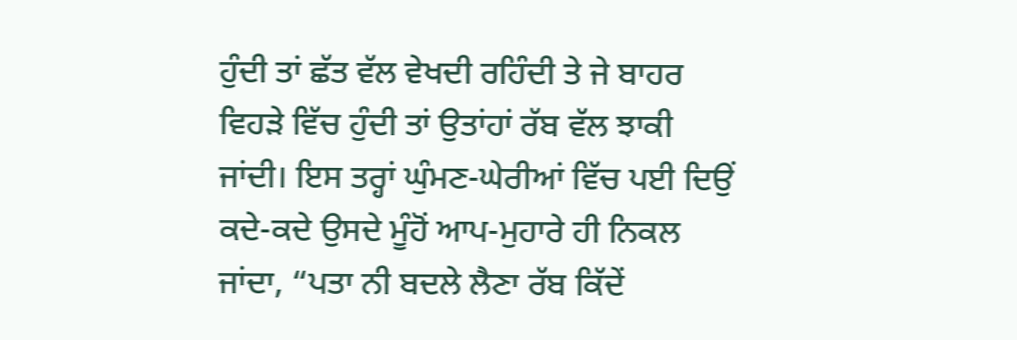ਹੁੰਦੀ ਤਾਂ ਛੱਤ ਵੱਲ ਵੇਖਦੀ ਰਹਿੰਦੀ ਤੇ ਜੇ ਬਾਹਰ ਵਿਹੜੇ ਵਿੱਚ ਹੁੰਦੀ ਤਾਂ ਉਤਾਂਹਾਂ ਰੱਬ ਵੱਲ ਝਾਕੀ ਜਾਂਦੀ। ਇਸ ਤਰ੍ਹਾਂ ਘੁੰਮਣ-ਘੇਰੀਆਂ ਵਿੱਚ ਪਈ ਦਿਉਂ ਕਦੇ-ਕਦੇ ਉਸਦੇ ਮੂੰਹੋਂ ਆਪ-ਮੁਹਾਰੇ ਹੀ ਨਿਕਲ ਜਾਂਦਾ, “ਪਤਾ ਨੀ ਬਦਲੇ ਲੈਣਾ ਰੱਬ ਕਿੱਦੇਂ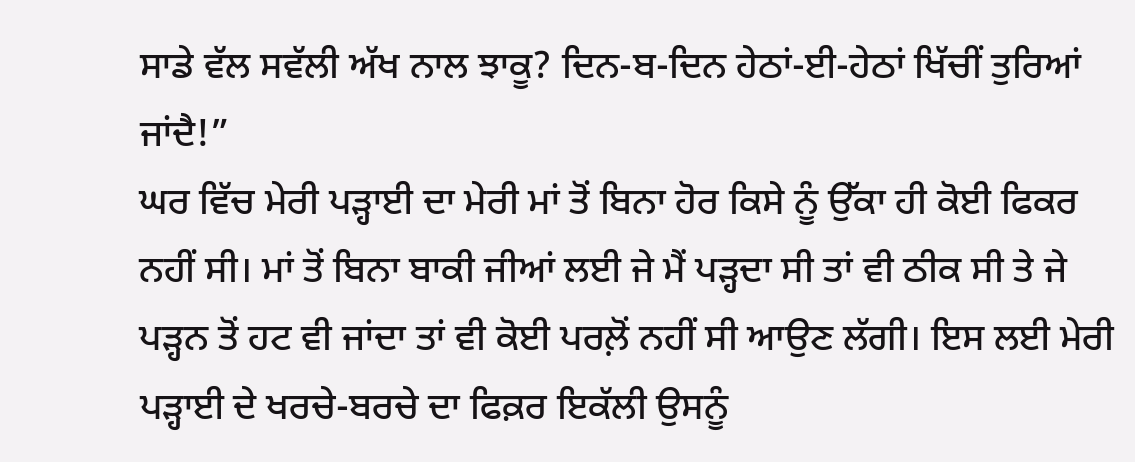ਸਾਡੇ ਵੱਲ ਸਵੱਲੀ ਅੱਖ ਨਾਲ ਝਾਕੂ? ਦਿਨ-ਬ-ਦਿਨ ਹੇਠਾਂ-ਈ-ਹੇਠਾਂ ਖਿੱਚੀਂ ਤੁਰਿਆਂ ਜਾਂਦੈ!”
ਘਰ ਵਿੱਚ ਮੇਰੀ ਪੜ੍ਹਾਈ ਦਾ ਮੇਰੀ ਮਾਂ ਤੋਂ ਬਿਨਾ ਹੋਰ ਕਿਸੇ ਨੂੰ ਉੱਕਾ ਹੀ ਕੋਈ ਫਿਕਰ ਨਹੀਂ ਸੀ। ਮਾਂ ਤੋਂ ਬਿਨਾ ਬਾਕੀ ਜੀਆਂ ਲਈ ਜੇ ਮੈਂ ਪੜ੍ਹਦਾ ਸੀ ਤਾਂ ਵੀ ਠੀਕ ਸੀ ਤੇ ਜੇ ਪੜ੍ਹਨ ਤੋਂ ਹਟ ਵੀ ਜਾਂਦਾ ਤਾਂ ਵੀ ਕੋਈ ਪਰਲ਼ੋਂ ਨਹੀਂ ਸੀ ਆਉਣ ਲੱਗੀ। ਇਸ ਲਈ ਮੇਰੀ ਪੜ੍ਹਾਈ ਦੇ ਖਰਚੇ-ਬਰਚੇ ਦਾ ਫਿਕ਼ਰ ਇਕੱਲੀ ਉਸਨੂੰ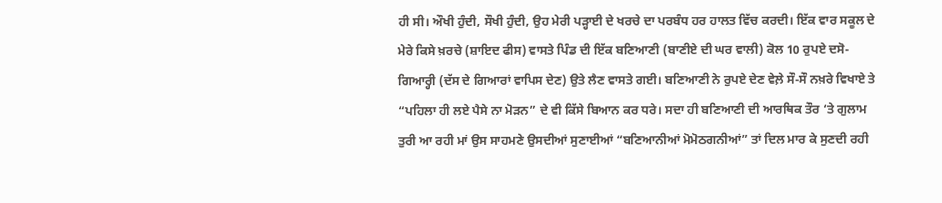ਹੀ ਸੀ। ਔਖੀ ਹੁੰਦੀ, ਸੌਖੀ ਹੁੰਦੀ, ਉਹ ਮੇਰੀ ਪੜ੍ਹਾਈ ਦੇ ਖਰਚੇ ਦਾ ਪਰਬੰਧ ਹਰ ਹਾਲਤ ਵਿੱਚ ਕਰਦੀ। ਇੱਕ ਵਾਰ ਸਕੂਲ ਦੇ ਮੇਰੇ ਕਿਸੇ ਖ਼ਰਚੇ (ਸ਼ਾਇਦ ਫੀਸ) ਵਾਸਤੇ ਪਿੰਡ ਦੀ ਇੱਕ ਬਣਿਆਣੀ (ਬਾਣੀਏ ਦੀ ਘਰ ਵਾਲੀ) ਕੋਲ 10 ਰੁਪਏ ਦਸੋ-ਗਿਆਰ੍ਹੀ (ਦੱਸ ਦੇ ਗਿਆਰਾਂ ਵਾਪਿਸ ਦੇਣ) ਉਤੇ ਲੈਣ ਵਾਸਤੇ ਗਈ। ਬਣਿਆਣੀ ਨੇ ਰੁਪਏ ਦੇਣ ਵੇਲ਼ੇ ਸੌ-ਸੌ ਨਖ਼ਰੇ ਵਿਖਾਏ ਤੇ “ਪਹਿਲਾ ਹੀ ਲਏ ਪੈਸੇ ਨਾ ਮੋੜਨ” ਦੇ ਵੀ ਕਿੱਸੇ ਬਿਆਨ ਕਰ ਧਰੇ। ਸਦਾ ਹੀ ਬਣਿਆਣੀ ਦੀ ਆਰਥਿਕ ਤੌਰ ‘ਤੇ ਗੁਲਾਮ ਤੁਰੀ ਆ ਰਹੀ ਮਾਂ ਉਸ ਸਾਹਮਣੇ ਉਸਦੀਆਂ ਸੁਣਾਈਆਂ “ਬਣਿਆਨੀਆਂ ਮੋਮੋਠਗਨੀਆਂ” ਤਾਂ ਦਿਲ ਮਾਰ ਕੇ ਸੁਣਦੀ ਰਹੀ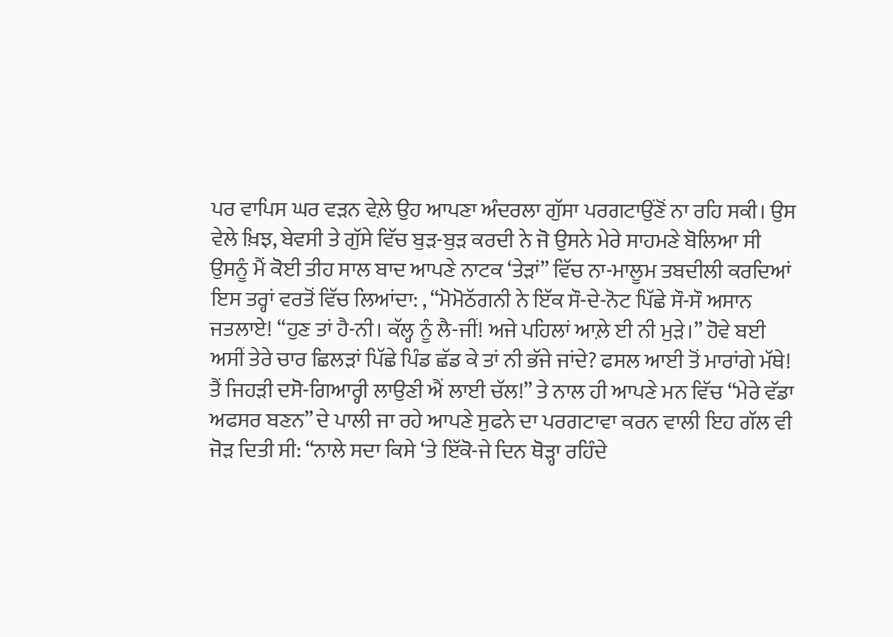ਪਰ ਵਾਪਿਸ ਘਰ ਵੜਨ ਵੇਲ਼ੇ ਉਹ ਆਪਣਾ ਅੰਦਰਲਾ ਗੁੱਸਾ ਪਰਗਟਾਉਂਣੋਂ ਨਾ ਰਹਿ ਸਕੀ। ਉਸ ਵੇਲੇ ਖ਼ਿਝ, ਬੇਵਸੀ ਤੇ ਗੁੱਸੇ ਵਿੱਚ ਬੁੜ-ਬੁੜ ਕਰਦੀ ਨੇ ਜੋ ਉਸਨੇ ਮੇਰੇ ਸਾਹਮਣੇ ਬੋਲਿਆ ਸੀ ਉਸਨੂੰ ਮੈਂ ਕੋਈ ਤੀਹ ਸਾਲ ਬਾਦ ਆਪਣੇ ਨਾਟਕ ‘ਤੇੜਾਂ” ਵਿੱਚ ਨਾ-ਮਾਲੂਮ ਤਬਦੀਲੀ ਕਰਦਿਆਂ ਇਸ ਤਰ੍ਹਾਂ ਵਰਤੋਂ ਵਿੱਚ ਲਿਆਂਦਾ: , “ਮੋਮੋਠੱਗਨੀ ਨੇ ਇੱਕ ਸੌ-ਦੇ-ਨੋਟ ਪਿੱਛੇ ਸੌ-ਸੌ ਅਸਾਨ ਜਤਲਾਏ! “ਹੁਣ ਤਾਂ ਹੈ-ਨੀ। ਕੱਲ੍ਹ ਨੂੰ ਲੈ-ਜੀਂ! ਅਜੇ ਪਹਿਲਾਂ ਆਲ਼ੇ ਈ ਨੀ ਮੁੜੇ।” ਹੋਵੇ ਬਈ ਅਸੀਂ ਤੇਰੇ ਚਾਰ ਛਿਲੜਾਂ ਪਿੱਛੇ ਪਿੰਡ ਛੱਡ ਕੇ ਤਾਂ ਨੀ ਭੱਜੇ ਜਾਂਦੇ? ਫਸਲ ਆਈ ਤੋਂ ਮਾਰਾਂਗੇ ਮੱਥੇ! ਤੈਂ ਜਿਹੜੀ ਦਸੋ-ਗਿਆਰ੍ਹੀ ਲਾਉਣੀ ਐਂ ਲਾਈ ਚੱਲ!” ਤੇ ਨਾਲ ਹੀ ਆਪਣੇ ਮਨ ਵਿੱਚ “ਮੇਰੇ ਵੱਡਾ ਅਫਸਰ ਬਣਨ” ਦੇ ਪਾਲੀ ਜਾ ਰਹੇ ਆਪਣੇ ਸੁਫਨੇ ਦਾ ਪਰਗਟਾਵਾ ਕਰਨ ਵਾਲੀ ਇਹ ਗੱਲ ਵੀ ਜੋੜ ਦਿਤੀ ਸੀ: “ਨਾਲੇ ਸਦਾ ਕਿਸੇ ‘ਤੇ ਇੱਕੋ-ਜੇ ਦਿਨ ਥੋੜ੍ਹਾ ਰਹਿੰਦੇ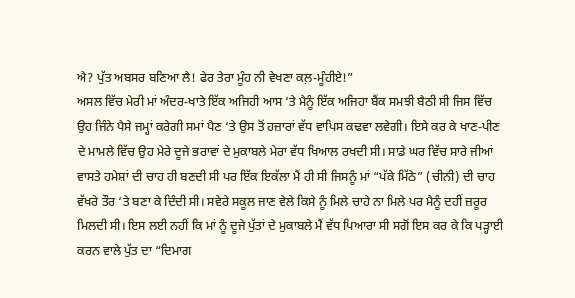ਐ? ਪੁੱਤ ਅਬਸਰ ਬਣਿਆ ਲੈ! ਫੇਰ ਤੇਰਾ ਮੂੰਹ ਨੀ ਵੇਖਣਾ ਕਲ਼-ਮੂੰਹੀਏ!”
ਅਸਲ ਵਿੱਚ ਮੇਰੀ ਮਾਂ ਅੰਦਰ-ਖਾਤੇ ਇੱਕ ਅਜਿਹੀ ਆਸ ‘ਤੇ ਮੈਨੂੰ ਇੱਕ ਅਜਿਹਾ ਬੈਂਕ ਸਮਝੀ ਬੈਠੀ ਸੀ ਜਿਸ ਵਿੱਚ ਉਹ ਜਿੰਨੇ ਪੈਸੇ ਜਮ੍ਹਾਂ ਕਰੇਗੀ ਸਮਾਂ ਪੈਣ ‘ਤੇ ਉਸ ਤੋਂ ਹਜ਼ਾਰਾਂ ਵੱਧ ਵਾਪਿਸ ਕਢਵਾ ਲਵੇਗੀ। ਇਸੇ ਕਰ ਕੇ ਖਾਣ-ਪੀਣ ਦੇ ਮਾਮਲੇ ਵਿੱਚ ਉਹ ਮੇਰੇ ਦੂਜੇ ਭਰਾਵਾਂ ਦੇ ਮੁਕਾਬਲੇ ਮੇਰਾ ਵੱਧ ਖਿਆਲ ਰਖਦੀ ਸੀ। ਸਾਡੇ ਘਰ ਵਿੱਚ ਸਾਰੇ ਜੀਆਂ ਵਾਸਤੇ ਹਮੇਸ਼ਾਂ ਦੀ ਚਾਹ ਹੀ ਬਣਦੀ ਸੀ ਪਰ ਇੱਕ ਇਕੱਲਾ ਮੈਂ ਹੀ ਸੀ ਜਿਸਨੂੰ ਮਾਂ “ਪੱਕੇ ਮਿੱਠੇ” (ਚੀਨੀ) ਦੀ ਚਾਹ ਵੱਖਰੇ ਤੌਰ ‘ਤੇ ਬਣਾ ਕੇ ਦਿੰਦੀ ਸੀ। ਸਵੇਰੇ ਸਕੂਲ ਜਾਣ ਵੇਲੇ ਕਿਸੇ ਨੂੰ ਮਿਲੇ ਚਾਹੇ ਨਾ ਮਿਲੇ ਪਰ ਮੈਨੂੰ ਦਹੀਂ ਜ਼ਰੂਰ ਮਿਲਦੀ ਸੀ। ਇਸ ਲਈ ਨਹੀਂ ਕਿ ਮਾਂ ਨੂੰ ਦੂਜੇ ਪੁੱਤਾਂ ਦੇ ਮੁਕਾਬਲੇ ਮੈਂ ਵੱਧ ਪਿਆਰਾ ਸੀ ਸਗੋਂ ਇਸ ਕਰ ਕੇ ਕਿ ਪੜ੍ਹਾਈ ਕਰਨ ਵਾਲੇ ਪੁੱਤ ਦਾ “ਦਿਮਾਗ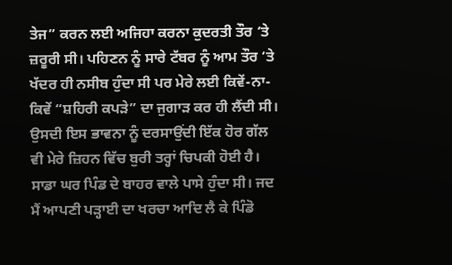ਤੇਜ” ਕਰਨ ਲਈ ਅਜਿਹਾ ਕਰਨਾ ਕੁਦਰਤੀ ਤੌਰ ‘ਤੇ ਜ਼ਰੂਰੀ ਸੀ। ਪਹਿਣਨ ਨੂੰ ਸਾਰੇ ਟੱਬਰ ਨੂੰ ਆਮ ਤੌਰ ‘ਤੇ ਖੱਦਰ ਹੀ ਨਸੀਬ ਹੁੰਦਾ ਸੀ ਪਰ ਮੇਰੇ ਲਈ ਕਿਵੇਂ-ਨਾ-ਕਿਵੇਂ “ਸ਼ਹਿਰੀ ਕਪੜੇ” ਦਾ ਜੁਗਾੜ ਕਰ ਹੀ ਲੈਂਦੀ ਸੀ। ਉਸਦੀ ਇਸ ਭਾਵਨਾ ਨੂੰ ਦਰਸਾਉਂਦੀ ਇੱਕ ਹੋਰ ਗੱਲ ਵੀ ਮੇਰੇ ਜ਼ਿਹਨ ਵਿੱਚ ਬੁਰੀ ਤਰ੍ਹਾਂ ਚਿਪਕੀ ਹੋਈ ਹੈ। ਸਾਡਾ ਘਰ ਪਿੰਡ ਦੇ ਬਾਹਰ ਵਾਲੇ ਪਾਸੇ ਹੁੰਦਾ ਸੀ। ਜਦ ਮੈਂ ਆਪਣੀ ਪੜ੍ਹਾਈ ਦਾ ਖਰਚਾ ਆਦਿ ਲੈ ਕੇ ਪਿੰਡੋ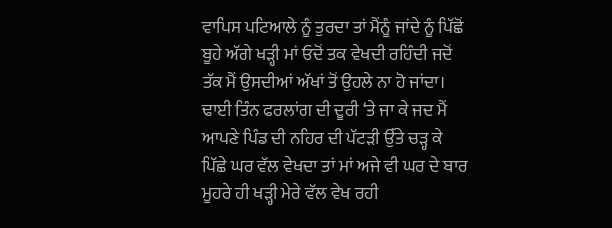ਵਾਪਿਸ ਪਟਿਆਲੇ ਨੂੰ ਤੁਰਦਾ ਤਾਂ ਮੈਂਨੂੰ ਜਾਂਦੇ ਨੂੰ ਪਿੱਛੋਂ ਬੂਹੇ ਅੱਗੇ ਖੜ੍ਹੀ ਮਾਂ ਓਦੋਂ ਤਕ ਵੇਖਦੀ ਰਹਿੰਦੀ ਜਦੋਂ ਤੱਕ ਮੈਂ ਉਸਦੀਆਂ ਅੱਖਾਂ ਤੋਂ ਉਹਲੇ ਨਾ ਹੋ ਜਾਂਦਾ। ਢਾਈ ਤਿੰਨ ਫਰਲਾਂਗ ਦੀ ਦੂਰੀ ‘ਤੇ ਜਾ ਕੇ ਜਦ ਮੈਂ ਆਪਣੇ ਪਿੰਡ ਦੀ ਨਹਿਰ ਦੀ ਪੱਟੜੀ ਉੱਤੇ ਚੜ੍ਹ ਕੇ ਪਿੱਛੇ ਘਰ ਵੱਲ ਵੇਖਦਾ ਤਾਂ ਮਾਂ ਅਜੇ ਵੀ ਘਰ ਦੇ ਬਾਰ ਮੂਹਰੇ ਹੀ ਖੜ੍ਹੀ ਮੇਰੇ ਵੱਲ ਵੇਖ ਰਹੀ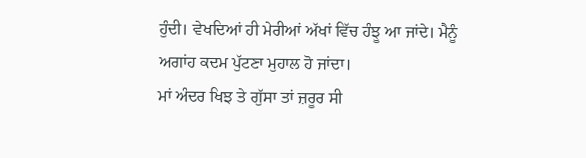ਹੁੰਦੀ। ਵੇਖਦਿਆਂ ਹੀ ਮੇਰੀਆਂ ਅੱਖਾਂ ਵਿੱਚ ਹੰਝੂ ਆ ਜਾਂਦੇ। ਮੈਨੂੰ ਅਗਾਂਹ ਕਦਮ ਪੁੱਟਣਾ ਮੁਹਾਲ ਹੋ ਜਾਂਦਾ।
ਮਾਂ ਅੰਦਰ ਖਿਝ ਤੇ ਗੁੱਸਾ ਤਾਂ ਜ਼ਰੂਰ ਸੀ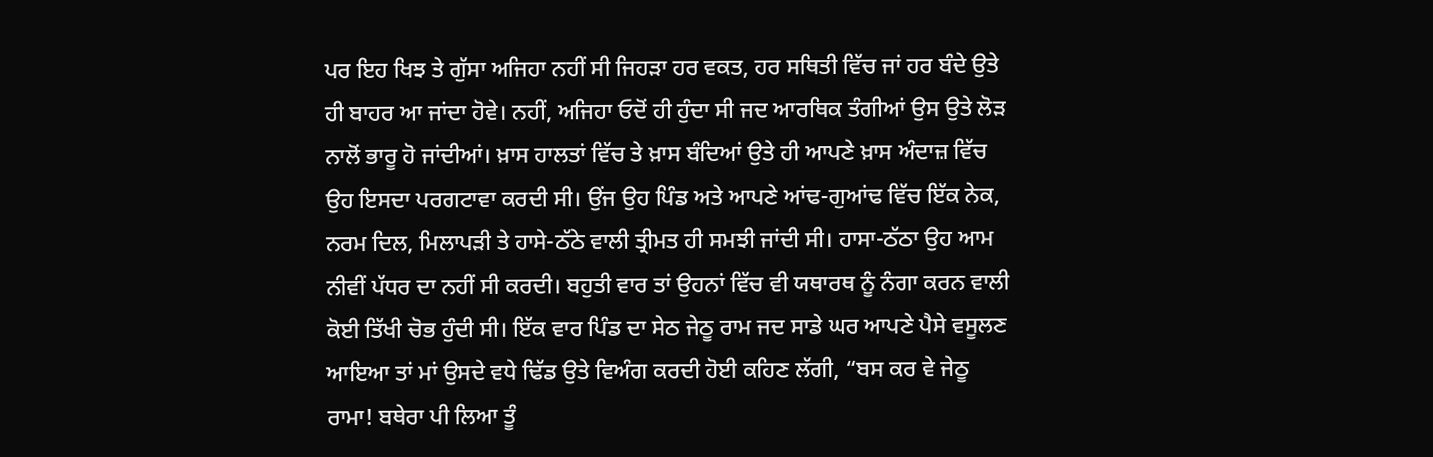ਪਰ ਇਹ ਖਿਝ ਤੇ ਗੁੱਸਾ ਅਜਿਹਾ ਨਹੀਂ ਸੀ ਜਿਹੜਾ ਹਰ ਵਕਤ, ਹਰ ਸਥਿਤੀ ਵਿੱਚ ਜਾਂ ਹਰ ਬੰਦੇ ਉਤੇ ਹੀ ਬਾਹਰ ਆ ਜਾਂਦਾ ਹੋਵੇ। ਨਹੀਂ, ਅਜਿਹਾ ਓਦੋਂ ਹੀ ਹੁੰਦਾ ਸੀ ਜਦ ਆਰਥਿਕ ਤੰਗੀਆਂ ਉਸ ਉਤੇ ਲੋੜ ਨਾਲੋਂ ਭਾਰੂ ਹੋ ਜਾਂਦੀਆਂ। ਖ਼ਾਸ ਹਾਲਤਾਂ ਵਿੱਚ ਤੇ ਖ਼ਾਸ ਬੰਦਿਆਂ ਉਤੇ ਹੀ ਆਪਣੇ ਖ਼ਾਸ ਅੰਦਾਜ਼ ਵਿੱਚ ਉਹ ਇਸਦਾ ਪਰਗਟਾਵਾ ਕਰਦੀ ਸੀ। ਉਂਜ ਉਹ ਪਿੰਡ ਅਤੇ ਆਪਣੇ ਆਂਢ-ਗੁਆਂਢ ਵਿੱਚ ਇੱਕ ਨੇਕ, ਨਰਮ ਦਿਲ, ਮਿਲਾਪੜੀ ਤੇ ਹਾਸੇ-ਠੱਠੇ ਵਾਲੀ ਤ੍ਰੀਮਤ ਹੀ ਸਮਝੀ ਜਾਂਦੀ ਸੀ। ਹਾਸਾ-ਠੱਠਾ ਉਹ ਆਮ ਨੀਵੀਂ ਪੱਧਰ ਦਾ ਨਹੀਂ ਸੀ ਕਰਦੀ। ਬਹੁਤੀ ਵਾਰ ਤਾਂ ਉਹਨਾਂ ਵਿੱਚ ਵੀ ਯਥਾਰਥ ਨੂੰ ਨੰਗਾ ਕਰਨ ਵਾਲੀ ਕੋਈ ਤਿੱਖੀ ਚੋਭ ਹੁੰਦੀ ਸੀ। ਇੱਕ ਵਾਰ ਪਿੰਡ ਦਾ ਸੇਠ ਜੇਠੂ ਰਾਮ ਜਦ ਸਾਡੇ ਘਰ ਆਪਣੇ ਪੈਸੇ ਵਸੂਲਣ ਆਇਆ ਤਾਂ ਮਾਂ ਉਸਦੇ ਵਧੇ ਢਿੱਡ ਉਤੇ ਵਿਅੰਗ ਕਰਦੀ ਹੋਈ ਕਹਿਣ ਲੱਗੀ, “ਬਸ ਕਰ ਵੇ ਜੇਠੂ ਰਾਮਾ! ਬਥੇਰਾ ਪੀ ਲਿਆ ਤੂੰ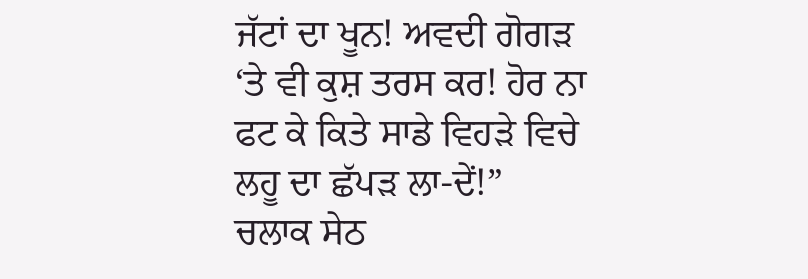ਜੱਟਾਂ ਦਾ ਖੂਨ! ਅਵਦੀ ਗੋਗੜ ‘ਤੇ ਵੀ ਕੁਸ਼ ਤਰਸ ਕਰ! ਹੋਰ ਨਾ ਫਟ ਕੇ ਕਿਤੇ ਸਾਡੇ ਵਿਹੜੇ ਵਿਚੇ ਲਹੂ ਦਾ ਛੱਪੜ ਲਾ-ਦੇਂ!” ਚਲਾਕ ਸੇਠ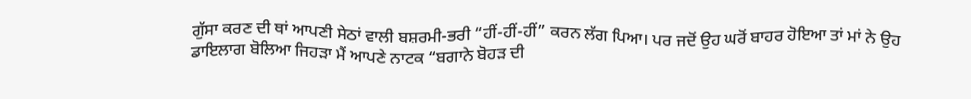ਗੁੱਸਾ ਕਰਣ ਦੀ ਥਾਂ ਆਪਣੀ ਸੇਠਾਂ ਵਾਲੀ ਬਸ਼ਰਮੀ-ਭਰੀ “ਹੀਂ-ਹੀਂ-ਹੀਂ” ਕਰਨ ਲੱਗ ਪਿਆ। ਪਰ ਜਦੋਂ ਉਹ ਘਰੋਂ ਬਾਹਰ ਹੋਇਆ ਤਾਂ ਮਾਂ ਨੇ ਉਹ ਡਾਇਲਾਗ ਬੋਲਿਆ ਜਿਹੜਾ ਮੈਂ ਆਪਣੇ ਨਾਟਕ “ਬਗਾਨੇ ਬੋਹੜ ਦੀ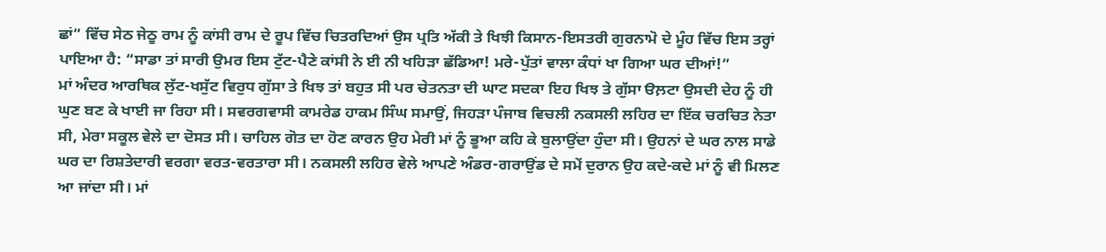ਛਾਂ” ਵਿੱਚ ਸੇਠ ਜੇਠੂ ਰਾਮ ਨੂੰ ਕਾਂਸੀ ਰਾਮ ਦੇ ਰੂਪ ਵਿੱਚ ਚਿਤਰਦਿਆਂ ਉਸ ਪ੍ਰਤਿ ਅੱਕੀ ਤੇ ਖਿਝੀ ਕਿਸਾਨ-ਇਸਤਰੀ ਗੁਰਨਾਮੋ ਦੇ ਮੂੰਹ ਵਿੱਚ ਇਸ ਤਰ੍ਹਾਂ ਪਾਇਆ ਹੈ: “ਸਾਡਾ ਤਾਂ ਸਾਰੀ ਉਮਰ ਇਸ ਟੁੱਟ-ਪੈਣੇ ਕਾਂਸੀ ਨੇ ਈ ਨੀ ਖਹਿੜਾ ਛੱਡਿਆ! ਮਰੇ-ਪੁੱਤਾਂ ਵਾਲਾ ਕੰਧਾਂ ਖਾ ਗਿਆ ਘਰ ਦੀਆਂ!”
ਮਾਂ ਅੰਦਰ ਆਰਥਿਕ ਲੁੱਟ-ਖਸੁੱਟ ਵਿਰੁਧ ਗੁੱਸਾ ਤੇ ਖਿਝ ਤਾਂ ਬਹੁਤ ਸੀ ਪਰ ਚੇਤਨਤਾ ਦੀ ਘਾਟ ਸਦਕਾ ਇਹ ਖਿਝ ਤੇ ਗੁੱਸਾ ੳਲ਼ਟਾ ਉਸਦੀ ਦੇਹ ਨੂੰ ਹੀ ਘੁਣ ਬਣ ਕੇ ਖਾਈ ਜਾ ਰਿਹਾ ਸੀ। ਸਵਰਗਵਾਸੀ ਕਾਮਰੇਡ ਹਾਕਮ ਸਿੰਘ ਸਮਾਉਂ, ਜਿਹੜਾ ਪੰਜਾਬ ਵਿਚਲੀ ਨਕਸਲੀ ਲਹਿਰ ਦਾ ਇੱਕ ਚਰਚਿਤ ਨੇਤਾ ਸੀ, ਮੇਰਾ ਸਕੂਲ ਵੇਲੇ ਦਾ ਦੋਸਤ ਸੀ। ਚਾਹਿਲ ਗੋਤ ਦਾ ਹੋਣ ਕਾਰਨ ਉਹ ਮੇਰੀ ਮਾਂ ਨੂੰ ਭੂਆ ਕਹਿ ਕੇ ਬੁਲਾਉਂਦਾ ਹੁੰਦਾ ਸੀ। ਉਹਨਾਂ ਦੇ ਘਰ ਨਾਲ ਸਾਡੇ ਘਰ ਦਾ ਰਿਸ਼ਤੇਦਾਰੀ ਵਰਗਾ ਵਰਤ-ਵਰਤਾਰਾ ਸੀ। ਨਕਸਲੀ ਲਹਿਰ ਵੇਲੇ ਆਪਣੇ ਅੰਡਰ-ਗਰਾਉਂਡ ਦੇ ਸਮੇਂ ਦੁਰਾਨ ਉਹ ਕਦੇ-ਕਦੇ ਮਾਂ ਨੂੰ ਵੀ ਮਿਲਣ ਆ ਜਾਂਦਾ ਸੀ। ਮਾਂ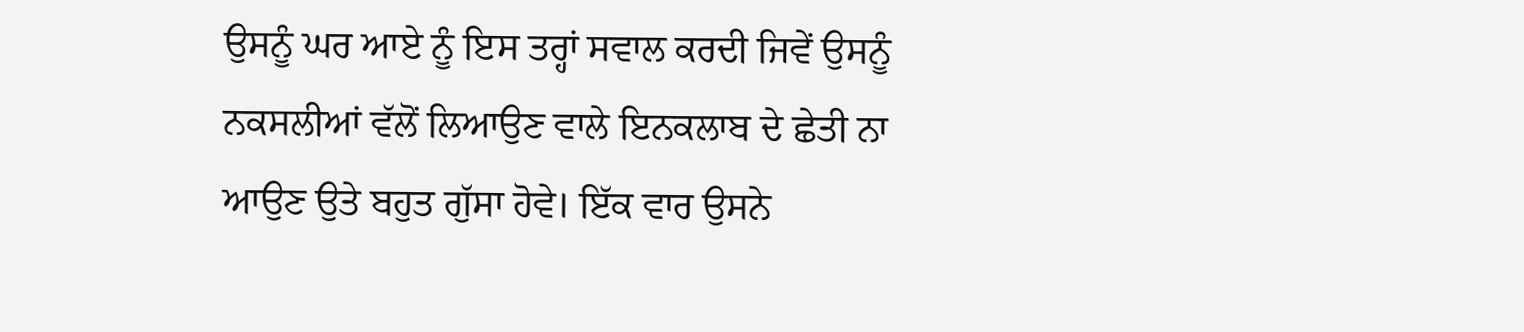ਉਸਨੂੰ ਘਰ ਆਏ ਨੂੰ ਇਸ ਤਰ੍ਹਾਂ ਸਵਾਲ ਕਰਦੀ ਜਿਵੇਂ ਉਸਨੂੰ ਨਕਸਲੀਆਂ ਵੱਲੋਂ ਲਿਆਉਣ ਵਾਲੇ ਇਨਕਲਾਬ ਦੇ ਛੇਤੀ ਨਾ ਆਉਣ ਉਤੇ ਬਹੁਤ ਗੁੱਸਾ ਹੋਵੇ। ਇੱਕ ਵਾਰ ਉਸਨੇ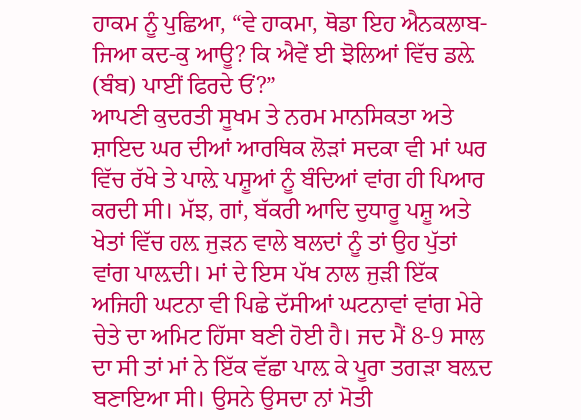ਹਾਕਮ ਨੂੰ ਪੁਛਿਆ, “ਵੇ ਹਾਕਮਾ, ਥੋਡਾ ਇਹ ਐਨਕਲਾਬ-ਜਿਆ ਕਦ-ਕੁ ਆਊ? ਕਿ ਐਵੇਂ ਈ ਝੋਲਿਆਂ ਵਿੱਚ ਡਲ਼ੇ (ਬੰਬ) ਪਾਈਂ ਫਿਰਦੇ ਓਂ?”
ਆਪਣੀ ਕੁਦਰਤੀ ਸੂਖਮ ਤੇ ਨਰਮ ਮਾਨਸਿਕਤਾ ਅਤੇ ਸ਼ਾਇਦ ਘਰ ਦੀਆਂ ਆਰਥਿਕ ਲੋੜਾਂ ਸਦਕਾ ਵੀ ਮਾਂ ਘਰ ਵਿੱਚ ਰੱਖੇ ਤੇ ਪਾਲ਼ੇ ਪਸ਼ੂਆਂ ਨੂੰ ਬੰਦਿਆਂ ਵਾਂਗ ਹੀ ਪਿਆਰ ਕਰਦੀ ਸੀ। ਮੱਝ, ਗਾਂ, ਬੱਕਰੀ ਆਦਿ ਦੁਧਾਰੂ ਪਸ਼ੂ ਅਤੇ ਖੇਤਾਂ ਵਿੱਚ ਹਲ਼ ਜੁੜਨ ਵਾਲੇ ਬਲਦਾਂ ਨੂੰ ਤਾਂ ਉਹ ਪੁੱਤਾਂ ਵਾਂਗ ਪਾਲ਼ਦੀ। ਮਾਂ ਦੇ ਇਸ ਪੱਖ ਨਾਲ ਜੁੜੀ ਇੱਕ ਅਜਿਹੀ ਘਟਨਾ ਵੀ ਪਿਛੇ ਦੱਸੀਆਂ ਘਟਨਾਵਾਂ ਵਾਂਗ ਮੇਰੇ ਚੇਤੇ ਦਾ ਅਮਿਟ ਹਿੱਸਾ ਬਣੀ ਹੋਈ ਹੈ। ਜਦ ਮੈਂ 8-9 ਸਾਲ ਦਾ ਸੀ ਤਾਂ ਮਾਂ ਨੇ ਇੱਕ ਵੱਛਾ ਪਾਲ਼ ਕੇ ਪੂਰਾ ਤਗੜਾ ਬਲ਼ਦ ਬਣਾਇਆ ਸੀ। ਉਸਨੇ ਉਸਦਾ ਨਾਂ ਮੋਤੀ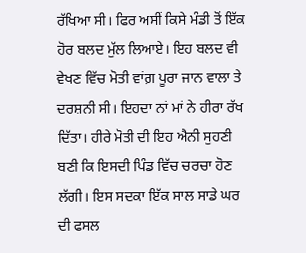ਰੱਖਿਆ ਸੀ। ਫਿਰ ਅਸੀਂ ਕਿਸੇ ਮੰਡੀ ਤੋਂ ਇੱਕ ਹੋਰ ਬਲਦ ਮੁੱਲ ਲਿਆਏ। ਇਹ ਬਲਦ ਵੀ ਵੇਖਣ ਵਿੱਚ ਮੋਤੀ ਵਾਂਗ਼ ਪੂਰਾ ਜਾਨ ਵਾਲਾ ਤੇ ਦਰਸ਼ਨੀ ਸੀ। ਇਹਦਾ ਨਾਂ ਮਾਂ ਨੇ ਹੀਰਾ ਰੱਖ ਦਿੱਤਾ। ਹੀਰੇ ਮੋਤੀ ਦੀ ਇਹ ਐਨੀ ਸੁਹਣੀ ਬਣੀ ਕਿ ਇਸਦੀ ਪਿੰਡ ਵਿੱਚ ਚਰਚਾ ਹੋਣ ਲੱਗੀ। ਇਸ ਸਦਕਾ ਇੱਕ ਸਾਲ ਸਾਡੇ ਘਰ ਦੀ ਫਸਲ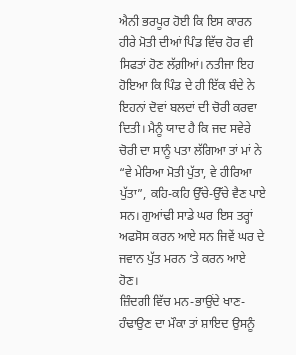ਐਨੀ ਭਰਪੂਰ ਹੋਈ ਕਿ ਇਸ ਕਾਰਨ ਹੀਰੇ ਮੋਤੀ ਦੀਆਂ ਪਿੰਡ ਵਿੱਚ ਹੋਰ ਵੀ ਸਿਫਤਾਂ ਹੋਣ ਲੱਗ਼ੀਆਂ। ਨਤੀਜਾ ਇਹ ਹੋਇਆ ਕਿ ਪਿੰਡ ਦੇ ਹੀ ਇੱਕ ਬੰਦੇ ਨੇ ਇਹਨਾਂ ਦੋਵਾਂ ਬਲਦਾਂ ਦੀ ਚੋਰੀ ਕਰਵਾ ਦਿਤੀ। ਮੈਨੂੰ ਯਾਦ ਹੈ ਕਿ ਜਦ ਸਵੇਰੇ ਚੋਰੀ ਦਾ ਸਾਨੂੰ ਪਤਾ ਲੱਗਿਆ ਤਾਂ ਮਾਂ ਨੇ “ਵੇ ਮੇਰਿਆ ਮੋਤੀ ਪੁੱਤਾ, ਵੇ ਹੀਰਿਆ ਪੁੱਤਾ”, ਕਹਿ-ਕਹਿ ਉੱਚੇ-ਉੱਚੇ ਵੈਣ ਪਾਏ ਸਨ। ਗੁਆਂਢੀ ਸਾਡੇ ਘਰ ਇਸ ਤਰ੍ਹਾਂ ਅਫਸੋਸ ਕਰਨ ਆਏ ਸਨ ਜਿਵੇਂ ਘਰ ਦੇ ਜਵਾਨ ਪੁੱਤ ਮਰਨ ‘ਤੇ ਕਰਨ ਆਏ ਹੋਣ।
ਜ਼ਿੰਦਗੀ ਵਿੱਚ ਮਨ-ਭਾਉਂਦੇ ਖਾਣ-ਹੰਢਾਉਣ ਦਾ ਮੌਕਾ ਤਾਂ ਸ਼ਾਇਦ ਉਸਨੂੰ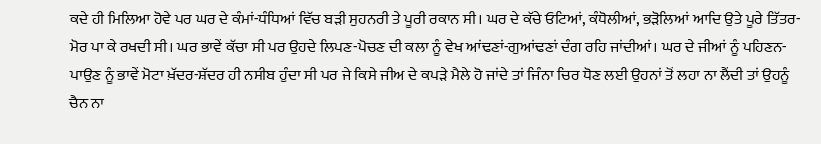ਕਦੇ ਹੀ ਮਿਲਿਆ ਹੋਵੇ ਪਰ ਘਰ ਦੇ ਕੰਮਾਂ-ਧੰਧਿਆਂ ਵਿੱਚ ਬੜੀ ਸੁਹਨਰੀ ਤੇ ਪੂਰੀ ਰਕਾਨ ਸੀ। ਘਰ ਦੇ ਕੱਚੇ ਓਟਿਆਂ, ਕੰਧੋਲੀਆਂ, ਭੜੋਲਿਆਂ ਆਦਿ ਉਤੇ ਪੂਰੇ ਤਿੱਤਰ-ਮੋਰ ਪਾ ਕੇ ਰਖਦੀ ਸੀ। ਘਰ ਭਾਵੇਂ ਕੱਚਾ ਸੀ ਪਰ ਉਹਦੇ ਲਿਪਣ-ਪੋਚਣ ਦੀ ਕਲਾ ਨੂੰ ਵੇਖ ਆਂਢਣਾਂ-ਗੁਆਂਢਣਾਂ ਦੰਗ ਰਹਿ ਜਾਂਦੀਆਂ। ਘਰ ਦੇ ਜੀਆਂ ਨੂੰ ਪਹਿਣਨ-ਪਾਉਣ ਨੂੰ ਭਾਵੇਂ ਮੋਟਾ ਖ਼ੱਦਰ-ਸ਼ੱਦਰ ਹੀ ਨਸੀਬ ਹੁੰਦਾ ਸੀ ਪਰ ਜੇ ਕਿਸੇ ਜੀਅ ਦੇ ਕਪੜੇ ਮੈਲੇ ਹੋ ਜਾਂਦੇ ਤਾਂ ਜਿੰਨਾ ਚਿਰ ਧੋਣ ਲਈ ਉਹਨਾਂ ਤੋਂ ਲਹਾ ਨਾ ਲੈਂਦੀ ਤਾਂ ਉਹਨੂੰ ਚੈਨ ਨਾ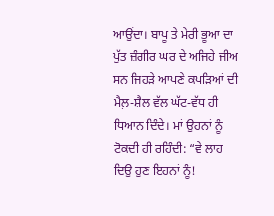ਆਉਂਦਾ। ਬਾਪੂ ਤੇ ਮੇਰੀ ਭੂਆ ਦਾ ਪੁੱਤ ਜ਼ੰਗੀਰ ਘਰ ਦੇ ਅਜਿਹੇ ਜੀਅ ਸਨ ਜਿਹੜੇ ਆਪਣੇ ਕਪੜਿਆਂ ਦੀ ਮੈਲ਼-ਸ਼ੈਲ ਵੱਲ ਘੱਟ-ਵੱਧ ਹੀ ਧਿਆਨ ਦਿੰਦੇ। ਮਾਂ ਉਹਨਾਂ ਨੂੰ ਟੋਕਦੀ ਹੀ ਰਹਿੰਦੀ: “ਵੇ ਲਾਹ ਦਿਉ ਹੁਣ ਇਹਨਾਂ ਨੂੰ!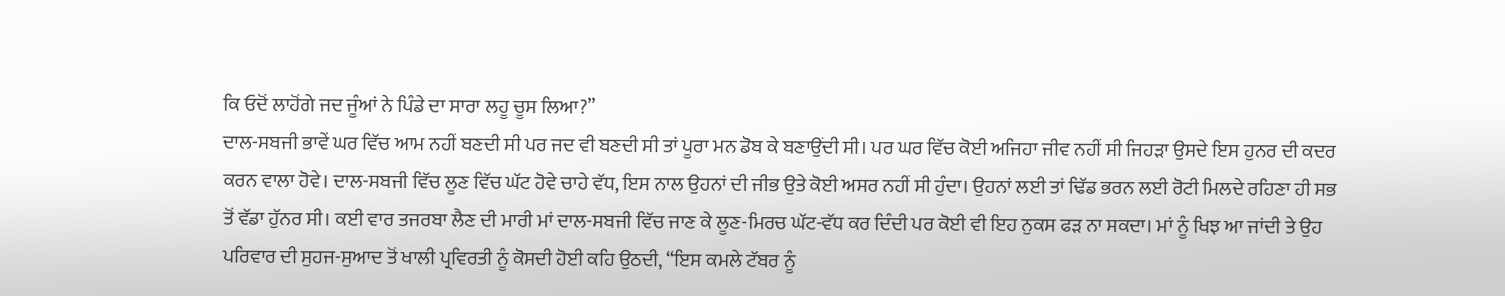ਕਿ ਓਦੋਂ ਲਾਹੋਂਗੇ ਜਦ ਜੂੰਆਂ ਨੇ ਪਿੰਡੇ ਦਾ ਸਾਰਾ ਲਹੂ ਚੂਸ ਲਿਆ?”
ਦਾਲ-ਸਬਜੀ ਭਾਵੇਂ ਘਰ ਵਿੱਚ ਆਮ ਨਹੀਂ ਬਣਦੀ ਸੀ ਪਰ ਜਦ ਵੀ ਬਣਦੀ ਸੀ ਤਾਂ ਪੂਰਾ ਮਨ ਡੋਬ ਕੇ ਬਣਾਉਂਦੀ ਸੀ। ਪਰ ਘਰ ਵਿੱਚ ਕੋਈ ਅਜਿਹਾ ਜੀਵ ਨਹੀਂ ਸੀ ਜਿਹੜਾ ਉਸਦੇ ਇਸ ਹੁਨਰ ਦੀ ਕਦਰ ਕਰਨ ਵਾਲਾ ਹੋਵੇ। ਦਾਲ-ਸਬਜੀ ਵਿੱਚ ਲੂਣ ਵਿੱਚ ਘੱਟ ਹੋਵੇ ਚਾਹੇ ਵੱਧ, ਇਸ ਨਾਲ ਉਹਨਾਂ ਦੀ ਜੀਭ ਉਤੇ ਕੋਈ ਅਸਰ ਨਹੀਂ ਸੀ ਹੁੰਦਾ। ਉਹਨਾਂ ਲਈ ਤਾਂ ਢਿੱਡ ਭਰਨ ਲਈ ਰੋਟੀ ਮਿਲਦੇ ਰਹਿਣਾ ਹੀ ਸਭ ਤੋਂ ਵੱਡਾ ਹੁੱਨਰ ਸੀ। ਕਈ ਵਾਰ ਤਜਰਬਾ ਲੈਣ ਦੀ ਮਾਰੀ ਮਾਂ ਦਾਲ-ਸਬਜੀ ਵਿੱਚ ਜਾਣ ਕੇ ਲੂਣ-ਮਿਰਚ ਘੱਟ-ਵੱਧ ਕਰ ਦਿੰਦੀ ਪਰ ਕੋਈ ਵੀ ਇਹ ਨੁਕਸ ਫੜ ਨਾ ਸਕਦਾ। ਮਾਂ ਨੂੰ ਖਿਝ ਆ ਜਾਂਦੀ ਤੇ ਉਹ ਪਰਿਵਾਰ ਦੀ ਸੁਹਜ-ਸੁਆਦ ਤੋਂ ਖਾਲੀ ਪ੍ਰਵਿਰਤੀ ਨੂੰ ਕੋਸਦੀ ਹੋਈ ਕਹਿ ਉਠਦੀ, “ਇਸ ਕਮਲੇ ਟੱਬਰ ਨੂੰ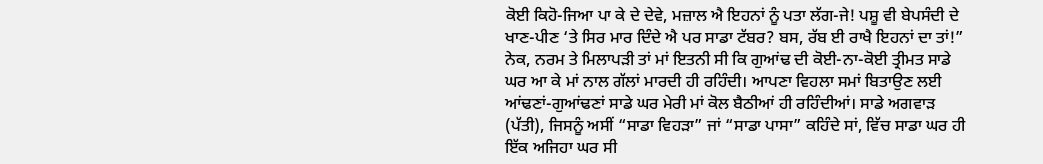ਕੋਈ ਕਿਹੋ-ਜਿਆ ਪਾ ਕੇ ਦੇ ਦੇਵੇ, ਮਜ਼ਾਲ ਐ ਇਹਨਾਂ ਨੂੰ ਪਤਾ ਲੱਗ-ਜੇ! ਪਸ਼ੂ ਵੀ ਬੇਪਸੰਦੀ ਦੇ ਖਾਣ-ਪੀਣ ‘ਤੇ ਸਿਰ ਮਾਰ ਦਿੰਦੇ ਐ ਪਰ ਸਾਡਾ ਟੱਬਰ? ਬਸ, ਰੱਬ ਈ ਰਾਖੈ ਇਹਨਾਂ ਦਾ ਤਾਂ!”
ਨੇਕ, ਨਰਮ ਤੇ ਮਿਲਾਪੜੀ ਤਾਂ ਮਾਂ ਇਤਨੀ ਸੀ ਕਿ ਗੁਆਂਢ ਦੀ ਕੋਈ-ਨਾ-ਕੋਈ ਤ੍ਰੀਮਤ ਸਾਡੇ ਘਰ ਆ ਕੇ ਮਾਂ ਨਾਲ ਗੱਲਾਂ ਮਾਰਦੀ ਹੀ ਰਹਿੰਦੀ। ਆਪਣਾ ਵਿਹਲਾ ਸਮਾਂ ਬਿਤਾਉਣ ਲਈ ਆਂਢਣਾਂ-ਗੁਆਂਢਣਾਂ ਸਾਡੇ ਘਰ ਮੇਰੀ ਮਾਂ ਕੋਲ ਬੈਠੀਆਂ ਹੀ ਰਹਿੰਦੀਆਂ। ਸਾਡੇ ਅਗਵਾੜ (ਪੱਤੀ), ਜਿਸਨੂੰ ਅਸੀਂ “ਸਾਡਾ ਵਿਹੜਾ” ਜਾਂ “ਸਾਡਾ ਪਾਸਾ” ਕਹਿੰਦੇ ਸਾਂ, ਵਿੱਚ ਸਾਡਾ ਘਰ ਹੀ ਇੱਕ ਅਜਿਹਾ ਘਰ ਸੀ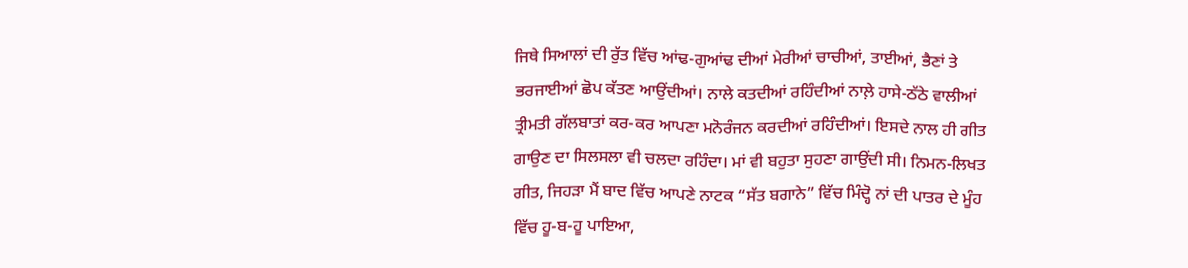ਜਿਥੇ ਸਿਆਲਾਂ ਦੀ ਰੁੱਤ ਵਿੱਚ ਆਂਢ-ਗੁਆਂਢ ਦੀਆਂ ਮੇਰੀਆਂ ਚਾਚੀਆਂ, ਤਾਈਆਂ, ਭੈਣਾਂ ਤੇ ਭਰਜਾਈਆਂ ਛੋਪ ਕੱਤਣ ਆਉਂਦੀਆਂ। ਨਾਲੇ ਕਤਦੀਆਂ ਰਹਿੰਦੀਆਂ ਨਾਲ਼ੇ ਹਾਸੇ-ਠੱਠੇ ਵਾਲੀਆਂ ਤ੍ਰੀਮਤੀ ਗੱਲਬਾਤਾਂ ਕਰ-ਕਰ ਆਪਣਾ ਮਨੋਰੰਜਨ ਕਰਦੀਆਂ ਰਹਿੰਦੀਆਂ। ਇਸਦੇ ਨਾਲ ਹੀ ਗੀਤ ਗਾਉਣ ਦਾ ਸਿਲਸਲਾ ਵੀ ਚਲਦਾ ਰਹਿੰਦਾ। ਮਾਂ ਵੀ ਬਹੁਤਾ ਸੁਹਣਾ ਗਾਉਂਦੀ ਸੀ। ਨਿਮਨ-ਲਿਖਤ ਗੀਤ, ਜਿਹੜਾ ਮੈਂ ਬਾਦ ਵਿੱਚ ਆਪਣੇ ਨਾਟਕ “ਸੱਤ ਬਗਾਨੇ” ਵਿੱਚ ਮਿੰਦ੍ਹੋ ਨਾਂ ਦੀ ਪਾਤਰ ਦੇ ਮੂੰਹ ਵਿੱਚ ਹੂ-ਬ-ਹੂ ਪਾਇਆ,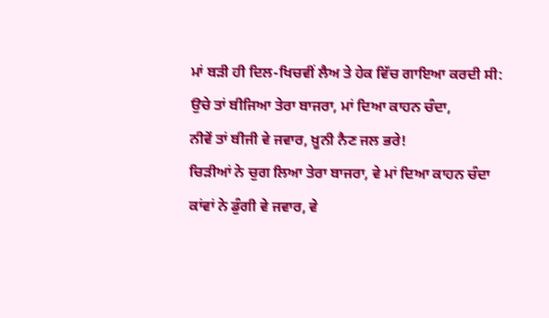ਮਾਂ ਬੜੀ ਹੀ ਦਿਲ-ਖਿਚਵੀਂ ਲੈਅ ਤੇ ਹੇਕ ਵਿੱਚ ਗਾਇਆ ਕਰਦੀ ਸੀ:
ਉਚੇ ਤਾਂ ਬੀਜਿਆ ਤੇਰਾ ਬਾਜਰਾ, ਮਾਂ ਦਿਆ ਕਾਹਨ ਚੰਦਾ,
ਨੀਵੇਂ ਤਾਂ ਬੀਜੀ ਵੇ ਜਵਾਰ, ਖ਼ੂਨੀ ਨੈਣ ਜਲ ਭਰੇ!
ਚਿੜੀਆਂ ਨੇ ਚੁਗ ਲਿਆ ਤੇਰਾ ਬਾਜਰਾ, ਵੇ ਮਾਂ ਦਿਆ ਕਾਹਨ ਚੰਦਾ
ਕਾਂਵਾਂ ਨੇ ਡੁੰਗੀ ਵੇ ਜਵਾਰ, ਵੇ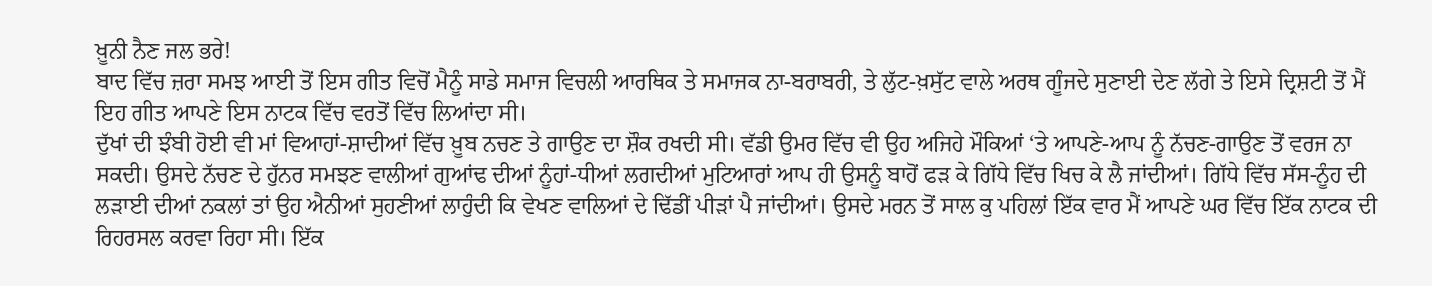ਖ਼ੂਨੀ ਨੈਣ ਜਲ ਭਰੇ!
ਬਾਦ ਵਿੱਚ ਜ਼ਰਾ ਸਮਝ ਆਈ ਤੋਂ ਇਸ ਗੀਤ ਵਿਚੋਂ ਮੈਨੂੰ ਸਾਡੇ ਸਮਾਜ ਵਿਚਲੀ ਆਰਥਿਕ ਤੇ ਸਮਾਜਕ ਨਾ-ਬਰਾਬਰੀ, ਤੇ ਲੁੱਟ-ਖ਼ਸੁੱਟ ਵਾਲੇ ਅਰਥ ਗੂੰਜਦੇ ਸੁਣਾਈ ਦੇਣ ਲੱਗੇ ਤੇ ਇਸੇ ਦ੍ਰਿਸ਼ਟੀ ਤੋਂ ਮੈਂ ਇਹ ਗੀਤ ਆਪਣੇ ਇਸ ਨਾਟਕ ਵਿੱਚ ਵਰਤੋਂ ਵਿੱਚ ਲਿਆਂਦਾ ਸੀ।
ਦੁੱਖਾਂ ਦੀ ਝੰਬੀ ਹੋਈ ਵੀ ਮਾਂ ਵਿਆਹਾਂ-ਸ਼ਾਦੀਆਂ ਵਿੱਚ ਖ਼ੂਬ ਨਚਣ ਤੇ ਗਾਉਣ ਦਾ ਸ਼ੌਕ ਰਖਦੀ ਸੀ। ਵੱਡੀ ਉਮਰ ਵਿੱਚ ਵੀ ਉਹ ਅਜਿਹੇ ਮੌਕਿਆਂ ‘ਤੇ ਆਪਣੇ-ਆਪ ਨੂੰ ਨੱਚਣ-ਗਾਉਣ ਤੋਂ ਵਰਜ ਨਾ ਸਕਦੀ। ਉਸਦੇ ਨੱਚਣ ਦੇ ਹੁੱਨਰ ਸਮਝਣ ਵਾਲੀਆਂ ਗੁਆਂਢ ਦੀਆਂ ਨੂੰਹਾਂ-ਧੀਆਂ ਲਗਦੀਆਂ ਮੁਟਿਆਰਾਂ ਆਪ ਹੀ ਉਸਨੂੰ ਬਾਹੋਂ ਫੜ ਕੇ ਗਿੱਧੇ ਵਿੱਚ ਖਿਚ ਕੇ ਲੈ ਜਾਂਦੀਆਂ। ਗਿੱਧੇ ਵਿੱਚ ਸੱਸ-ਨੂੰਹ ਦੀ ਲੜਾਈ ਦੀਆਂ ਨਕਲਾਂ ਤਾਂ ਉਹ ਐਨੀਆਂ ਸੁਹਣੀਆਂ ਲਾਹੁੰਦੀ ਕਿ ਵੇਖਣ ਵਾਲਿਆਂ ਦੇ ਢਿੱਡੀਂ ਪੀੜਾਂ ਪੈ ਜਾਂਦੀਆਂ। ਉਸਦੇ ਮਰਨ ਤੋਂ ਸਾਲ ਕੁ ਪਹਿਲਾਂ ਇੱਕ ਵਾਰ ਮੈਂ ਆਪਣੇ ਘਰ ਵਿੱਚ ਇੱਕ ਨਾਟਕ ਦੀ ਰਿਹਰਸਲ ਕਰਵਾ ਰਿਹਾ ਸੀ। ਇੱਕ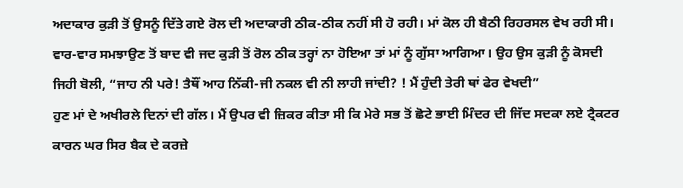ਅਦਾਕਾਰ ਕੁੜੀ ਤੋਂ ਉਸਨੂੰ ਦਿੱਤੇ ਗਏ ਰੋਲ ਦੀ ਅਦਾਕਾਰੀ ਠੀਕ-ਠੀਕ ਨਹੀਂ ਸੀ ਹੋ ਰਹੀ। ਮਾਂ ਕੋਲ ਹੀ ਬੈਠੀ ਰਿਹਰਸਲ ਵੇਖ ਰਹੀ ਸੀ। ਵਾਰ-ਵਾਰ ਸਮਝਾਉਣ ਤੋਂ ਬਾਦ ਵੀ ਜਦ ਕੁੜੀ ਤੋਂ ਰੋਲ ਠੀਕ ਤਰ੍ਹਾਂ ਨਾ ਹੋਇਆ ਤਾਂ ਮਾਂ ਨੂੰ ਗੁੱਸਾ ਆਗਿਆ। ਉਹ ਉਸ ਕੁੜੀ ਨੂੰ ਕੋਸਦੀ ਜਿਹੀ ਬੋਲੀ, “ਜਾਹ ਨੀ ਪਰੇ! ਤੈਥੌਂ ਆਹ ਨਿੱਕੀ-ਜੀ ਨਕਲ ਵੀ ਨੀ ਲਾਹੀ ਜਾਂਦੀ? ! ਮੈਂ ਹੁੰਦੀ ਤੇਰੀ ਥਾਂ ਫੇਰ ਵੇਖਦੀ”
ਹੁਣ ਮਾਂ ਦੇ ਅਖੀਰਲੇ ਦਿਨਾਂ ਦੀ ਗੱਲ। ਮੈਂ ਉਪਰ ਵੀ ਜ਼ਿਕਰ ਕੀਤਾ ਸੀ ਕਿ ਮੇਰੇ ਸਭ ਤੋਂ ਛੋਟੇ ਭਾਈ ਮਿੰਦਰ ਦੀ ਜਿੱਦ ਸਦਕਾ ਲਏ ਟ੍ਰੈਕਟਰ ਕਾਰਨ ਘਰ ਸਿਰ ਬੈਕ ਦੇ ਕਰਜ਼ੇ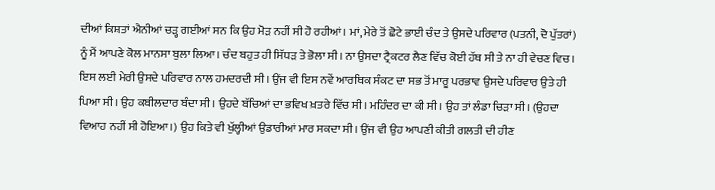ਦੀਆਂ ਕਿਸ਼ਤਾਂ ਐਨੀਆਂ ਚੜ੍ਹ ਗਈਆਂ ਸਨ ਕਿ ਉਹ ਮੋੜ ਨਹੀਂ ਸੀ ਹੋ ਰਹੀਆਂ। ਮਾਂ, ਮੇਰੇ ਤੋਂ ਛੋਟੇ ਭਾਈ ਚੰਦ ਤੇ ਉਸਦੇ ਪਰਿਵਾਰ (ਪਤਨੀ, ਦੋ ਪੁੱਤਰਾਂ) ਨੂੰ ਮੈਂ ਆਪਣੇ ਕੋਲ ਮਾਨਸਾ ਬੁਲਾ ਲਿਆ। ਚੰਦ ਬਹੁਤ ਹੀ ਸਿੱਧੜ ਤੇ ਭੋਲਾ ਸੀ। ਨਾ ਉਸਦਾ ਟ੍ਰੈਕਟਰ ਲੈਣ ਵਿੱਚ ਕੋਈ ਹੱਥ ਸੀ ਤੇ ਨਾ ਹੀ ਵੇਚਣ ਵਿਚ। ਇਸ ਲਈ ਮੇਰੀ ਉਸਦੇ ਪਰਿਵਾਰ ਨਾਲ ਹਮਦਰਦੀ ਸੀ। ਉਂਜ ਵੀ ਇਸ ਨਵੇਂ ਆਰਥਿਕ ਸੰਕਟ ਦਾ ਸਭ ਤੋਂ ਮਾਰੂ ਪਰਭਾਵ ਉਸਦੇ ਪਰਿਵਾਰ ਉਤੇ ਹੀ ਪਿਆ ਸੀ। ਉਹ ਕਬੀਲਦਾਰ ਬੰਦਾ ਸੀ। ਉਹਦੇ ਬੱਚਿਆਂ ਦਾ ਭਵਿਖ ਖ਼ਤਰੇ ਵਿੱਚ ਸੀ। ਮਹਿੰਦਰ ਦਾ ਕੀ ਸੀ। ਉਹ ਤਾਂ ਲੰਡਾ ਚਿੜਾ ਸੀ। (ਉਹਦਾ ਵਿਆਹ ਨਹੀਂ ਸੀ ਹੋਇਆ।) ਉਹ ਕਿਤੇ ਵੀ ਖੁੱਲ੍ਹੀਆਂ ਉਡਾਰੀਆਂ ਮਾਰ ਸਕਦਾ ਸੀ। ਉਂਜ ਵੀ ਉਹ ਆਪਣੀ ਕੀਤੀ ਗਲਤੀ ਦੀ ਹੀਣ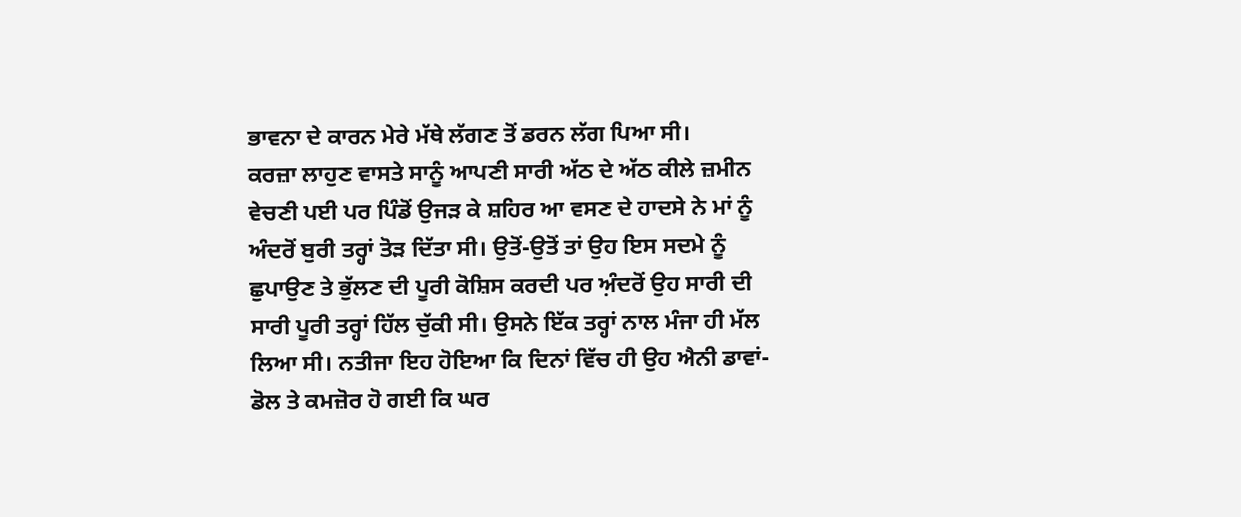ਭਾਵਨਾ ਦੇ ਕਾਰਨ ਮੇਰੇ ਮੱਥੇ ਲੱਗਣ ਤੋਂ ਡਰਨ ਲੱਗ ਪਿਆ ਸੀ।
ਕਰਜ਼ਾ ਲਾਹੁਣ ਵਾਸਤੇ ਸਾਨੂੰ ਆਪਣੀ ਸਾਰੀ ਅੱਠ ਦੇ ਅੱਠ ਕੀਲੇ ਜ਼ਮੀਨ ਵੇਚਣੀ ਪਈ ਪਰ ਪਿੰਡੋਂ ਉਜੜ ਕੇ ਸ਼ਹਿਰ ਆ ਵਸਣ ਦੇ ਹਾਦਸੇ ਨੇ ਮਾਂ ਨੂੰ ਅੰਦਰੋਂ ਬੁਰੀ ਤਰ੍ਹਾਂ ਤੋੜ ਦਿੱਤਾ ਸੀ। ਉਤੋਂ-ਉਤੋਂ ਤਾਂ ਉਹ ਇਸ ਸਦਮੇ ਨੂੰ ਛੁਪਾਉਣ ਤੇ ਭੁੱਲਣ ਦੀ ਪੂਰੀ ਕੋਸ਼ਿਸ ਕਰਦੀ ਪਰ ਅ਼ੰਦਰੋਂ ਉਹ ਸਾਰੀ ਦੀ ਸਾਰੀ ਪੂਰੀ ਤਰ੍ਹਾਂ ਹਿੱਲ ਚੁੱਕੀ ਸੀ। ਉਸਨੇ ਇੱਕ ਤਰ੍ਹਾਂ ਨਾਲ ਮੰਜਾ ਹੀ ਮੱਲ ਲਿਆ ਸੀ। ਨਤੀਜਾ ਇਹ ਹੋਇਆ ਕਿ ਦਿਨਾਂ ਵਿੱਚ ਹੀ ਉਹ ਐਨੀ ਡਾਵਾਂ-ਡੋਲ ਤੇ ਕਮਜ਼ੋਰ ਹੋ ਗਈ ਕਿ ਘਰ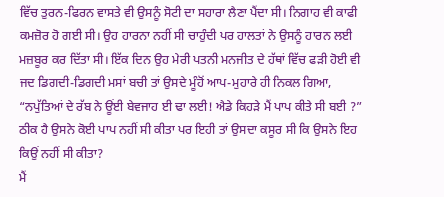ਵਿੱਚ ਤੁਰਨ-ਫਿਰਨ ਵਾਸਤੇ ਵੀ ਉਸਨੂੰ ਸੋਟੀ ਦਾ ਸਹਾਰਾ ਲੈਣਾ ਪੈਂਦਾ ਸੀ। ਨਿਗਾਹ ਵੀ ਕਾਫੀ ਕਮਜ਼ੋਰ ਹੋ ਗਈ ਸੀ। ਉਹ ਹਾਰਨਾ ਨਹੀਂ ਸੀ ਚਾਹੁੰਦੀ ਪਰ ਹਾਲਤਾਂ ਨੇ ਉਸਨੂੰ ਹਾਰਨ ਲਈ ਮਜ਼ਬੂਰ ਕਰ ਦਿੱਤਾ ਸੀ। ਇੱਕ ਦਿਨ ਉਹ ਮੇਰੀ ਪਤਨੀ ਮਨਜੀਤ ਦੇ ਹੱਥਾਂ ਵਿੱਚ ਫੜੀ ਹੋਈ ਵੀ ਜਦ ਡਿਗਦੀ-ਡਿਗਦੀ ਮਸਾਂ ਬਚੀ ਤਾਂ ਉਸਦੇ ਮੂੰਹੋਂ ਆਪ-ਮੁਹਾਰੇ ਹੀ ਨਿਕਲ ਗਿਆ, “ਨਪੁੱਤਿਆਂ ਦੇ ਰੱਬ ਨੇ ਊਂਈ ਬੇਵਜਾਹ ਈ ਢਾ ਲਈ! ਐਡੇ ਕਿਹੜੇ ਮੈਂ ਪਾਪ ਕੀਤੇ ਸੀ ਬਈ ?” ਠੀਕ ਹੈ ਉਸਨੇ ਕੋਈ ਪਾਪ ਨਹੀਂ ਸੀ ਕੀਤਾ ਪਰ ਇਹੀ ਤਾਂ ਉਸਦਾ ਕਸੂਰ ਸੀ ਕਿ ਉਸਨੇ ਇਹ ਕਿਉਂ ਨਹੀਂ ਸੀ ਕੀਤਾ?
ਮੈਂ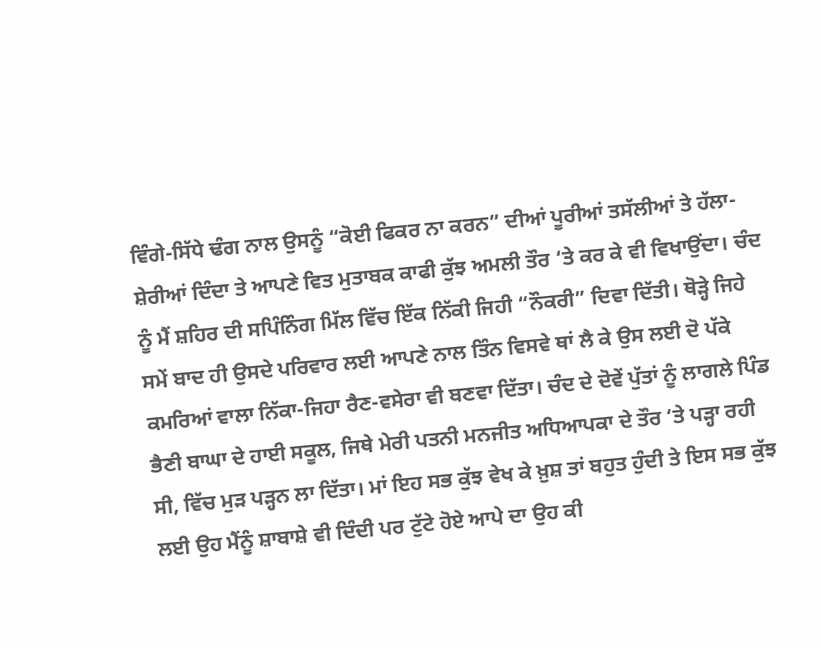ਵਿੰਗੇ-ਸਿੱਧੇ ਢੰਗ ਨਾਲ ਉਸਨੂੰ “ਕੋਈ ਫਿਕਰ ਨਾ ਕਰਨ” ਦੀਆਂ ਪੂਰੀਆਂ ਤਸੱਲੀਆਂ ਤੇ ਹੱਲਾ-ਸ਼ੇਰੀਆਂ ਦਿੰਦਾ ਤੇ ਆਪਣੇ ਵਿਤ ਮੁਤਾਬਕ ਕਾਫੀ ਕੁੱਝ ਅਮਲੀ ਤੌਰ ‘ਤੇ ਕਰ ਕੇ ਵੀ ਵਿਖਾਉਂਦਾ। ਚੰਦ ਨੂੰ ਮੈਂ ਸ਼ਹਿਰ ਦੀ ਸਪਿੰਨਿੰਗ ਮਿੱਲ ਵਿੱਚ ਇੱਕ ਨਿੱਕੀ ਜਿਹੀ “ਨੌਕਰੀ” ਦਿਵਾ ਦਿੱਤੀ। ਥੋੜ੍ਹੇ ਜਿਹੇ ਸਮੇਂ ਬਾਦ ਹੀ ਉਸਦੇ ਪਰਿਵਾਰ ਲਈ ਆਪਣੇ ਨਾਲ ਤਿੰਨ ਵਿਸਵੇ ਥਾਂ ਲੈ ਕੇ ਉਸ ਲਈ ਦੋ ਪੱਕੇ ਕਮਰਿਆਂ ਵਾਲਾ ਨਿੱਕਾ-ਜਿਹਾ ਰੈਣ-ਵਸੇਰਾ ਵੀ ਬਣਵਾ ਦਿੱਤਾ। ਚੰਦ ਦੇ ਦੋਵੇਂ ਪੁੱਤਾਂ ਨੂੰ ਲਾਗਲੇ ਪਿੰਡ ਭੈਣੀ ਬਾਘਾ ਦੇ ਹਾਈ ਸਕੂਲ, ਜਿਥੇ ਮੇਰੀ ਪਤਨੀ ਮਨਜੀਤ ਅਧਿਆਪਕਾ ਦੇ ਤੌਰ ‘ਤੇ ਪੜ੍ਹਾ ਰਹੀ ਸੀ, ਵਿੱਚ ਮੁੜ ਪੜ੍ਹਨ ਲਾ ਦਿੱਤਾ। ਮਾਂ ਇਹ ਸਭ ਕੁੱਝ ਵੇਖ ਕੇ ਖ਼ੁਸ਼ ਤਾਂ ਬਹੁਤ ਹੁੰਦੀ ਤੇ ਇਸ ਸਭ ਕੁੱਝ ਲਈ ਉਹ ਮੈਂਨੂੰ ਸ਼ਾਬਾਸ਼ੇ ਵੀ ਦਿੰਦੀ ਪਰ ਟੁੱਟੇ ਹੋਏ ਆਪੇ ਦਾ ਉਹ ਕੀ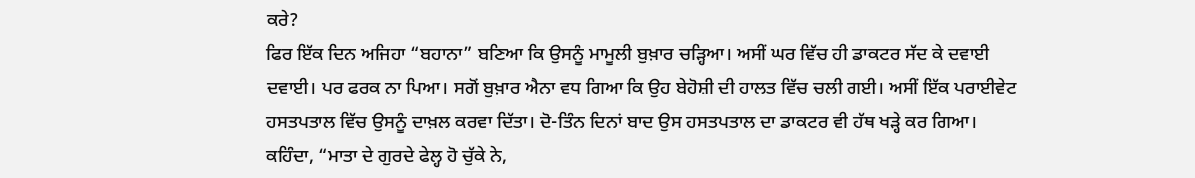ਕਰੇ?
ਫਿਰ ਇੱਕ ਦਿਨ ਅਜਿਹਾ “ਬਹਾਨਾ” ਬਣਿਆ ਕਿ ਉਸਨੂੰ ਮਾਮੂਲੀ ਬੁਖ਼ਾਰ ਚੜ੍ਹਿਆ। ਅਸੀਂ ਘਰ ਵਿੱਚ ਹੀ ਡਾਕਟਰ ਸੱਦ ਕੇ ਦਵਾਈ ਦਵਾਈ। ਪਰ ਫਰਕ ਨਾ ਪਿਆ। ਸਗੋਂ ਬੁਖ਼ਾਰ ਐਨਾ ਵਧ ਗਿਆ ਕਿ ਉਹ ਬੇਹੋਸ਼ੀ ਦੀ ਹਾਲਤ ਵਿੱਚ ਚਲੀ ਗਈ। ਅਸੀਂ ਇੱਕ ਪਰਾਈਵੇਟ ਹਸਤਪਤਾਲ ਵਿੱਚ ਉਸਨੂੰ ਦਾਖ਼ਲ ਕਰਵਾ ਦਿੱਤਾ। ਦੋ-ਤਿੰਨ ਦਿਨਾਂ ਬਾਦ ਉਸ ਹਸਤਪਤਾਲ ਦਾ ਡਾਕਟਰ ਵੀ ਹੱਥ ਖੜ੍ਹੇ ਕਰ ਗਿਆ। ਕਹਿੰਦਾ, “ਮਾਤਾ ਦੇ ਗੁਰਦੇ ਫੇਲ੍ਹ ਹੋ ਚੁੱਕੇ ਨੇ,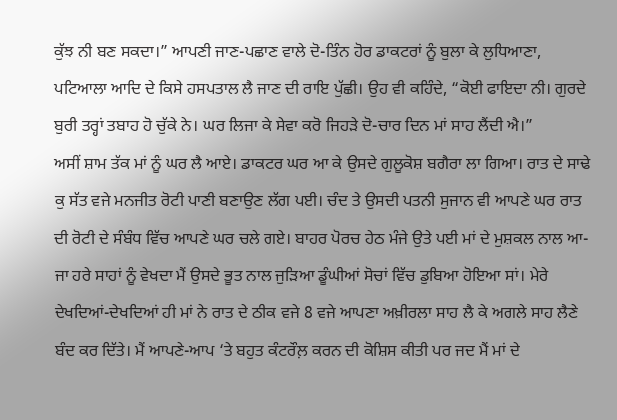ਕੁੱਝ ਨੀ ਬਣ ਸਕਦਾ।” ਆਪਣੀ ਜਾਣ-ਪਛਾਣ ਵਾਲੇ ਦੋ-ਤਿੰਨ ਹੋਰ ਡਾਕਟਰਾਂ ਨੂੰ ਬੁਲਾ ਕੇ ਲੁਧਿਆਣਾ, ਪਟਿਆਲਾ ਆਦਿ ਦੇ ਕਿਸੇ ਹਸਪਤਾਲ ਲੈ ਜਾਣ ਦੀ ਰਾਇ ਪੁੱਛੀ। ਉਹ ਵੀ ਕਹਿੰਦੇ, “ਕੋਈ ਫਾਇਦਾ ਨੀ। ਗੁਰਦੇ ਬੁਰੀ ਤਰ੍ਹਾਂ ਤਬਾਹ ਹੋ ਚੁੱਕੇ ਨੇ। ਘਰ ਲਿਜਾ ਕੇ ਸੇਵਾ ਕਰੋ ਜਿਹੜੇ ਦੋ-ਚਾਰ ਦਿਨ ਮਾਂ ਸਾਹ ਲੈਂਦੀ ਐ।”
ਅਸੀਂ ਸ਼ਾਮ ਤੱਕ ਮਾਂ ਨੂੰ ਘਰ ਲੈ ਆਏ। ਡਾਕਟਰ ਘਰ ਆ ਕੇ ਉਸਦੇ ਗੁਲੂਕੋਸ਼ ਬਗੈਰਾ ਲਾ ਗਿਆ। ਰਾਤ ਦੇ ਸਾਢੇ ਕੁ ਸੱਤ ਵਜੇ ਮਨਜੀਤ ਰੋਟੀ ਪਾਣੀ ਬਣਾਉਣ ਲੱਗ ਪਈ। ਚੰਦ ਤੇ ਉਸਦੀ ਪਤਨੀ ਸੁਜਾਨ ਵੀ ਆਪਣੇ ਘਰ ਰਾਤ ਦੀ ਰੋਟੀ ਦੇ ਸੰਬੰਧ ਵਿੱਚ ਆਪਣੇ ਘਰ ਚਲੇ ਗਏ। ਬਾਹਰ ਪੋਰਚ ਹੇਠ ਮੰਜੇ ਉਤੇ ਪਈ ਮਾਂ ਦੇ ਮੁਸ਼ਕਲ ਨਾਲ ਆ-ਜਾ ਹਰੇ ਸਾਹਾਂ ਨੂੰ ਵੇਖਦਾ ਮੈਂ ਉਸਦੇ ਭੂਤ ਨਾਲ ਜੁੜਿਆ ਡੂੰਘੀਆਂ ਸੋਚਾਂ ਵਿੱਚ ਡੁਬਿਆ ਹੋਇਆ ਸਾਂ। ਮੇਰੇ ਦੇਖਦਿਆਂ-ਦੇਖਦਿਆਂ ਹੀ ਮਾਂ ਨੇ ਰਾਤ ਦੇ ਠੀਕ ਵਜੇ 8 ਵਜੇ ਆਪਣਾ ਅਖ਼ੀਰਲਾ ਸਾਹ ਲੈ ਕੇ ਅਗਲੇ ਸਾਹ ਲੈਣੇ ਬੰਦ ਕਰ ਦਿੱਤੇ। ਮੈਂ ਆਪਣੇ-ਆਪ ‘ਤੇ ਬਹੁਤ ਕੰਟਰੌਲ਼ ਕਰਨ ਦੀ ਕੋਸ਼ਿਸ ਕੀਤੀ ਪਰ ਜਦ ਮੈਂ ਮਾਂ ਦੇ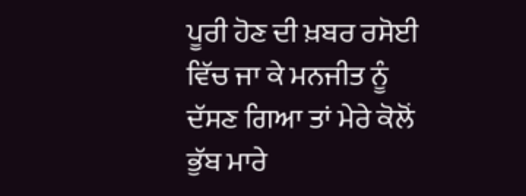ਪੂਰੀ ਹੋਣ ਦੀ ਖ਼ਬਰ ਰਸੋਈ ਵਿੱਚ ਜਾ ਕੇ ਮਨਜੀਤ ਨੂੰ ਦੱਸਣ ਗਿਆ ਤਾਂ ਮੇਰੇ ਕੋਲੋਂ ਭੁੱਬ ਮਾਰੇ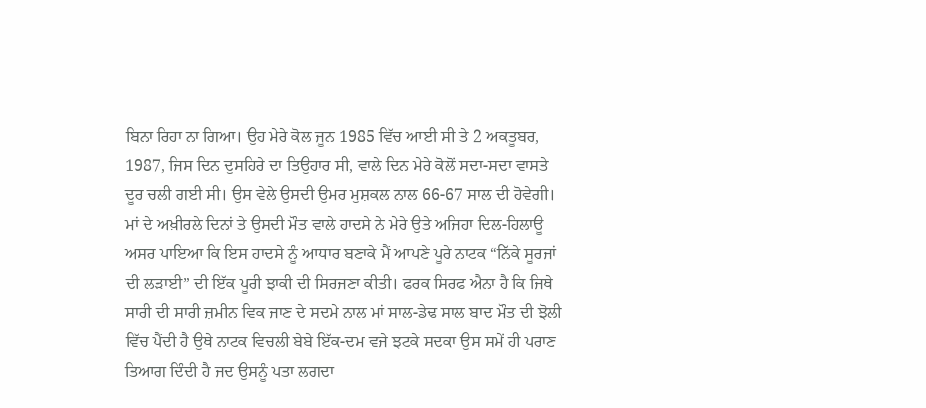ਬਿਨਾ ਰਿਹਾ ਨਾ ਗਿਆ। ਉਹ ਮੇਰੇ ਕੋਲ ਜੂਨ 1985 ਵਿੱਚ ਆਈ ਸੀ ਤੇ 2 ਅਕਤੂਬਰ, 1987, ਜਿਸ ਦਿਨ ਦੁਸਹਿਰੇ ਦਾ ਤਿਉਹਾਰ ਸੀ, ਵਾਲੇ ਦਿਨ ਮੇਰੇ ਕੋਲੋਂ ਸਦਾ-ਸਦਾ ਵਾਸਤੇ ਦੂਰ ਚਲੀ ਗਈ ਸੀ। ਉਸ ਵੇਲੇ ਉਸਦੀ ਉਮਰ ਮੁਸ਼ਕਲ ਨਾਲ 66-67 ਸਾਲ ਦੀ ਹੋਵੇਗੀ।
ਮਾਂ ਦੇ ਅਖ਼ੀਰਲੇ ਦਿਨਾਂ ਤੇ ਉਸਦੀ ਮੌਤ ਵਾਲੇ ਹਾਦਸੇ ਨੇ ਮੇਰੇ ਉਤੇ ਅਜਿਹਾ ਦਿਲ-ਹਿਲਾਊ ਅਸਰ ਪਾਇਆ ਕਿ ਇਸ ਹਾਦਸੇ ਨੂੰ ਆਧਾਰ ਬਣਾਕੇ ਮੈਂ ਆਪਣੇ ਪੂਰੇ ਨਾਟਕ “ਨਿੱਕੇ ਸੂਰਜਾਂ ਦੀ ਲੜਾਈ” ਦੀ ਇੱਕ ਪੂਰੀ ਝਾਕੀ ਦੀ ਸਿਰਜਣਾ ਕੀਤੀ। ਫਰਕ ਸਿਰਫ ਐਨਾ ਹੈ ਕਿ ਜਿਥੇ ਸਾਰੀ ਦੀ ਸਾਰੀ ਜ਼ਮੀਨ ਵਿਕ ਜਾਣ ਦੇ ਸਦਮੇ ਨਾਲ ਮਾਂ ਸਾਲ-ਡੇਢ ਸਾਲ ਬਾਦ ਮੌਤ ਦੀ ਝੋਲੀ ਵਿੱਚ ਪੈਂਦੀ ਹੈ ਉਥੇ ਨਾਟਕ ਵਿਚਲੀ ਬੇਬੇ ਇੱਕ-ਦਮ ਵਜੇ ਝਟਕੇ ਸਦਕਾ ਉਸ ਸਮੇਂ ਹੀ ਪਰਾਣ ਤਿਆਗ ਦਿੰਦੀ ਹੈ ਜਦ ਉਸਨੂੰ ਪਤਾ ਲਗਦਾ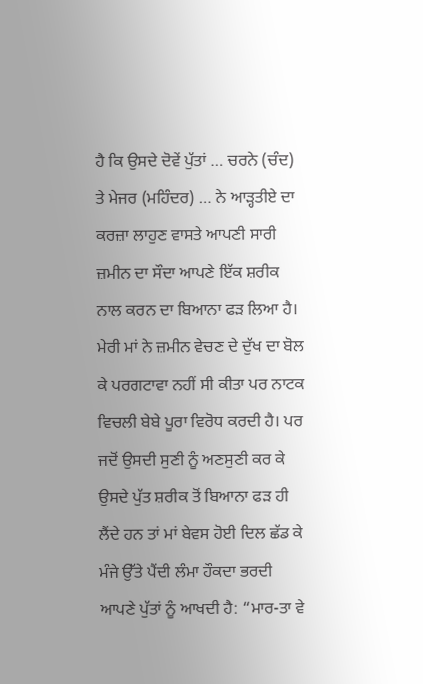ਹੈ ਕਿ ਉਸਦੇ ਦੋਵੇਂ ਪੁੱਤਾਂ … ਚਰਨੇ (ਚੰਦ) ਤੇ ਮੇਜਰ (ਮਹਿੰਦਰ) … ਨੇ ਆੜ੍ਹਤੀਏ ਦਾ ਕਰਜ਼ਾ ਲਾਹੁਣ ਵਾਸਤੇ ਆਪਣੀ ਸਾਰੀ ਜ਼ਮੀਨ ਦਾ ਸੌਦਾ ਆਪਣੇ ਇੱਕ ਸ਼ਰੀਕ ਨਾਲ ਕਰਨ ਦਾ ਬਿਆਨਾ ਫੜ ਲਿਆ ਹੈ। ਮੇਰੀ ਮਾਂ ਨੇ ਜ਼ਮੀਨ ਵੇਚਣ ਦੇ ਦੁੱਖ ਦਾ ਬੋਲ ਕੇ ਪਰਗਟਾਵਾ ਨਹੀਂ ਸੀ ਕੀਤਾ ਪਰ ਨਾਟਕ ਵਿਚਲੀ ਬੇਬੇ ਪੂਰਾ ਵਿਰੋਧ ਕਰਦੀ ਹੈ। ਪਰ ਜਦੋਂ ਉਸਦੀ ਸੁਣੀ ਨੂੰ ਅਣਸੁਣੀ ਕਰ ਕੇ ਉਸਦੇ ਪੁੱਤ ਸ਼ਰੀਕ ਤੋਂ ਬਿਆਨਾ ਫੜ ਹੀ ਲੈਂਦੇ ਹਨ ਤਾਂ ਮਾਂ ਬੇਵਸ ਹੋਈ ਦਿਲ ਛੱਡ ਕੇ ਮੰਜੇ ਉੱਤੇ ਪੈਂਦੀ ਲੰਮਾ ਹੌਕਦਾ ਭਰਦੀ ਆਪਣੇ ਪੁੱਤਾਂ ਨੂੰ ਆਖਦੀ ਹੈ: “ਮਾਰ-ਤਾ ਵੇ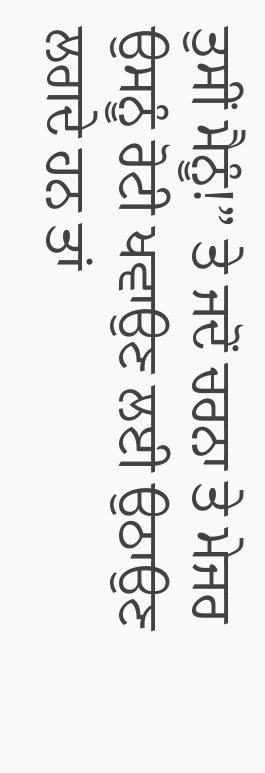ਤੁਸੀਂ ਮੈਨੂੰ!” ਤੇ ਜਦੋਂ ਚਰਨਾ ਤੇ ਮੇਜਰ ਉਸਨੂੰ ਰੋਟੀ ਖਵਾਉਣ ਲਈ ਉਠਾਉਣ ਲਗਦੇ ਹਨ ਤਾਂ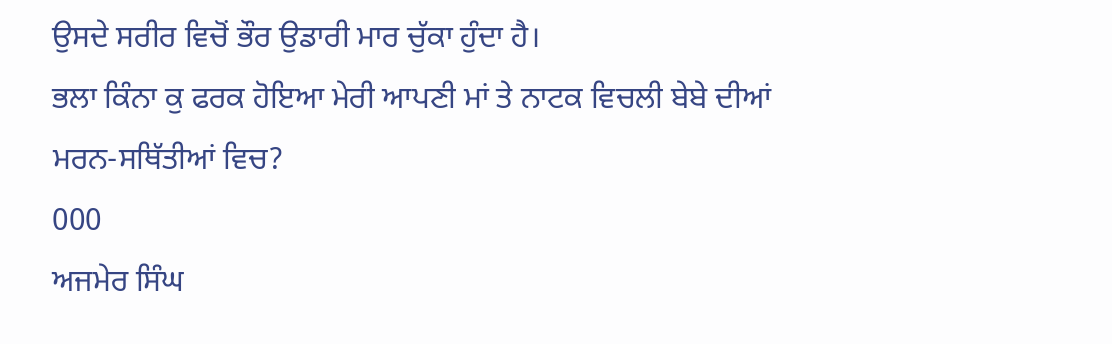ਉਸਦੇ ਸਰੀਰ ਵਿਚੋਂ ਭੌਰ ਉਡਾਰੀ ਮਾਰ ਚੁੱਕਾ ਹੁੰਦਾ ਹੈ।
ਭਲਾ ਕਿੰਨਾ ਕੁ ਫਰਕ ਹੋਇਆ ਮੇਰੀ ਆਪਣੀ ਮਾਂ ਤੇ ਨਾਟਕ ਵਿਚਲੀ ਬੇਬੇ ਦੀਆਂ ਮਰਨ-ਸਥਿੱਤੀਆਂ ਵਿਚ?
000
ਅਜਮੇਰ ਸਿੰਘ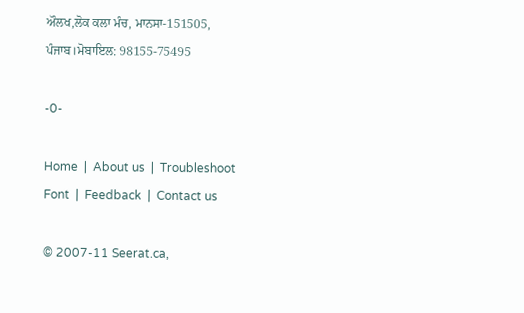ਔਲਖ,ਲੋਕ ਕਲਾ ਮੰਚ, ਮਾਨਸਾ-151505, ਪੰਜਾਬ।ਮੋਬਾਇਲ: 98155-75495

-0-

Home  |  About us  |  Troubleshoot Font  |  Feedback  |  Contact us

© 2007-11 Seerat.ca,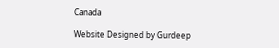Canada

Website Designed by Gurdeep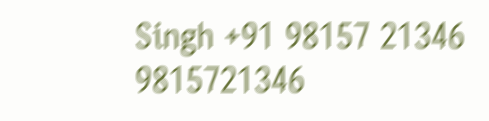Singh +91 98157 21346 9815721346